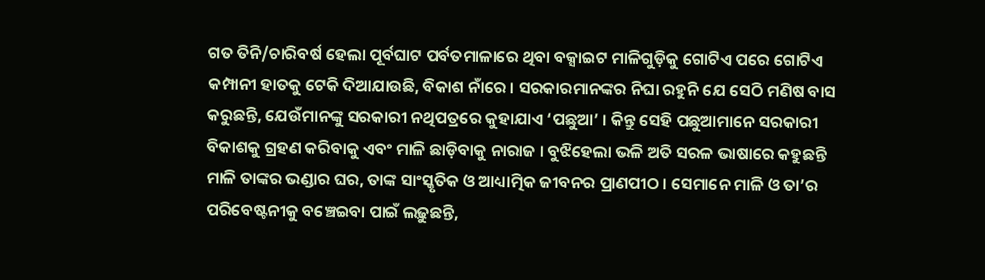ଗତ ତିନି/ଚାରିବର୍ଷ ହେଲା ପୂର୍ବଘାଟ ପର୍ବତମାଳାରେ ଥିବା ବକ୍ସାଇଟ ମାଳିଗୁଡ଼ିକୁ ଗୋଟିଏ ପରେ ଗୋଟିଏ କମ୍ପାନୀ ହାତକୁ ଟେକି ଦିଆଯାଉଛି, ବିକାଶ ନାଁରେ । ସରକାରମାନଙ୍କର ନିଘା ରହୁନି ଯେ ସେଠି ମଣିଷ ବାସ କରୁଛନ୍ତି, ଯେଉଁମାନଙ୍କୁ ସରକାରୀ ନଥିପତ୍ରରେ କୁହାଯାଏ ‘ପଛୁଆ’ । କିନ୍ତୁ ସେହି ପଛୁଆମାନେ ସରକାରୀ ବିକାଶକୁ ଗ୍ରହଣ କରିବାକୁ ଏବଂ ମାଳି ଛାଡ଼ିବାକୁ ନାରାଜ । ବୁଝିହେଲା ଭଳି ଅତି ସରଳ ଭାଷାରେ କହୁଛନ୍ତି ମାଳି ତାଙ୍କର ଭଣ୍ଡାର ଘର, ତାଙ୍କ ସାଂସ୍କୃତିକ ଓ ଆଧ୍ୟାତ୍ମିକ ଜୀବନର ପ୍ରାଣପୀଠ । ସେମାନେ ମାଳି ଓ ତା’ର ପରିବେଷ୍ଟନୀକୁ ବଞ୍ଚେଇବା ପାଇଁ ଲଢ଼ୁଛନ୍ତି,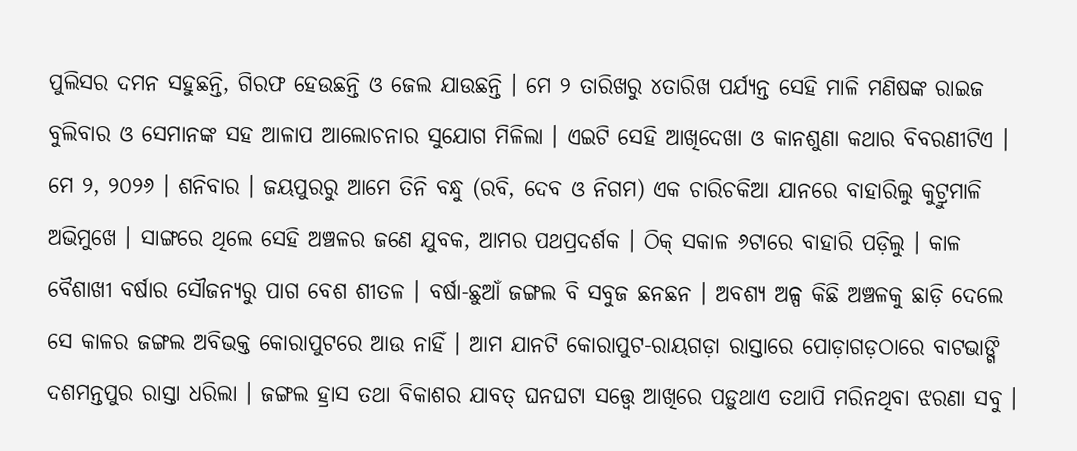ପୁଲିସର ଦମନ ସହୁଛନ୍ତି, ଗିରଫ ହେଉଛନ୍ତି ଓ ଜେଲ ଯାଉଛନ୍ତି । ମେ ୨ ତାରିଖରୁ ୪ତାରିଖ ପର୍ଯ୍ୟନ୍ତ ସେହି ମାଳି ମଣିଷଙ୍କ ରାଇଜ ବୁଲିବାର ଓ ସେମାନଙ୍କ ସହ ଆଳାପ ଆଲୋଚନାର ସୁଯୋଗ ମିଳିଲା । ଏଇଟି ସେହି ଆଖିଦେଖା ଓ କାନଶୁଣା କଥାର ବିବରଣୀଟିଏ ।
ମେ ୨, ୨୦୨୬ । ଶନିବାର । ଜୟପୁରରୁ ଆମେ ତିନି ବନ୍ଧୁ (ରବି, ଦେବ ଓ ନିଗମ) ଏକ ଚାରିଚକିଆ ଯାନରେ ବାହାରିଲୁ କୁଟ୍ରୁମାଳି ଅଭିମୁଖେ । ସାଙ୍ଗରେ ଥିଲେ ସେହି ଅଞ୍ଚଳର ଜଣେ ଯୁବକ, ଆମର ପଥପ୍ରଦର୍ଶକ । ଠିକ୍ ସକାଳ ୬ଟାରେ ବାହାରି ପଡ଼ିଲୁ । କାଳ ବୈଶାଖୀ ବର୍ଷାର ସୌଜନ୍ୟରୁ ପାଗ ବେଶ ଶୀତଳ । ବର୍ଷା-ଛୁଆଁ ଜଙ୍ଗଲ ବି ସବୁଜ ଛନଛନ । ଅବଶ୍ୟ ଅଳ୍ପ କିଛି ଅଞ୍ଚଳକୁ ଛାଡ଼ି ଦେଲେ ସେ କାଳର ଜଙ୍ଗଲ ଅବିଭକ୍ତ କୋରାପୁଟରେ ଆଉ ନାହିଁ । ଆମ ଯାନଟି କୋରାପୁଟ-ରାୟଗଡ଼ା ରାସ୍ତାରେ ପୋଡ଼ାଗଡ଼ଠାରେ ବାଟଭାଙ୍ଗି ଦଶମନ୍ତପୁର ରାସ୍ତା ଧରିଲା । ଜଙ୍ଗଲ ହ୍ରାସ ତଥା ବିକାଶର ଯାବତ୍ ଘନଘଟା ସତ୍ତ୍ୱେ ଆଖିରେ ପଡ଼ୁଥାଏ ତଥାପି ମରିନଥିବା ଝରଣା ସବୁ ।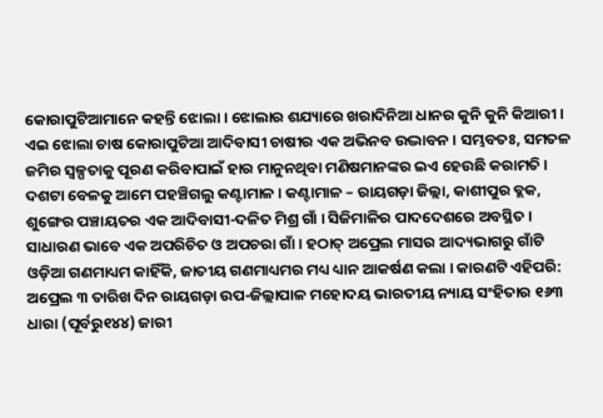କୋରାପୁଟିଆମାନେ କହନ୍ତି ଝୋଲା । ଝୋଲାର ଶଯ୍ୟାରେ ଖରାଦିନିଆ ଧାନର କୁନି କୁନି କିଆରୀ । ଏଇ ଝୋଲା ଚାଷ କୋରାପୁଟିଆ ଆଦିବାସୀ ଚାଷୀର ଏକ ଅଭିନବ ଉଦ୍ଭାବନ । ସମ୍ଭବତଃ, ସମତଳ ଜମିର ସ୍ୱଳ୍ପତାକୁ ପୂରଣ କରିବାପାଇଁ ହାର ମାନୁନଥିବା ମଣିଷମାନଙ୍କର ଇଏ ହେଉଛି କରାମତି ।
ଦଶଟା ବେଳକୁ ଆମେ ପହଞ୍ଚିଗଲୁ କଣ୍ଟାମାଳ । କଣ୍ଟାମାଳ – ରାୟଗଡ଼ା ଜିଲ୍ଲା, କାଶୀପୁର ବ୍ଲକ, ଶୁଙ୍ଗେର ପଞ୍ଚାୟତର ଏକ ଆଦିବାସୀ-ଦଳିତ ମିଶ୍ର ଗାଁ । ସିଜିମାଳିର ପାଦଦେଶରେ ଅବସ୍ଥିତ । ସାଧାରଣ ଭାବେ ଏକ ଅପରିଚିତ ଓ ଅପଚରା ଗାଁ । ହଠାତ୍ ଅପ୍ରେଲ ମାସର ଆଦ୍ୟଭାଗରୁ ଗାଁଟି ଓଡ଼ିଆ ଗଣମାଧ୍ୟମ କାହିଁକି, ଜାତୀୟ ଗଣମାଧ୍ୟମର ମଧ୍ୟ ଧ୍ୟାନ ଆକର୍ଷଣ କଲା । କାରଣଟି ଏହିପରି: ଅପ୍ରେଲ ୩ ତାରିଖ ଦିନ ରାୟଗଡ଼ା ଉପ-ଜିଲ୍ଲାପାଳ ମହୋଦୟ ଭାରତୀୟ ନ୍ୟାୟ ସଂହିତାର ୧୬୩ ଧାରା (ପୂର୍ବରୁ୧୪୪) ଜାରୀ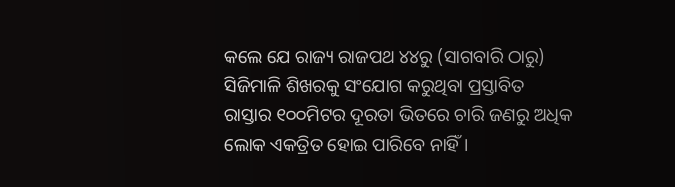କଲେ ଯେ ରାଜ୍ୟ ରାଜପଥ ୪୪ରୁ (ସାଗବାରି ଠାରୁ) ସିଜିମାଳି ଶିଖରକୁ ସଂଯୋଗ କରୁଥିବା ପ୍ରସ୍ତାବିତ ରାସ୍ତାର ୧୦୦ମିଟର ଦୂରତା ଭିତରେ ଚାରି ଜଣରୁ ଅଧିକ ଲୋକ ଏକତ୍ରିତ ହୋଇ ପାରିବେ ନାହିଁ ।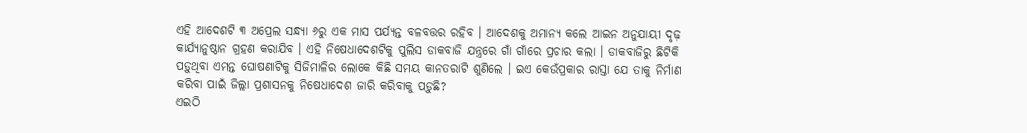ଏହି ଆଦେଶଟି ୩ ଅପ୍ରେଲ ସନ୍ଧ୍ୟା ୬ରୁ ଏକ ମାସ ପର୍ଯ୍ୟନ୍ତ ବଳବତ୍ତର ରହିବ । ଆଦେଶକୁ ଅମାନ୍ୟ କଲେ ଆଇନ ଅନୁଯାୟୀ ଦୃଢ଼ କାର୍ଯ୍ୟାନୁଷ୍ଠାନ ଗ୍ରହଣ କରାଯିବ । ଏହି ନିଷେଧାଦେଶଟିକୁ ପୁଲିସ ଡାକବାଜି ଯନ୍ତ୍ରରେ ଗାଁ ଗାଁରେ ପ୍ରଚାର କଲା । ଡାକବାଜିରୁ ଛିଟିକି ପଡ଼ୁଥିବା ଏମନ୍ତ ଘୋଷଣାଟିକୁ ସିଜିମାଳିର ଲୋକେ କିଛି ସମୟ କାନତରାଟି ଶୁଣିଲେ । ଇଏ କେଉଁପ୍ରକାର ରାସ୍ତା ଯେ ତାକୁ ନିର୍ମାଣ କରିବା ପାଇଁ ଜିଲ୍ଲା ପ୍ରଶାସନକୁ ନିଷେଧାଦେଶ ଜାରି କରିବାକୁ ପଡ଼ୁଛି?
ଏଇଠି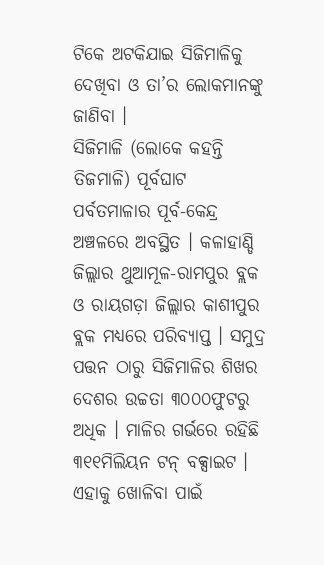ଟିକେ ଅଟକିଯାଇ ସିଜିମାଳିକୁ ଦେଖିବା ଓ ତା’ର ଲୋକମାନଙ୍କୁ ଜାଣିବା ।
ସିଜିମାଳି (ଲୋକେ କହନ୍ତି ତିଜମାଳି) ପୂର୍ବଘାଟ ପର୍ବତମାଳାର ପୂର୍ବ-କେନ୍ଦ୍ର ଅଞ୍ଚଳରେ ଅବସ୍ଥିତ । କଳାହାଣ୍ଡି ଜିଲ୍ଲାର ଥୁଆମୂଳ-ରାମପୁର ବ୍ଲକ ଓ ରାୟଗଡ଼ା ଜିଲ୍ଲାର କାଶୀପୁର ବ୍ଲକ ମଧ୍ୟରେ ପରିବ୍ୟାପ୍ତ । ସମୁଦ୍ର ପତ୍ତନ ଠାରୁ ସିଜିମାଳିର ଶିଖର ଦେଶର ଉଚ୍ଚତା ୩୦୦୦ଫୁଟରୁ ଅଧିକ । ମାଳିର ଗର୍ଭରେ ରହିଛି ୩୧୧ମିଲିୟନ ଟନ୍ ବକ୍ସାଇଟ । ଏହାକୁ ଖୋଳିବା ପାଇଁ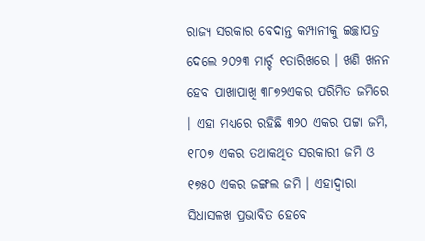ରାଜ୍ୟ ସରକାର ବେଦାନ୍ତ କମ୍ପାନୀକୁ ଇଚ୍ଛାପତ୍ର ଦେଲେ ୨୦୨୩ ମାର୍ଚ୍ଚ ୧ତାରିଖରେ । ଖଣି ଖନନ ହେବ ପାଖାପାଖି ୩୮୭୨ଏକର ପରିମିତ ଜମିରେ । ଏହା ମଧ୍ୟରେ ରହିଛି ୩୨୦ ଏକର ପଟ୍ଟା ଜମି, ୧୮୦୭ ଏକର ତଥାକଥିତ ସରକାରୀ ଜମି ଓ ୧୭୫୦ ଏକର ଜଙ୍ଗଲ ଜମି । ଏହାଦ୍ୱାରା ସିଧାସଳଖ ପ୍ରଭାବିତ ହେବେ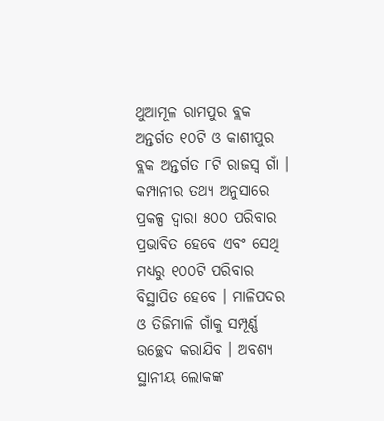ଥୁଆମୂଳ ରାମପୁର ବ୍ଲକ ଅନ୍ତର୍ଗତ ୧୦ଟି ଓ କାଶୀପୁର ବ୍ଲକ ଅନ୍ତର୍ଗତ ୮ଟି ରାଜସ୍ୱ ଗାଁ । କମ୍ପାନୀର ତଥ୍ୟ ଅନୁସାରେ ପ୍ରକଳ୍ପ ଦ୍ୱାରା ୫୦୦ ପରିବାର ପ୍ରଭାବିତ ହେବେ ଏବଂ ସେଥି ମଧ୍ୟରୁ ୧୦୦ଟି ପରିବାର ବିସ୍ଥାପିତ ହେବେ । ମାଳିପଦର ଓ ତିଜିମାଳି ଗାଁକୁ ସମ୍ପୂର୍ଣ୍ଣ ଉଚ୍ଛେଦ କରାଯିବ । ଅବଶ୍ୟ ସ୍ଥାନୀୟ ଲୋକଙ୍କ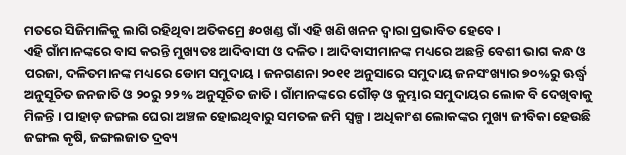ମତରେ ସିଜିମାଳିକୁ ଲାଗି ରହିଥିବା ଅତିକମ୍ରେ ୫୦ଖଣ୍ଡ ଗାଁ ଏହି ଖଣି ଖନନ ଦ୍ୱାରା ପ୍ରଭାବିତ ହେବେ ।
ଏହି ଗାଁମାନଙ୍କରେ ବାସ କରନ୍ତି ମୁଖ୍ୟତଃ ଆଦିବାସୀ ଓ ଦଳିତ । ଆଦିବାସୀମାନଙ୍କ ମଧ୍ୟରେ ଅଛନ୍ତି ବେଶୀ ଭାଗ କନ୍ଧ ଓ ପରଜା, ଦଳିତମାନଙ୍କ ମଧ୍ୟରେ ଡୋମ ସମୁଦାୟ । ଜନଗଣନା ୨୦୧୧ ଅନୁସାରେ ସମୁଦାୟ ଜନସଂଖ୍ୟାର ୭୦%ରୁ ଊର୍ଦ୍ଧ୍ୱ ଅନୁସୂଚିତ ଜନଜାତି ଓ ୨୦ରୁ ୨୨% ଅନୁସୂଚିତ ଜାତି । ଗାଁମାନଙ୍କରେ ଗୌଡ଼ ଓ କୁମ୍ଭାର ସମୁଦାୟର ଲୋକ ବି ଦେଖିବାକୁ ମିଳନ୍ତି । ପାହାଡ଼ ଜଙ୍ଗଲ ଘେରା ଅଞ୍ଚଳ ହୋଇଥିବାରୁ ସମତଳ ଜମି ସ୍ୱଳ୍ପ । ଅଧିକାଂଶ ଲୋକଙ୍କର ମୁଖ୍ୟ ଜୀବିକା ହେଉଛି ଜଙ୍ଗଲ କୃଷି, ଜଙ୍ଗଲଜାତ ଦ୍ରବ୍ୟ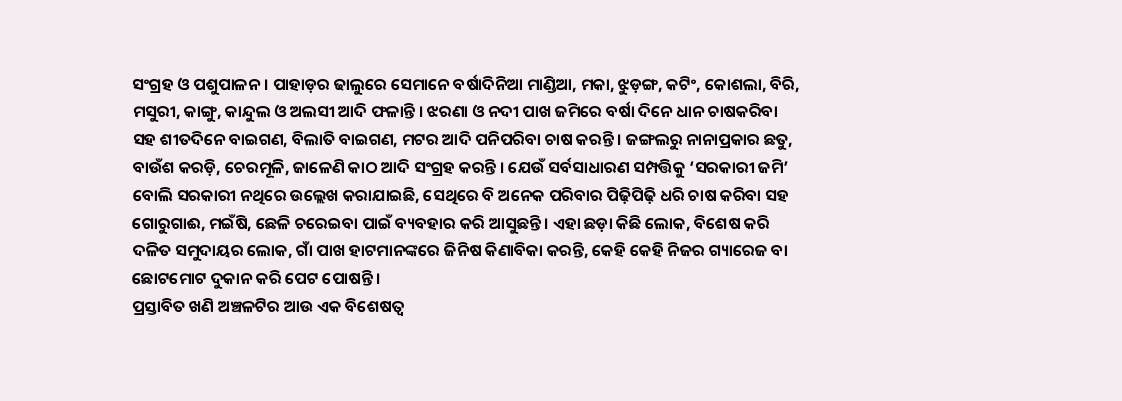ସଂଗ୍ରହ ଓ ପଶୁପାଳନ । ପାହାଡ଼ର ଢାଲୁରେ ସେମାନେ ବର୍ଷାଦିନିଆ ମାଣ୍ଡିଆ, ମକା, ଝୁଡ଼ଙ୍ଗ, କଟିଂ, କୋଶଲା, ବିରି, ମସୁରୀ, କାଙ୍ଗୁ, କାନ୍ଦୁଲ ଓ ଅଲସୀ ଆଦି ଫଳାନ୍ତି । ଝରଣା ଓ ନଦୀ ପାଖ ଜମିରେ ବର୍ଷା ଦିନେ ଧାନ ଚାଷକରିବା ସହ ଶୀତଦିନେ ବାଇଗଣ, ବିଲାତି ବାଇଗଣ, ମଟର ଆଦି ପନିପରିବା ଚାଷ କରନ୍ତି । ଜଙ୍ଗଲରୁ ନାନାପ୍ରକାର ଛତୁ, ବାଉଁଶ କରଡ଼ି, ଚେରମୂଳି, ଜାଳେଣି କାଠ ଆଦି ସଂଗ୍ରହ କରନ୍ତି । ଯେଉଁ ସର୍ବସାଧାରଣ ସମ୍ପତ୍ତିକୁ ‘ସରକାରୀ ଜମି’ ବୋଲି ସରକାରୀ ନଥିରେ ଉଲ୍ଲେଖ କରାଯାଇଛି, ସେଥିରେ ବି ଅନେକ ପରିବାର ପିଢ଼ିପିଢ଼ି ଧରି ଚାଷ କରିବା ସହ ଗୋରୁଗାଈ, ମଇଁଷି, ଛେଳି ଚରେଇବା ପାଇଁ ବ୍ୟବହାର କରି ଆସୁଛନ୍ତି । ଏହା ଛଡ଼ା କିଛି ଲୋକ, ବିଶେଷ କରି ଦଳିତ ସମୁଦାୟର ଲୋକ, ଗାଁ ପାଖ ହାଟମାନଙ୍କରେ ଜିନିଷ କିଣାବିକା କରନ୍ତି, କେହି କେହି ନିଜର ଗ୍ୟାରେଜ ବା ଛୋଟମୋଟ ଦୁକାନ କରି ପେଟ ପୋଷନ୍ତି ।
ପ୍ରସ୍ତାବିତ ଖଣି ଅଞ୍ଚଳଟିର ଆଉ ଏକ ବିଶେଷତ୍ୱ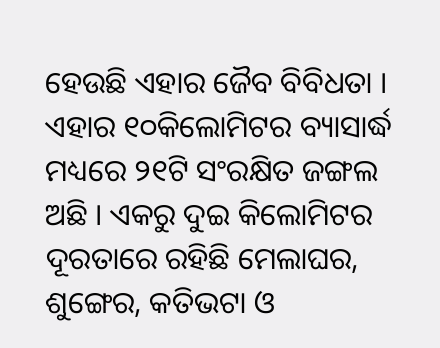ହେଉଛି ଏହାର ଜୈବ ବିବିଧତା । ଏହାର ୧୦କିଲୋମିଟର ବ୍ୟାସାର୍ଦ୍ଧ ମଧ୍ୟରେ ୨୧ଟି ସଂରକ୍ଷିତ ଜଙ୍ଗଲ ଅଛି । ଏକରୁ ଦୁଇ କିଲୋମିଟର ଦୂରତାରେ ରହିଛି ମେଲାଘର, ଶୁଙ୍ଗେର, କତିଭଟା ଓ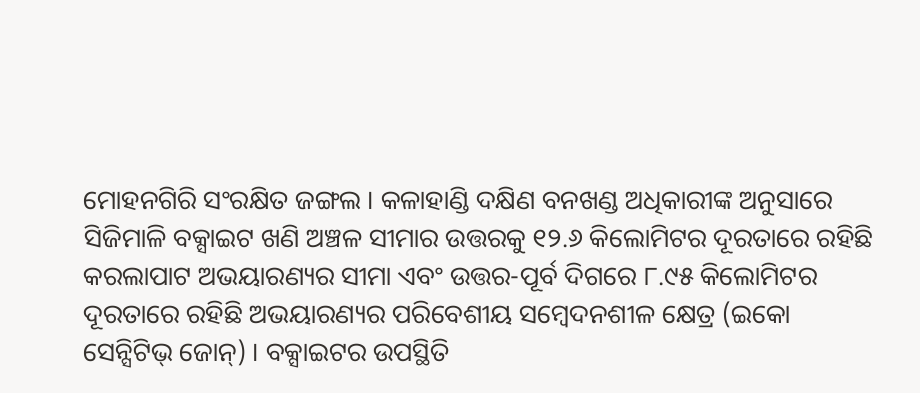ମୋହନଗିରି ସଂରକ୍ଷିତ ଜଙ୍ଗଲ । କଳାହାଣ୍ଡି ଦକ୍ଷିଣ ବନଖଣ୍ଡ ଅଧିକାରୀଙ୍କ ଅନୁସାରେ ସିଜିମାଳି ବକ୍ସାଇଟ ଖଣି ଅଞ୍ଚଳ ସୀମାର ଉତ୍ତରକୁ ୧୨.୬ କିଲୋମିଟର ଦୂରତାରେ ରହିଛି କରଲାପାଟ ଅଭୟାରଣ୍ୟର ସୀମା ଏବଂ ଉତ୍ତର-ପୂର୍ବ ଦିଗରେ ୮.୯୫ କିଲୋମିଟର ଦୂରତାରେ ରହିଛି ଅଭୟାରଣ୍ୟର ପରିବେଶୀୟ ସମ୍ୱେଦନଶୀଳ କ୍ଷେତ୍ର (ଇକୋ ସେନ୍ସିଟିଭ୍ ଜୋନ୍) । ବକ୍ସାଇଟର ଉପସ୍ଥିତି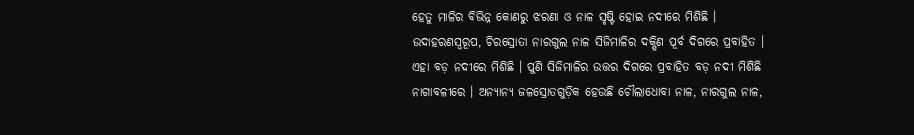ହେତୁ ମାଳିର ବିଭିନ୍ନ କୋଣରୁ ଝରଣା ଓ ନାଳ ସୃଷ୍ଟି ହୋଇ ନଦୀରେ ମିଶିଛି । ଉଦାହରଣସ୍ୱରୂପ, ଚିରସ୍ରୋତା ନାରଗୁଲ ନାଳ ସିଜିମାଳିର ଦକ୍ଷିଣ ପୂର୍ବ ଦିଗରେ ପ୍ରବାହିତ । ଏହା ବଡ଼ ନଦୀରେ ମିଶିଛି । ପୁଣି ସିଜିମାଳିର ଉତ୍ତର ଦିଗରେ ପ୍ରବାହିତ ବଡ଼ ନଦୀ ମିଶିଛି ନାଗାବଳୀରେ । ଅନ୍ୟାନ୍ୟ ଜଳସ୍ରୋତଗୁଡ଼ିକ ହେଉଛି ଚୌଲାଧୋବା ନାଳ, ନାରଗୁଲ ନାଳ,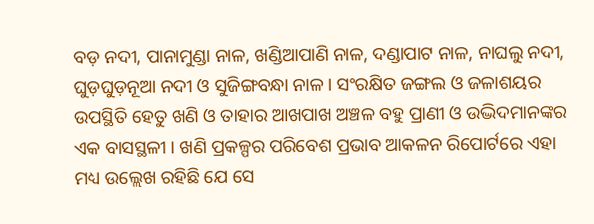ବଡ଼ ନଦୀ, ପାନାମୁଣ୍ଡା ନାଳ, ଖଣ୍ଡିଆପାଣି ନାଳ, ଦଣ୍ଡାପାଟ ନାଳ, ନାଘଲୁ ନଦୀ, ଘୁଡ଼ଘୁଡ଼ନୂଆ ନଦୀ ଓ ସୁଜିଙ୍ଗବନ୍ଧା ନାଳ । ସଂରକ୍ଷିତ ଜଙ୍ଗଲ ଓ ଜଳାଶୟର ଉପସ୍ଥିତି ହେତୁ ଖଣି ଓ ତାହାର ଆଖପାଖ ଅଞ୍ଚଳ ବହୁ ପ୍ରାଣୀ ଓ ଉଦ୍ଭିଦମାନଙ୍କର ଏକ ବାସସ୍ଥଳୀ । ଖଣି ପ୍ରକଳ୍ପର ପରିବେଶ ପ୍ରଭାବ ଆକଳନ ରିପୋର୍ଟରେ ଏହା ମଧ୍ୟ ଉଲ୍ଲେଖ ରହିଛି ଯେ ସେ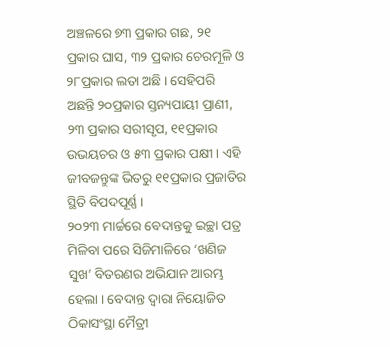ଅଞ୍ଚଳରେ ୭୩ ପ୍ରକାର ଗଛ, ୨୧ ପ୍ରକାର ଘାସ, ୩୨ ପ୍ରକାର ଚେରମୂଳି ଓ ୨୮ପ୍ରକାର ଲତା ଅଛି । ସେହିପରି ଅଛନ୍ତି ୨୦ପ୍ରକାର ସ୍ତନ୍ୟପାୟୀ ପ୍ରାଣୀ, ୨୩ ପ୍ରକାର ସରୀସୃପ, ୧୧ପ୍ରକାର ଉଭୟଚର ଓ ୫୩ ପ୍ରକାର ପକ୍ଷୀ । ଏହି ଜୀବଜନ୍ତୁଙ୍କ ଭିତରୁ ୧୧ପ୍ରକାର ପ୍ରଜାତିର ସ୍ଥିତି ବିପଦପୂର୍ଣ୍ଣ ।
୨୦୨୩ ମାର୍ଚ୍ଚରେ ବେଦାନ୍ତକୁ ଇଚ୍ଛା ପତ୍ର ମିଳିବା ପରେ ସିଜିମାଳିରେ ‘ଖଣିଜ ସୁଖ’ ବିତରଣର ଅଭିଯାନ ଆରମ୍ଭ ହେଲା । ବେଦାନ୍ତ ଦ୍ୱାରା ନିୟୋଜିତ ଠିକାସଂସ୍ଥା ମୈତ୍ରୀ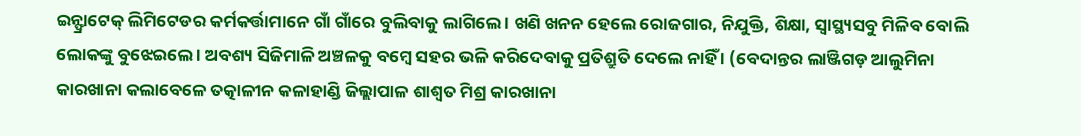ଇନ୍ଫ୍ରାଟେକ୍ ଲିମିଟେଡର କର୍ମକର୍ତ୍ତାମାନେ ଗାଁ ଗାଁରେ ବୁଲିବାକୁ ଲାଗିଲେ । ଖଣି ଖନନ ହେଲେ ରୋଜଗାର, ନିଯୁକ୍ତି, ଶିକ୍ଷା, ସ୍ୱାସ୍ଥ୍ୟସବୁ ମିଳିବ ବୋଲି ଲୋକଙ୍କୁ ବୁଝେଇଲେ । ଅବଶ୍ୟ ସିଜିମାଳି ଅଞ୍ଚଳକୁ ବମ୍ୱେ ସହର ଭଳି କରିଦେବାକୁ ପ୍ରତିଶ୍ରୁତି ଦେଲେ ନାହିଁ । (ବେଦାନ୍ତର ଲାଞ୍ଜିଗଡ଼ ଆଲୁମିନା କାରଖାନା କଲାବେଳେ ତତ୍କାଳୀନ କଳାହାଣ୍ଡି ଜିଲ୍ଲାପାଳ ଶାଶ୍ୱତ ମିଶ୍ର କାରଖାନା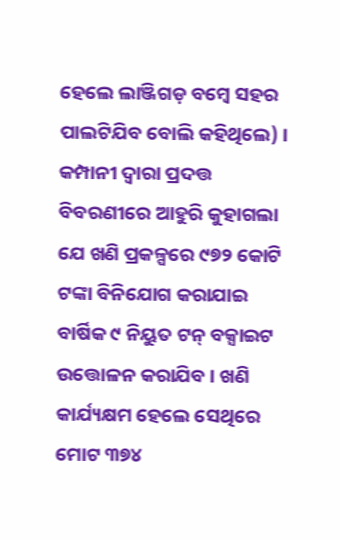ହେଲେ ଲାଞ୍ଜିଗଡ଼ ବମ୍ୱେ ସହର ପାଲଟିଯିବ ବୋଲି କହିଥିଲେ) । କମ୍ପାନୀ ଦ୍ୱାରା ପ୍ରଦତ୍ତ ବିବରଣୀରେ ଆହୁରି କୁହାଗଲା ଯେ ଖଣି ପ୍ରକଳ୍ପରେ ୯୭୨ କୋଟି ଟଙ୍କା ବିନିଯୋଗ କରାଯାଇ ବାର୍ଷିକ ୯ ନିୟୁତ ଟନ୍ ବକ୍ସାଇଟ ଉତ୍ତୋଳନ କରାଯିବ । ଖଣି କାର୍ଯ୍ୟକ୍ଷମ ହେଲେ ସେଥିରେ ମୋଟ ୩୭୪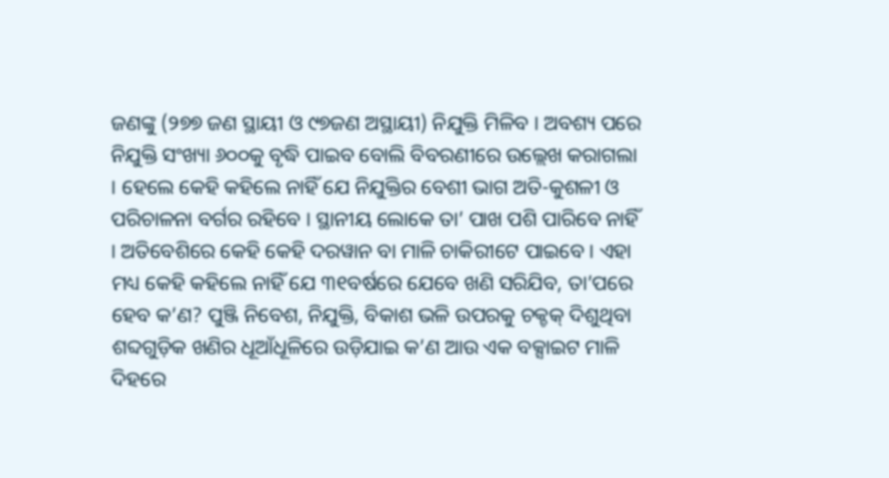ଜଣଙ୍କୁ (୨୭୭ ଜଣ ସ୍ଥାୟୀ ଓ ୯୭ଜଣ ଅସ୍ଥାୟୀ) ନିଯୁକ୍ତି ମିଳିବ । ଅବଶ୍ୟ ପରେ ନିଯୁକ୍ତି ସଂଖ୍ୟା ୬୦୦କୁ ବୃଦ୍ଧି ପାଇବ ବୋଲି ବିବରଣୀରେ ଉଲ୍ଲେଖ କରାଗଲା । ହେଲେ କେହି କହିଲେ ନାହିଁ ଯେ ନିଯୁକ୍ତିର ବେଶୀ ଭାଗ ଅତି-କୁଶଳୀ ଓ ପରିଚାଳନା ବର୍ଗର ରହିବେ । ସ୍ଥାନୀୟ ଲୋକେ ତା’ ପାଖ ପଶି ପାରିବେ ନାହିଁ । ଅତିବେଶିରେ କେହି କେହି ଦରୱାନ ବା ମାଳି ଚାକିରୀଟେ ପାଇବେ । ଏହା ମଧ୍ୟ କେହି କହିଲେ ନାହିଁ ଯେ ୩୧ବର୍ଷରେ ଯେବେ ଖଣି ସରିଯିବ, ତା’ପରେ ହେବ କ’ଣ? ପୁଞ୍ଜି ନିବେଶ, ନିଯୁକ୍ତି, ବିକାଶ ଭଳି ଉପରକୁ ଚକ୍ଚକ୍ ଦିଶୁଥିବା ଶବ୍ଦଗୁଡ଼ିକ ଖଣିର ଧୂଆଁଧୂଳିରେ ଉଡ଼ିଯାଇ କ’ଣ ଆଉ ଏକ ବକ୍ସାଇଟ ମାଳି ଦିହରେ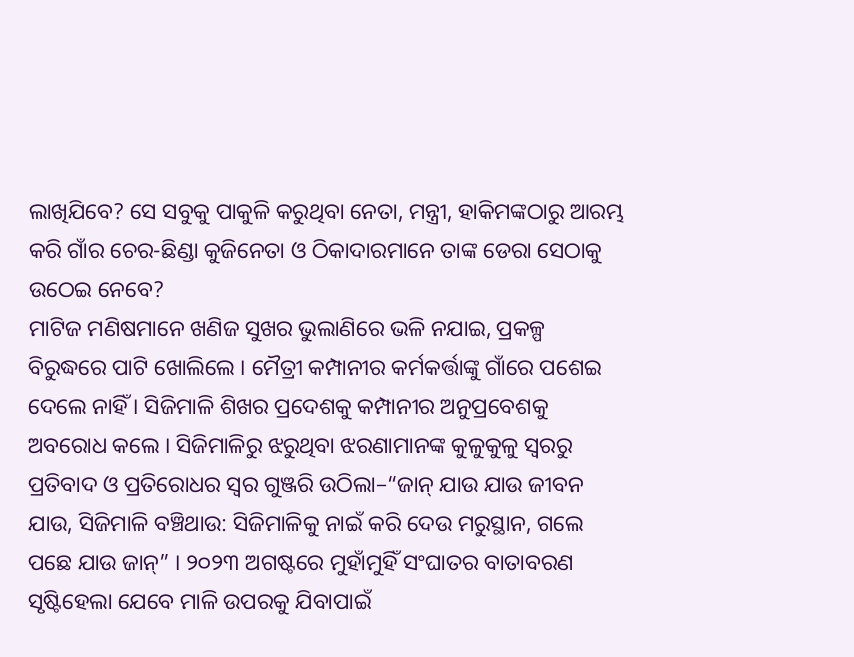ଲାଖିଯିବେ? ସେ ସବୁକୁ ପାକୁଳି କରୁଥିବା ନେତା, ମନ୍ତ୍ରୀ, ହାକିମଙ୍କଠାରୁ ଆରମ୍ଭ କରି ଗାଁର ଚେର-ଛିଣ୍ଡା କୁଜିନେତା ଓ ଠିକାଦାରମାନେ ତାଙ୍କ ଡେରା ସେଠାକୁ ଉଠେଇ ନେବେ?
ମାଟିଜ ମଣିଷମାନେ ଖଣିଜ ସୁଖର ଭୁଲାଣିରେ ଭଳି ନଯାଇ, ପ୍ରକଳ୍ପ ବିରୁଦ୍ଧରେ ପାଟି ଖୋଲିଲେ । ମୈତ୍ରୀ କମ୍ପାନୀର କର୍ମକର୍ତ୍ତାଙ୍କୁ ଗାଁରେ ପଶେଇ ଦେଲେ ନାହିଁ । ସିଜିମାଳି ଶିଖର ପ୍ରଦେଶକୁ କମ୍ପାନୀର ଅନୁପ୍ରବେଶକୁ ଅବରୋଧ କଲେ । ସିଜିମାଳିରୁ ଝରୁଥିବା ଝରଣାମାନଙ୍କ କୁଳୁକୁଳୁ ସ୍ୱରରୁ ପ୍ରତିବାଦ ଓ ପ୍ରତିରୋଧର ସ୍ୱର ଗୁଞ୍ଜରି ଉଠିଲା–“ଜାନ୍ ଯାଉ ଯାଉ ଜୀବନ ଯାଉ, ସିଜିମାଳି ବଞ୍ଚିଥାଉ: ସିଜିମାଳିକୁ ନାଇଁ କରି ଦେଉ ମରୁସ୍ଥାନ, ଗଲେ ପଛେ ଯାଉ ଜାନ୍” । ୨୦୨୩ ଅଗଷ୍ଟରେ ମୁହାଁମୁହିଁ ସଂଘାତର ବାତାବରଣ ସୃଷ୍ଟିହେଲା ଯେବେ ମାଳି ଉପରକୁ ଯିବାପାଇଁ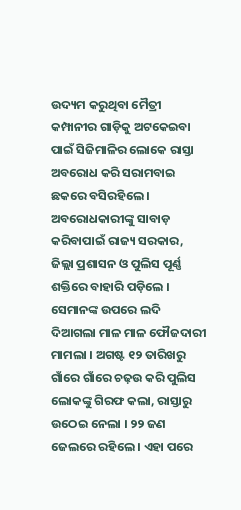ଉଦ୍ୟମ କରୁଥିବା ମୈତ୍ରୀ କମ୍ପାନୀର ଗାଡ଼ିକୁ ଅଟକେଇବା ପାଇଁ ସିଜିମାଳିର ଲୋକେ ରାସ୍ତା ଅବରୋଧ କରି ସରାମବାଇ ଛକରେ ବସିରହିଲେ । ଅବରୋଧକାରୀଙ୍କୁ ସାବାଡ଼ କରିବାପାଇଁ ରାଜ୍ୟ ସରକାର, ଜିଲ୍ଲା ପ୍ରଶାସନ ଓ ପୁଲିସ ପୂର୍ଣ୍ଣ ଶକ୍ତିରେ ବାହାରି ପଡ଼ିଲେ । ସେମାନଙ୍କ ଉପରେ ଲଦି ଦିଆଗଲା ମାଳ ମାଳ ଫୌଜଦାରୀ ମାମଲା । ଅଗଷ୍ଟ ୧୨ ତାରିଖରୁ ଗାଁରେ ଗାଁରେ ଚଢ଼ଉ କରି ପୁଲିସ ଲୋକଙ୍କୁ ଗିରଫ କଲା, ରାସ୍ତାରୁ ଉଠେଇ ନେଲା । ୨୨ ଜଣ ଜେଲରେ ରହିଲେ । ଏହା ପରେ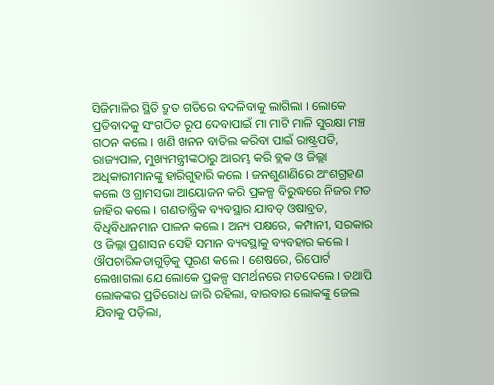ସିଜିମାଳିର ସ୍ଥିତି ଦ୍ରୁତ ଗତିରେ ବଦଳିବାକୁ ଲାଗିଲା । ଲୋକେ ପ୍ରତିବାଦକୁ ସଂଗଠିତ ରୂପ ଦେବାପାଇଁ ମା ମାଟି ମାଳି ସୁରକ୍ଷା ମଞ୍ଚ ଗଠନ କଲେ । ଖଣି ଖନନ ବାତିଲ କରିବା ପାଇଁ ରାଷ୍ଟ୍ରପତି, ରାଜ୍ୟପାଳ, ମୁଖ୍ୟମନ୍ତ୍ରୀଙ୍କଠାରୁ ଆରମ୍ଭ କରି ବ୍ଲକ ଓ ଜିଲ୍ଲା ଅଧିକାରୀମାନଙ୍କୁ ହାରିଗୁହାରି କଲେ । ଜନଶୁଣାଣିରେ ଅଂଶଗ୍ରହଣ କଲେ ଓ ଗ୍ରାମସଭା ଆୟୋଜନ କରି ପ୍ରକଳ୍ପ ବିରୁଦ୍ଧରେ ନିଜର ମତ ଜାହିର କଲେ । ଗଣତାନ୍ତ୍ରିକ ବ୍ୟବସ୍ଥାର ଯାବତ୍ ଓଷାବ୍ରତ, ବିଧିବିଧାନମାନ ପାଳନ କଲେ । ଅନ୍ୟ ପକ୍ଷରେ, କମ୍ପାନୀ, ସରକାର ଓ ଜିଲ୍ଲା ପ୍ରଶାସନ ସେହି ସମାନ ବ୍ୟବସ୍ଥାକୁ ବ୍ୟବହାର କଲେ । ଔପଚାରିକତାଗୁଡ଼ିକୁ ପୂରଣ କଲେ । ଶେଷରେ, ରିପୋର୍ଟ ଲେଖାଗଲା ଯେ ଲୋକେ ପ୍ରକଳ୍ପ ସମର୍ଥନରେ ମତଦେଲେ । ତଥାପି ଲୋକଙ୍କର ପ୍ରତିରୋଧ ଜାରି ରହିଲା, ବାରବାର ଲୋକଙ୍କୁ ଜେଲ ଯିବାକୁ ପଡ଼ିଲା,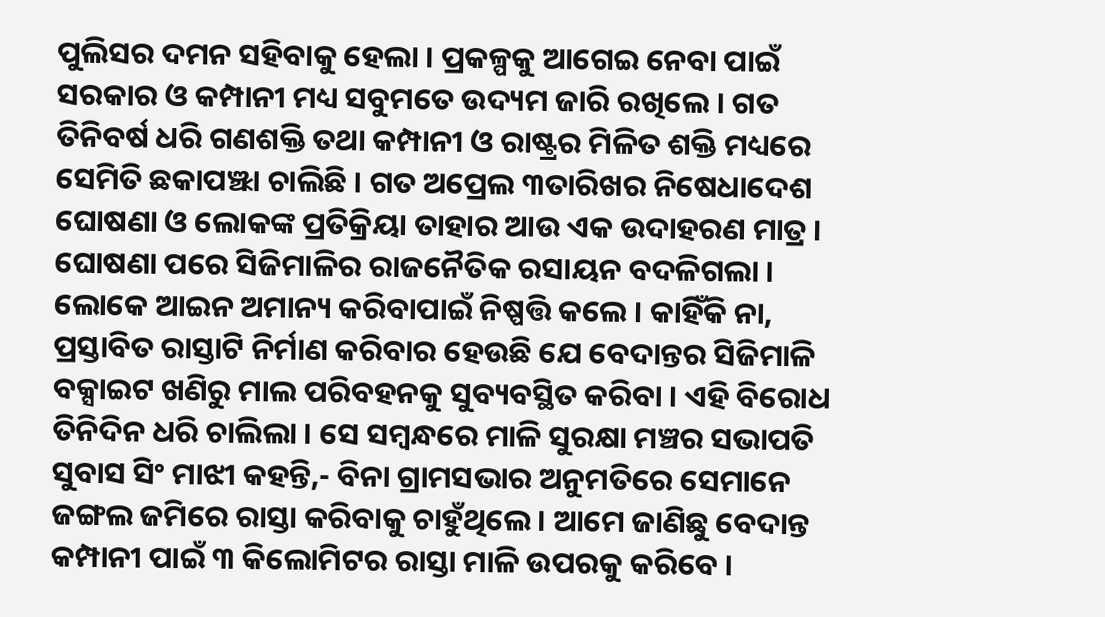ପୁଲିସର ଦମନ ସହିବାକୁ ହେଲା । ପ୍ରକଳ୍ପକୁ ଆଗେଇ ନେବା ପାଇଁ ସରକାର ଓ କମ୍ପାନୀ ମଧ୍ୟ ସବୁମତେ ଉଦ୍ୟମ ଜାରି ରଖିଲେ । ଗତ ତିନିବର୍ଷ ଧରି ଗଣଶକ୍ତି ତଥା କମ୍ପାନୀ ଓ ରାଷ୍ଟ୍ରର ମିଳିତ ଶକ୍ତି ମଧ୍ୟରେ ସେମିତି ଛକାପଞ୍ଝା ଚାଲିଛି । ଗତ ଅପ୍ରେଲ ୩ତାରିଖର ନିଷେଧାଦେଶ ଘୋଷଣା ଓ ଲୋକଙ୍କ ପ୍ରତିକ୍ରିୟା ତାହାର ଆଉ ଏକ ଉଦାହରଣ ମାତ୍ର ।
ଘୋଷଣା ପରେ ସିଜିମାଳିର ରାଜନୈତିକ ରସାୟନ ବଦଳିଗଲା । ଲୋକେ ଆଇନ ଅମାନ୍ୟ କରିବାପାଇଁ ନିଷ୍ପତ୍ତି କଲେ । କାହିଁକି ନା, ପ୍ରସ୍ତାବିତ ରାସ୍ତାଟି ନିର୍ମାଣ କରିବାର ହେଉଛି ଯେ ବେଦାନ୍ତର ସିଜିମାଳି ବକ୍ସାଇଟ ଖଣିରୁ ମାଲ ପରିବହନକୁ ସୁବ୍ୟବସ୍ଥିତ କରିବା । ଏହି ବିରୋଧ ତିନିଦିନ ଧରି ଚାଲିଲା । ସେ ସମ୍ୱନ୍ଧରେ ମାଳି ସୁରକ୍ଷା ମଞ୍ଚର ସଭାପତି ସୁବାସ ସିଂ ମାଝୀ କହନ୍ତି,- ବିନା ଗ୍ରାମସଭାର ଅନୁମତିରେ ସେମାନେ ଜଙ୍ଗଲ ଜମିରେ ରାସ୍ତା କରିବାକୁ ଚାହୁଁଥିଲେ । ଆମେ ଜାଣିଛୁ ବେଦାନ୍ତ କମ୍ପାନୀ ପାଇଁ ୩ କିଲୋମିଟର ରାସ୍ତା ମାଳି ଉପରକୁ କରିବେ ।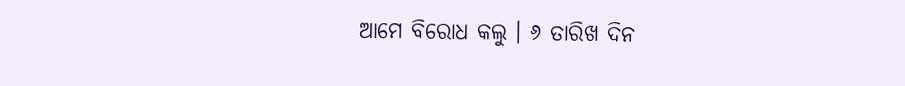ଆମେ ବିରୋଧ କଲୁ । ୬ ତାରିଖ ଦିନ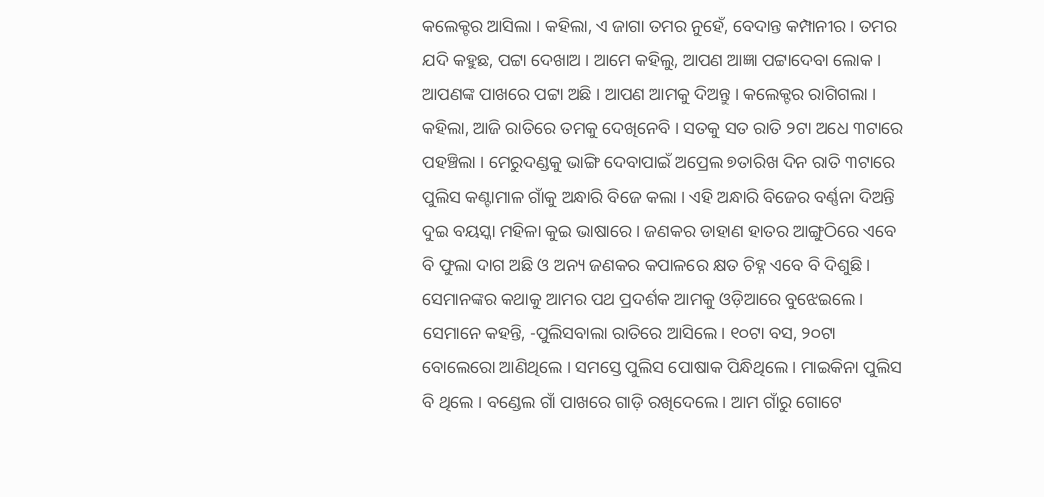କଲେକ୍ଟର ଆସିଲା । କହିଲା, ଏ ଜାଗା ତମର ନୁହେଁ, ବେଦାନ୍ତ କମ୍ପାନୀର । ତମର ଯଦି କହୁଛ, ପଟ୍ଟା ଦେଖାଅ । ଆମେ କହିଲୁ, ଆପଣ ଆଜ୍ଞା ପଟ୍ଟାଦେବା ଲୋକ । ଆପଣଙ୍କ ପାଖରେ ପଟ୍ଟା ଅଛି । ଆପଣ ଆମକୁ ଦିଅନ୍ତୁ । କଲେକ୍ଟର ରାଗିଗଲା । କହିଲା, ଆଜି ରାତିରେ ତମକୁ ଦେଖିନେବି । ସତକୁ ସତ ରାତି ୨ଟା ଅଧେ ୩ଟାରେ ପହଞ୍ଚିଲା । ମେରୁଦଣ୍ଡକୁ ଭାଙ୍ଗି ଦେବାପାଇଁ ଅପ୍ରେଲ ୭ତାରିଖ ଦିନ ରାତି ୩ଟାରେ ପୁଲିସ କଣ୍ଟାମାଳ ଗାଁକୁ ଅନ୍ଧାରି ବିଜେ କଲା । ଏହି ଅନ୍ଧାରି ବିଜେର ବର୍ଣ୍ଣନା ଦିଅନ୍ତି ଦୁଇ ବୟସ୍କା ମହିଳା କୁଇ ଭାଷାରେ । ଜଣକର ଡାହାଣ ହାତର ଆଙ୍ଗୁଠିରେ ଏବେ ବି ଫୁଲା ଦାଗ ଅଛି ଓ ଅନ୍ୟ ଜଣକର କପାଳରେ କ୍ଷତ ଚିହ୍ନ ଏବେ ବି ଦିଶୁଛି । ସେମାନଙ୍କର କଥାକୁ ଆମର ପଥ ପ୍ରଦର୍ଶକ ଆମକୁ ଓଡ଼ିଆରେ ବୁଝେଇଲେ । ସେମାନେ କହନ୍ତି, -ପୁଲିସବାଲା ରାତିରେ ଆସିଲେ । ୧୦ଟା ବସ, ୨୦ଟା ବୋଲେରୋ ଆଣିଥିଲେ । ସମସ୍ତେ ପୁଲିସ ପୋଷାକ ପିନ୍ଧିଥିଲେ । ମାଇକିନା ପୁଲିସ ବି ଥିଲେ । ବଣ୍ଡେଲ ଗାଁ ପାଖରେ ଗାଡ଼ି ରଖିଦେଲେ । ଆମ ଗାଁରୁ ଗୋଟେ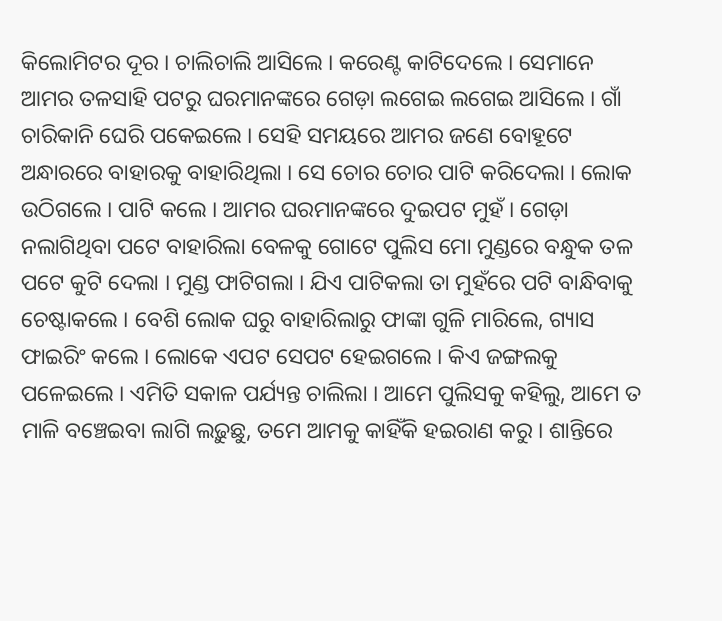କିଲୋମିଟର ଦୂର । ଚାଲିଚାଲି ଆସିଲେ । କରେଣ୍ଟ କାଟିଦେଲେ । ସେମାନେ ଆମର ତଳସାହି ପଟରୁ ଘରମାନଙ୍କରେ ଗେଡ଼ା ଲଗେଇ ଲଗେଇ ଆସିଲେ । ଗାଁ ଚାରିକାନି ଘେରି ପକେଇଲେ । ସେହି ସମୟରେ ଆମର ଜଣେ ବୋହୂଟେ ଅନ୍ଧାରରେ ବାହାରକୁ ବାହାରିଥିଲା । ସେ ଚୋର ଚୋର ପାଟି କରିଦେଲା । ଲୋକ ଉଠିଗଲେ । ପାଟି କଲେ । ଆମର ଘରମାନଙ୍କରେ ଦୁଇପଟ ମୁହଁ । ଗେଡ଼ା ନଲାଗିଥିବା ପଟେ ବାହାରିଲା ବେଳକୁ ଗୋଟେ ପୁଲିସ ମୋ ମୁଣ୍ଡରେ ବନ୍ଧୁକ ତଳ ପଟେ କୁଟି ଦେଲା । ମୁଣ୍ଡ ଫାଟିଗଲା । ଯିଏ ପାଟିକଲା ତା ମୁହଁରେ ପଟି ବାନ୍ଧିବାକୁ ଚେଷ୍ଟାକଲେ । ବେଶି ଲୋକ ଘରୁ ବାହାରିଲାରୁ ଫାଙ୍କା ଗୁଳି ମାରିଲେ, ଗ୍ୟାସ ଫାଇରିଂ କଲେ । ଲୋକେ ଏପଟ ସେପଟ ହେଇଗଲେ । କିଏ ଜଙ୍ଗଲକୁ ପଳେଇଲେ । ଏମିତି ସକାଳ ପର୍ଯ୍ୟନ୍ତ ଚାଲିଲା । ଆମେ ପୁଲିସକୁ କହିଲୁ, ଆମେ ତ ମାଳି ବଞ୍ଚେଇବା ଲାଗି ଲଢ଼ୁଛୁ, ତମେ ଆମକୁ କାହିଁକି ହଇରାଣ କରୁ । ଶାନ୍ତିରେ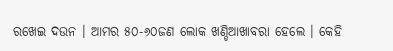ରଖେଇ ଦଉନ । ଆମର ୫୦-୬୦ଜଣ ଲୋକ ଖଣ୍ଡିଆଖାବରା ହେଲେ । କେହି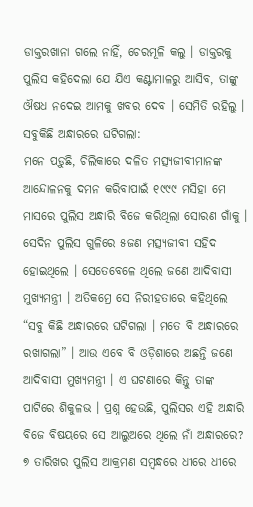ଡାକ୍ତରଖାନା ଗଲେ ନାହିଁ, ଚେରମୂଳି କଲୁ । ଡାକ୍ତରକୁ ପୁଲିସ କହିଦେଲା ଯେ ଯିଏ କଣ୍ଟାମାଳରୁ ଆସିବ, ତାଙ୍କୁ ଔଷଧ ନଦେଇ ଆମକୁ ଖବର ଦେବ । ସେମିତି ରହିଲୁ ।
ସବୁକିଛି ଅନ୍ଧାରରେ ଘଟିଗଲା:
ମନେ ପଡ଼ୁଛି, ଚିଲିକାରେ ଦଳିତ ମତ୍ସ୍ୟଜୀବୀମାନଙ୍କ ଆନ୍ଦୋଳନକୁ ଦମନ କରିବାପାଇଁ ୧୯୯୯ ମସିହା ମେ ମାସରେ ପୁଲିସ ଅନ୍ଧାରି ବିଜେ କରିଥିଲା ସୋରଣ ଗାଁକୁ । ସେଦିନ ପୁଲିସ ଗୁଳିରେ ୫ଜଣ ମତ୍ସ୍ୟଜୀବୀ ସହିଦ ହୋଇଥିଲେ । ସେତେବେଳେ ଥିଲେ ଜଣେ ଆଦିବାସୀ ମୁଖ୍ୟମନ୍ତ୍ରୀ । ଅତିକମ୍ରେ ସେ ନିରୀହତାରେ କହିଥିଲେ “ସବୁ କିଛି ଅନ୍ଧାରରେ ଘଟିଗଲା । ମତେ ବି ଅନ୍ଧାରରେ ରଖାଗଲା” । ଆଉ ଏବେ ବି ଓଡ଼ିଶାରେ ଅଛନ୍ତି ଜଣେ ଆଦିବାସୀ ମୁଖ୍ୟମନ୍ତ୍ରୀ । ଏ ଘଟଣାରେ କିନ୍ତୁ ତାଙ୍କ ପାଟିରେ ଶିକୁଳଭ । ପ୍ରଶ୍ନ ହେଉଛି, ପୁଲିସର ଏହି ଅନ୍ଧାରି ବିଜେ ବିଷୟରେ ସେ ଆଲୁଅରେ ଥିଲେ ନାଁ ଅନ୍ଧାରରେ?
୭ ତାରିଖର ପୁଲିସ ଆକ୍ରମଣ ସମ୍ୱନ୍ଧରେ ଧୀରେ ଧୀରେ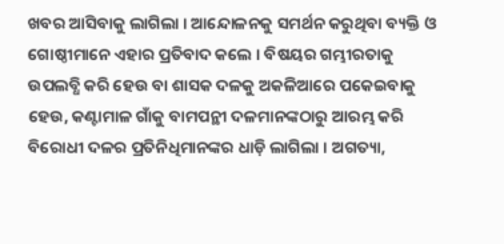ଖବର ଆସିବାକୁ ଲାଗିଲା । ଆନ୍ଦୋଳନକୁ ସମର୍ଥନ କରୁଥିବା ବ୍ୟକ୍ତି ଓ ଗୋଷ୍ଠୀମାନେ ଏହାର ପ୍ରତିବାଦ କଲେ । ବିଷୟର ଗମ୍ଭୀରତାକୁ ଉପଲବ୍ଧି କରି ହେଉ ବା ଶାସକ ଦଳକୁ ଅକଳିଆରେ ପକେଇବାକୁ ହେଉ, କଣ୍ଟାମାଳ ଗାଁକୁ ବାମପନ୍ଥୀ ଦଳମାନଙ୍କଠାରୁ ଆରମ୍ଭ କରି ବିରୋଧୀ ଦଳର ପ୍ରତିନିଧିମାନଙ୍କର ଧାଡ଼ି ଲାଗିଲା । ଅଗତ୍ୟା,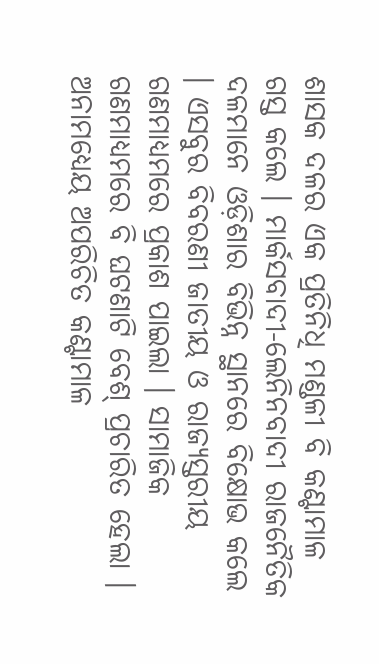ଶାସକ ଦଳର ଏକ ପ୍ରତିନିଧି ମଣ୍ଡଳୀ ବି କଣ୍ଟାମାଳ ଗସ୍ତ କଲେ । ମାର୍କସବାଦୀ-ଲେନିନବାଦୀ ରାଜନୈତିକ ଦଳମାନେ ଓଡ଼ିଶାର ବିଭିନ୍ନ ସ୍ଥାନରେ ବିକ୍ଷୋଭ କଲେ । ଏସବୁର ବିବରଣୀ ଜାତୀୟ ଓ ରାଜ୍ୟସ୍ତରୀୟ ଗଣମାଧ୍ୟମରେ ପ୍ରକାଶ ପାଇଲା । ସାମାଜିକ ଗଣମାଧ୍ୟମରେ ବି ଘଟଣାଟି ବେଶ୍ ପ୍ରଚାରିତ ହେଲା । ଅନାମଧ୍ୟେୟ ଅପରିଚିତ କଣ୍ଟାମାଳ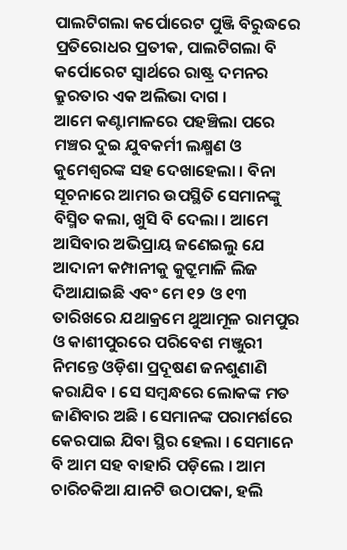ପାଲଟିଗଲା କର୍ପୋରେଟ ପୁଞ୍ଜି ବିରୁଦ୍ଧରେ ପ୍ରତିରୋଧର ପ୍ରତୀକ, ପାଲଟିଗଲା ବି କର୍ପୋରେଟ ସ୍ୱାର୍ଥରେ ରାଷ୍ଟ୍ର ଦମନର କ୍ରୁରତାର ଏକ ଅଲିଭା ଦାଗ ।
ଆମେ କଣ୍ଟାମାଳରେ ପହଞ୍ଚିଲା ପରେ ମଞ୍ଚର ଦୁଇ ଯୁବକର୍ମୀ ଲକ୍ଷ୍ମଣ ଓ କୁମେଶ୍ୱରଙ୍କ ସହ ଦେଖାହେଲା । ବିନା ସୂଚନାରେ ଆମର ଉପସ୍ଥିତି ସେମାନଙ୍କୁ ବିସ୍ମିତ କଲା, ଖୁସି ବି ଦେଲା । ଆମେ ଆସିବାର ଅଭିପ୍ରାୟ ଜଣେଇଲୁ ଯେ ଆଦାନୀ କମ୍ପାନୀକୁ କୁଟ୍ରୁମାଳି ଲିଜ ଦିଆଯାଇଛି ଏବଂ ମେ ୧୨ ଓ ୧୩ ତାରିଖରେ ଯଥାକ୍ରମେ ଥୁଆମୂଳ ରାମପୁର ଓ କାଶୀପୁରରେ ପରିବେଶ ମଞ୍ଜୁରୀ ନିମନ୍ତେ ଓଡ଼ିଶା ପ୍ରଦୂଷଣ ଜନଶୁଣାଣି କରାଯିବ । ସେ ସମ୍ୱନ୍ଧରେ ଲୋକଙ୍କ ମତ ଜାଣିବାର ଅଛି । ସେମାନଙ୍କ ପରାମର୍ଶରେ କେରପାଇ ଯିବା ସ୍ଥିର ହେଲା । ସେମାନେ ବି ଆମ ସହ ବାହାରି ପଡ଼ିଲେ । ଆମ ଚାରିଚକିଆ ଯାନଟି ଉଠାପକା, ହଲି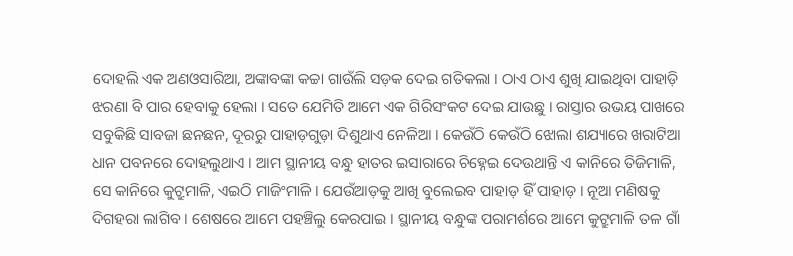ଦୋହଲି ଏକ ଅଣଓସାରିଆ, ଅଙ୍କାବଙ୍କା କଚ୍ଚା ଗାଉଁଲି ସଡ଼କ ଦେଇ ଗତିକଲା । ଠାଏ ଠାଏ ଶୁଖି ଯାଇଥିବା ପାହାଡ଼ି ଝରଣା ବି ପାର ହେବାକୁ ହେଲା । ସତେ ଯେମିତି ଆମେ ଏକ ଗିରିସଂକଟ ଦେଇ ଯାଉଛୁ । ରାସ୍ତାର ଉଭୟ ପାଖରେ ସବୁକିଛି ସାବଜା ଛନଛନ, ଦୂରରୁ ପାହାଡ଼ଗୁଡ଼ା ଦିଶୁଥାଏ ନେଳିଆ । କେଉଁଠି କେଉଁଠି ଝୋଲା ଶଯ୍ୟାରେ ଖରାଟିଆ ଧାନ ପବନରେ ଦୋହଲୁଥାଏ । ଆମ ସ୍ଥାନୀୟ ବନ୍ଧୁ ହାତର ଇସାରାରେ ଚିହ୍ନେଇ ଦେଉଥାନ୍ତି ଏ କାନିରେ ତିଜିମାଳି, ସେ କାନିରେ କୁଟ୍ରୁମାଳି, ଏଇଠି ମାଜିଂମାଳି । ଯେଉଁଆଡ଼କୁ ଆଖି ବୁଲେଇବ ପାହାଡ଼ ହିଁ ପାହାଡ଼ । ନୂଆ ମଣିଷକୁ ଦିଗହରା ଲାଗିବ । ଶେଷରେ ଆମେ ପହଞ୍ଚିଲୁ କେରପାଇ । ସ୍ଥାନୀୟ ବନ୍ଧୁଙ୍କ ପରାମର୍ଶରେ ଆମେ କୁଟ୍ରୁମାଳି ତଳ ଗାଁ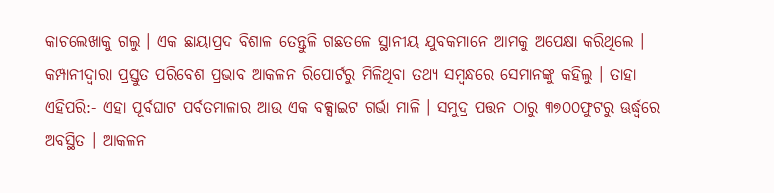କାଚଲେଖାକୁ ଗଲୁ । ଏକ ଛାୟାପ୍ରଦ ବିଶାଳ ତେନ୍ତୁଳି ଗଛତଳେ ସ୍ଥାନୀୟ ଯୁବକମାନେ ଆମକୁ ଅପେକ୍ଷା କରିଥିଲେ । କମ୍ପାନୀଦ୍ୱାରା ପ୍ରସ୍ତୁତ ପରିବେଶ ପ୍ରଭାବ ଆକଳନ ରିପୋର୍ଟରୁ ମିଳିଥିବା ତଥ୍ୟ ସମ୍ୱନ୍ଧରେ ସେମାନଙ୍କୁ କହିଲୁ । ତାହା ଏହିପରି:- ଏହା ପୂର୍ବଘାଟ ପର୍ବତମାଳାର ଆଉ ଏକ ବକ୍ସାଇଟ ଗର୍ଭା ମାଳି । ସମୁଦ୍ର ପତ୍ତନ ଠାରୁ ୩୭୦୦ଫୁଟରୁ ଊର୍ଦ୍ଧ୍ୱରେ ଅବସ୍ଥିତ । ଆକଳନ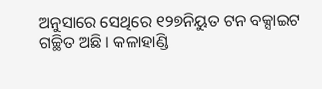ଅନୁସାରେ ସେଥିରେ ୧୨୭ନିୟୁତ ଟନ ବକ୍ସାଇଟ ଗଚ୍ଛିତ ଅଛି । କଳାହାଣ୍ଡି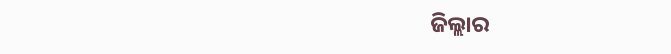ଜିଲ୍ଲାର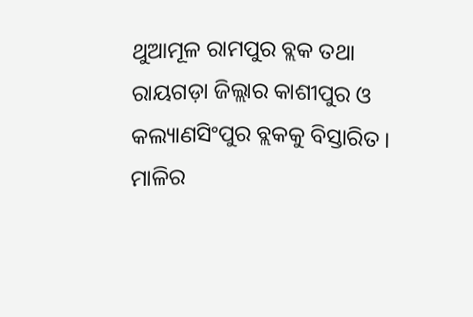ଥୁଆମୂଳ ରାମପୁର ବ୍ଲକ ତଥା ରାୟଗଡ଼ା ଜିଲ୍ଲାର କାଶୀପୁର ଓ କଲ୍ୟାଣସିଂପୁର ବ୍ଲକକୁ ବିସ୍ତାରିତ । ମାଳିର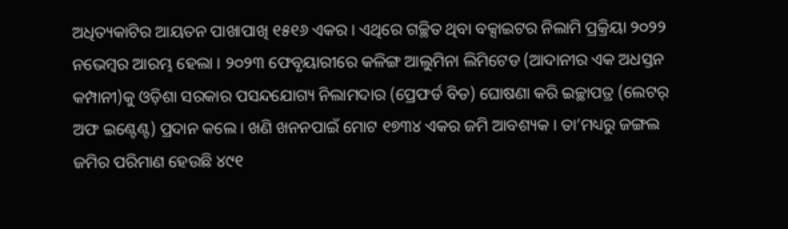ଅଧିତ୍ୟକାଟିର ଆୟତନ ପାଖାପାଖି ୧୫୧୬ ଏକର । ଏଥିରେ ଗଚ୍ଛିତ ଥିବା ବକ୍ସାଇଟର ନିଲାମି ପ୍ରକ୍ରିୟା ୨୦୨୨ ନଭେମ୍ୱର ଆରମ୍ଭ ହେଲା । ୨୦୨୩ ଫେବୃୟାରୀରେ କଳିଙ୍ଗ ଆଲୁମିନା ଲିମିଟେଡ (ଆଦାନୀର ଏକ ଅଧସ୍ତନ କମ୍ପାନୀ)କୁ ଓଡ଼ିଶା ସରକାର ପସନ୍ଦଯୋଗ୍ୟ ନିଲାମଦାର (ପ୍ରେଫର୍ଡ ବିଡ) ଘୋଷଣା କରି ଇଚ୍ଛାପତ୍ର (ଲେଟର୍ ଅଫ ଇଣ୍ଟେଣ୍ଟ) ପ୍ରଦାନ କଲେ । ଖଣି ଖନନପାଇଁ ମୋଟ ୧୭୩୪ ଏକର ଜମି ଆବଶ୍ୟକ । ତା’ମଧ୍ୟରୁ ଜଙ୍ଗଲ ଜମିର ପରିମାଣ ହେଉଛି ୪୯୧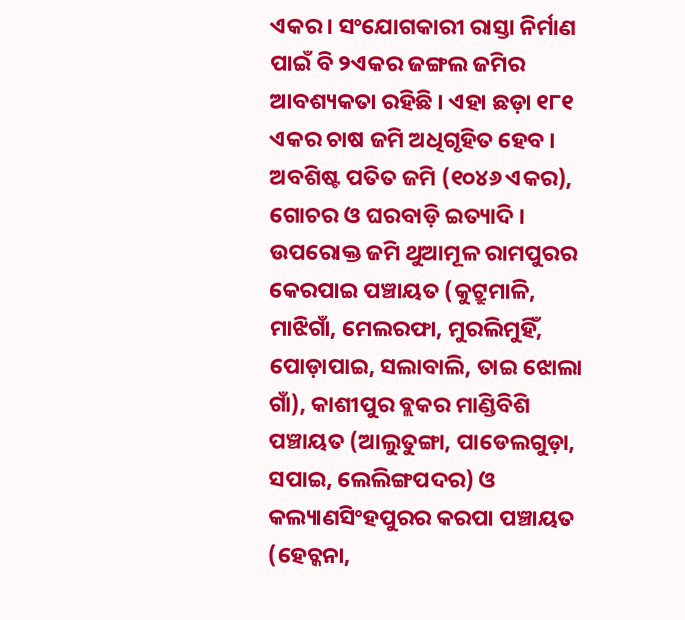ଏକର । ସଂଯୋଗକାରୀ ରାସ୍ତା ନିର୍ମାଣ ପାଇଁ ବି ୨ଏକର ଜଙ୍ଗଲ ଜମିର ଆବଶ୍ୟକତା ରହିଛି । ଏହା ଛଡ଼ା ୧୮୧ ଏକର ଚାଷ ଜମି ଅଧିଗୃହିତ ହେବ । ଅବଶିଷ୍ଟ ପତିତ ଜମି (୧୦୪୬ ଏକର), ଗୋଚର ଓ ଘରବାଡ଼ି ଇତ୍ୟାଦି । ଉପରୋକ୍ତ ଜମି ଥୁଆମୂଳ ରାମପୁରର କେରପାଇ ପଞ୍ଚାୟତ (କୁଟ୍ରୁମାଳି, ମାଝିଗାଁ, ମେଲରଫା, ମୁରଲିମୁହିଁ, ପୋଡ଼ାପାଇ, ସଲାବାଲି, ତାଇ ଝୋଲା ଗାଁ), କାଶୀପୁର ବ୍ଲକର ମାଣ୍ଡିବିଶି ପଞ୍ଚାୟତ (ଆଲୁତୁଙ୍ଗା, ପାଡେଲଗୁଡ଼ା, ସପାଇ, ଲେଲିଙ୍ଗପଦର) ଓ କଲ୍ୟାଣସିଂହପୁରର କରପା ପଞ୍ଚାୟତ (ହେଚ୍କନା,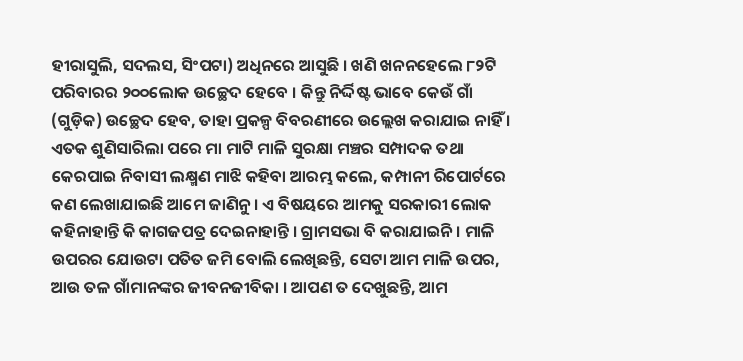ହୀରାସୁଲି, ସଦଲସ, ସିଂପଟା) ଅଧିନରେ ଆସୁଛି । ଖଣି ଖନନହେଲେ ୮୨ଟି ପରିବାରର ୨୦୦ଲୋକ ଉଚ୍ଛେଦ ହେବେ । କିନ୍ତୁ ନିର୍ଦ୍ଦିଷ୍ଟ ଭାବେ କେଉଁ ଗାଁ (ଗୁଡ଼ିକ) ଉଚ୍ଛେଦ ହେବ, ତାହା ପ୍ରକଳ୍ପ ବିବରଣୀରେ ଉଲ୍ଲେଖ କରାଯାଇ ନାହିଁ । ଏତକ ଶୁଣିସାରିଲା ପରେ ମା ମାଟି ମାଳି ସୁରକ୍ଷା ମଞ୍ଚର ସମ୍ପାଦକ ତଥା କେରପାଇ ନିବାସୀ ଲକ୍ଷ୍ମଣ ମାଝି କହିବା ଆରମ୍ଭ କଲେ, କମ୍ପାନୀ ରିପୋର୍ଟରେ କଣ ଲେଖାଯାଇଛି ଆମେ ଜାଣିନୁ । ଏ ବିଷୟରେ ଆମକୁ ସରକାରୀ ଲୋକ କହିନାହାନ୍ତି କି କାଗଜପତ୍ର ଦେଇନାହାନ୍ତି । ଗ୍ରାମସଭା ବି କରାଯାଇନି । ମାଳି ଉପରର ଯୋଉଟା ପତିତ ଜମି ବୋଲି ଲେଖିଛନ୍ତି, ସେଟା ଆମ ମାଳି ଉପର, ଆଉ ତଳ ଗାଁମାନଙ୍କର ଜୀବନଜୀବିକା । ଆପଣ ତ ଦେଖୁଛନ୍ତି, ଆମ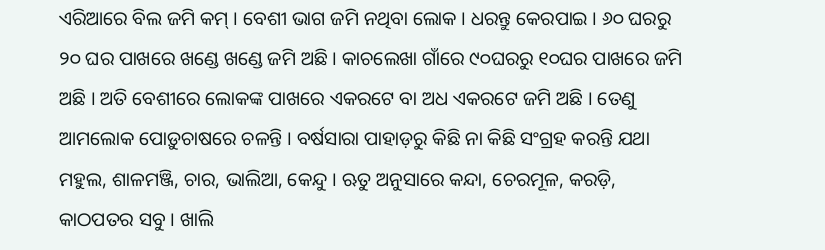ଏରିଆରେ ବିଲ ଜମି କମ୍ । ବେଶୀ ଭାଗ ଜମି ନଥିବା ଲୋକ । ଧରନ୍ତୁ କେରପାଇ । ୬୦ ଘରରୁ ୨୦ ଘର ପାଖରେ ଖଣ୍ଡେ ଖଣ୍ଡେ ଜମି ଅଛି । କାଚଲେଖା ଗାଁରେ ୯୦ଘରରୁ ୧୦ଘର ପାଖରେ ଜମି ଅଛି । ଅତି ବେଶୀରେ ଲୋକଙ୍କ ପାଖରେ ଏକରଟେ ବା ଅଧ ଏକରଟେ ଜମି ଅଛି । ତେଣୁ ଆମଲୋକ ପୋଡ଼ୁଚାଷରେ ଚଳନ୍ତି । ବର୍ଷସାରା ପାହାଡ଼ରୁ କିଛି ନା କିଛି ସଂଗ୍ରହ କରନ୍ତି ଯଥା ମହୁଲ, ଶାଳମଞ୍ଜି, ଚାର, ଭାଲିଆ, କେନ୍ଦୁ । ଋତୁ ଅନୁସାରେ କନ୍ଦା, ଚେରମୂଳ, କରଡ଼ି, କାଠପତର ସବୁ । ଖାଲି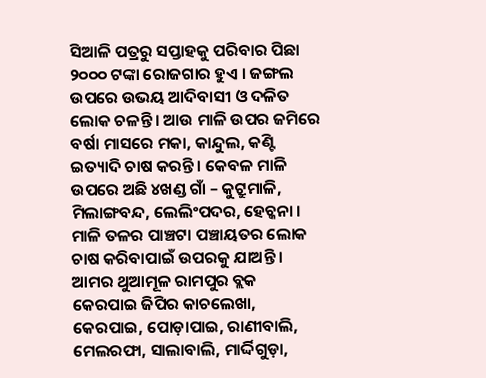ସିଆଳି ପତ୍ରରୁ ସପ୍ତାହକୁ ପରିବାର ପିଛା ୨୦୦୦ ଟଙ୍କା ରୋଜଗାର ହୁଏ । ଜଙ୍ଗଲ ଉପରେ ଉଭୟ ଆଦିବାସୀ ଓ ଦଳିତ ଲୋକ ଚଳନ୍ତି । ଆଉ ମାଳି ଉପର ଜମିରେ ବର୍ଷା ମାସରେ ମକା, କାନ୍ଦୁଲ, କଣ୍ଟି ଇତ୍ୟାଦି ଚାଷ କରନ୍ତି । କେବଳ ମାଳି ଉପରେ ଅଛି ୪ଖଣ୍ଡ ଗାଁ – କୁଟ୍ରୁମାଳି, ମିଲାଙ୍ଗବନ୍ଦ, ଲେଲିଂପଦର, ହେଚ୍କନା । ମାଳି ତଳର ପାଞ୍ଚଟା ପଞ୍ଚାୟତର ଲୋକ ଚାଷ କରିବାପାଇଁ ଉପରକୁ ଯାଅନ୍ତି । ଆମର ଥୁଆମୂଳ ରାମପୁର ବ୍ଲକ କେରପାଇ ଜିପିର କାଚଲେଖା, କେରପାଇ, ପୋଡ଼ାପାଇ, ରାଣୀବାଲି, ମେଲରଫା, ସାଲାବାଲି, ମାର୍ଦ୍ଦିଗୁଡ଼ା,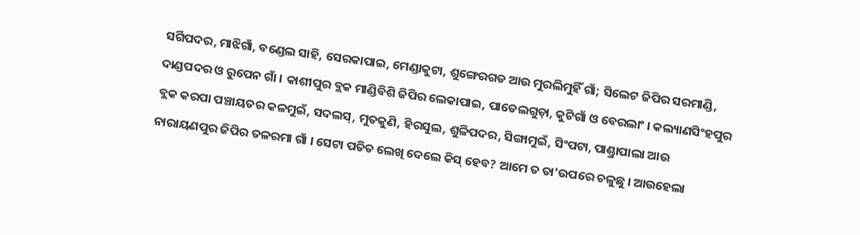ସର୍ଗିପଦର, ମାଝିଗାଁ, ବଣ୍ଡେଲ ସାହି, ସେରକାପାଇ, ମେଣ୍ଡାକୁଟା, ଶୁଙ୍ଗେରଗଡ ଆଉ ମୁରଲିମୁହିଁ ଗାଁ; ସିଲେଟ ଜିପିର ସରମାଣ୍ଡି, ଦାଣ୍ଡପଦର ଓ ରୁପେନ ଗାଁ । କାଶୀପୁର ବ୍ଲକ ମାଣ୍ଡିବିଶି ଜିପିର ଲେକାପାଇ, ପାଡେଲଗୁଡ଼ା, କୁଟିଗାଁ ଓ ବେରଲାଂ । କଲ୍ୟାଣସିଂହପୁର ବ୍ଲକ କରପା ପଞ୍ଚାୟତର କଳମୁଇଁ, ସଦଲସ୍, ମୁତକୁଣି, ହିରସୁଲ, ଶୁଳିପଦର, ସିଙ୍ଗାମୁଇଁ, ସିଂପଟା, ପାଣ୍ଡ୍ରାପାଲା ଆଉ ନାରାୟଣପୁର ଜିପିର ତଳରମା ଗାଁ । ସେଟା ପତିତ ଲେଖି ଦେଲେ କିସ୍ ହେବ? ଆମେ ତ ତା’ଉପରେ ଚଳୁଛୁ । ଆଉହେଲା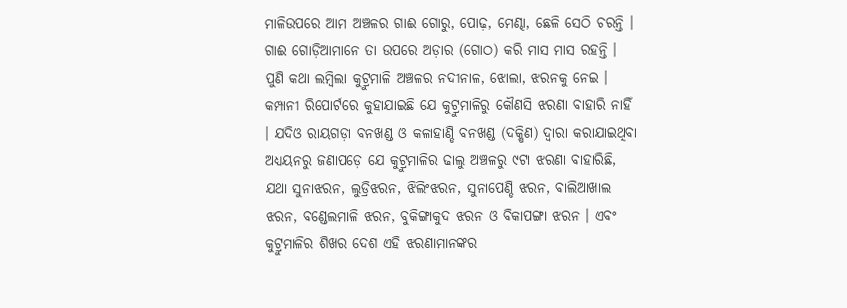ମାଳିଉପରେ ଆମ ଅଞ୍ଚଳର ଗାଈ ଗୋରୁ, ପୋଢ଼, ମେଣ୍ଢା, ଛେଳି ସେଠି ଚରନ୍ତି । ଗାଈ ଗୋଡ଼ିଆମାନେ ତା ଉପରେ ଅଡ଼ାର (ଗୋଠ) କରି ମାସ ମାସ ରହନ୍ତି ।
ପୁଣି କଥା ଲମ୍ୱିଲା କୁଟ୍ରୁମାଳି ଅଞ୍ଚଳର ନଦୀନାଳ, ଝୋଲା, ଝରନକୁ ନେଇ । କମ୍ପାନୀ ରିପୋର୍ଟରେ କୁହାଯାଇଛି ଯେ କୁଟ୍ରୁମାଳିରୁ କୌଣସି ଝରଣା ବାହାରି ନାହିଁ । ଯଦିଓ ରାୟଗଡ଼ା ବନଖଣ୍ଡ ଓ କଳାହାଣ୍ଡି ବନଖଣ୍ଡ (ଦକ୍ଷିଣ) ଦ୍ୱାରା କରାଯାଇଥିବା ଅଧ୍ୟୟନରୁ ଜଣାପଡ଼େ ଯେ କୁଟ୍ରୁମାଳିର ଢାଲୁ ଅଞ୍ଚଳରୁ ୯ଟା ଝରଣା ବାହାରିଛି, ଯଥା ସୁନାଝରନ, ଲୁଡ୍ରିଝରନ, ଝିଲିଂଝରନ, ସୁନାପେଣ୍ଡି ଝରନ, ବାଲିଆଖାଲ ଝରନ, ବଣ୍ଡେଲମାଳି ଝରନ, ବୁକିଙ୍ଗାକୁଦ ଝରନ ଓ ବିକାପଙ୍ଗା ଝରନ । ଏବଂ କୁଟ୍ରୁମାଳିର ଶିଖର ଦେଶ ଏହି ଝରଣାମାନଙ୍କର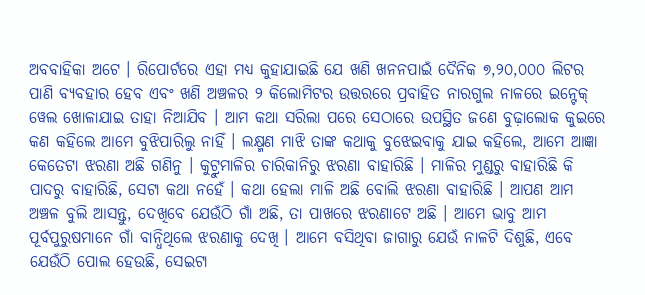ଅବବାହିକା ଅଟେ । ରିପୋର୍ଟରେ ଏହା ମଧ୍ୟ କୁହାଯାଇଛି ଯେ ଖଣି ଖନନପାଇଁ ଦୈନିକ ୭,୨୦,୦୦୦ ଲିଟର ପାଣି ବ୍ୟବହାର ହେବ ଏବଂ ଖଣି ଅଞ୍ଚଳର ୨ କିଲୋମିଟର ଉତ୍ତରରେ ପ୍ରବାହିତ ନାରଗୁଲ ନାଳରେ ଇନ୍ଟେକ୍ ୱେଲ ଖୋଳାଯାଇ ତାହା ନିଆଯିବ । ଆମ କଥା ସରିଲା ପରେ ସେଠାରେ ଉପସ୍ଥିତ ଜଣେ ବୁଢ଼ାଲୋକ କୁଇରେ କଣ କହିଲେ ଆମେ ବୁଝିପାରିଲୁ ନାହିଁ । ଲକ୍ଷ୍ମଣ ମାଝି ତାଙ୍କ କଥାକୁ ବୁଝେଇବାକୁ ଯାଇ କହିଲେ, ଆମେ ଆଜ୍ଞା କେତେଟା ଝରଣା ଅଛି ଗଣିନୁ । କୁଟ୍ରୁମାଳିର ଚାରିକାନିରୁ ଝରଣା ବାହାରିଛି । ମାଳିର ମୁଣ୍ଡରୁ ବାହାରିଛି କି ପାଦରୁ ବାହାରିଛି, ସେଟା କଥା ନହେଁ । କଥା ହେଲା ମାଳି ଅଛି ବୋଲି ଝରଣା ବାହାରିଛି । ଆପଣ ଆମ ଅଞ୍ଚଳ ବୁଲି ଆସନ୍ତୁ, ଦେଖିବେ ଯେଉଁଠି ଗାଁ ଅଛି, ତା ପାଖରେ ଝରଣାଟେ ଅଛି । ଆମେ ଭାବୁ ଆମ ପୂର୍ବପୁରୁଷମାନେ ଗାଁ ବାନ୍ଧିଥିଲେ ଝରଣାକୁ ଦେଖି । ଆମେ ବସିଥିବା ଜାଗାରୁ ଯେଉଁ ନାଳଟି ଦିଶୁଛି, ଏବେ ଯେଉଁଠି ପୋଲ ହେଉଛି, ସେଇଟା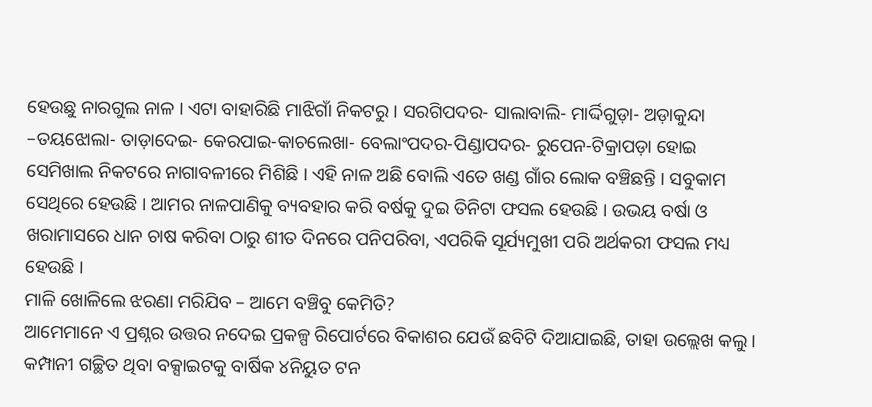ହେଉଛୁ ନାରଗୁଲ ନାଳ । ଏଟା ବାହାରିଛି ମାଝିଗାଁ ନିକଟରୁ । ସରଗିପଦର- ସାଲାବାଲି- ମାର୍ଦ୍ଦିଗୁଡ଼ା- ଅଡ଼ାକୁନ୍ଦା –ତୟଝୋଲା- ତାଡ଼ାଦେଇ- କେରପାଇ-କାଚଲେଖା- ବେଲାଂପଦର-ପିଣ୍ଡାପଦର- ରୁପେନ-ଟିକ୍ରାପଡ଼ା ହୋଇ ସେମିଖାଲ ନିକଟରେ ନାଗାବଳୀରେ ମିଶିଛି । ଏହି ନାଳ ଅଛି ବୋଲି ଏତେ ଖଣ୍ଡ ଗାଁର ଲୋକ ବଞ୍ଚିଛନ୍ତି । ସବୁକାମ ସେଥିରେ ହେଉଛି । ଆମର ନାଳପାଣିକୁ ବ୍ୟବହାର କରି ବର୍ଷକୁ ଦୁଇ ତିନିଟା ଫସଲ ହେଉଛି । ଉଭୟ ବର୍ଷା ଓ ଖରାମାସରେ ଧାନ ଚାଷ କରିବା ଠାରୁ ଶୀତ ଦିନରେ ପନିପରିବା, ଏପରିକି ସୂର୍ଯ୍ୟମୁଖୀ ପରି ଅର୍ଥକରୀ ଫସଲ ମଧ୍ୟ ହେଉଛି ।
ମାଳି ଖୋଳିଲେ ଝରଣା ମରିଯିବ – ଆମେ ବଞ୍ଚିବୁ କେମିତି?
ଆମେମାନେ ଏ ପ୍ରଶ୍ନର ଉତ୍ତର ନଦେଇ ପ୍ରକଳ୍ପ ରିପୋର୍ଟରେ ବିକାଶର ଯେଉଁ ଛବିଟି ଦିଆଯାଇଛି, ତାହା ଉଲ୍ଲେଖ କଲୁ । କମ୍ପାନୀ ଗଚ୍ଛିତ ଥିବା ବକ୍ସାଇଟକୁ ବାର୍ଷିକ ୪ନିୟୁତ ଟନ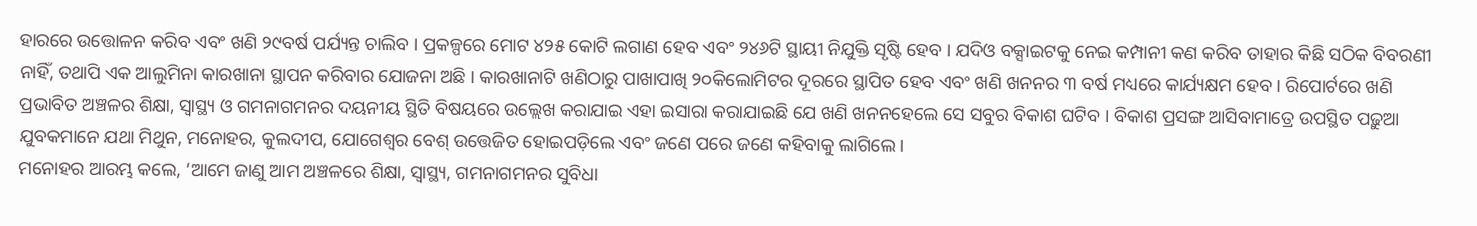ହାରରେ ଉତ୍ତୋଳନ କରିବ ଏବଂ ଖଣି ୨୯ବର୍ଷ ପର୍ଯ୍ୟନ୍ତ ଚାଲିବ । ପ୍ରକଳ୍ପରେ ମୋଟ ୪୨୫ କୋଟି ଲଗାଣ ହେବ ଏବଂ ୨୪୬ଟି ସ୍ଥାୟୀ ନିଯୁକ୍ତି ସୃଷ୍ଟି ହେବ । ଯଦିଓ ବକ୍ସାଇଟକୁ ନେଇ କମ୍ପାନୀ କଣ କରିବ ତାହାର କିଛି ସଠିକ ବିବରଣୀ ନାହିଁ, ତଥାପି ଏକ ଆଲୁମିନା କାରଖାନା ସ୍ଥାପନ କରିବାର ଯୋଜନା ଅଛି । କାରଖାନାଟି ଖଣିଠାରୁ ପାଖାପାଖି ୨୦କିଲୋମିଟର ଦୂରରେ ସ୍ଥାପିତ ହେବ ଏବଂ ଖଣି ଖନନର ୩ ବର୍ଷ ମଧ୍ୟରେ କାର୍ଯ୍ୟକ୍ଷମ ହେବ । ରିପୋର୍ଟରେ ଖଣି ପ୍ରଭାବିତ ଅଞ୍ଚଳର ଶିକ୍ଷା, ସ୍ୱାସ୍ଥ୍ୟ ଓ ଗମନାଗମନର ଦୟନୀୟ ସ୍ଥିତି ବିଷୟରେ ଉଲ୍ଲେଖ କରାଯାଇ ଏହା ଇସାରା କରାଯାଇଛି ଯେ ଖଣି ଖନନହେଲେ ସେ ସବୁର ବିକାଶ ଘଟିବ । ବିକାଶ ପ୍ରସଙ୍ଗ ଆସିବାମାତ୍ରେ ଉପସ୍ଥିତ ପଢ଼ୁଆ ଯୁବକମାନେ ଯଥା ମିଥୁନ, ମନୋହର, କୁଲଦୀପ, ଯୋଗେଶ୍ୱର ବେଶ୍ ଉତ୍ତେଜିତ ହୋଇପଡ଼ିଲେ ଏବଂ ଜଣେ ପରେ ଜଣେ କହିବାକୁ ଲାଗିଲେ ।
ମନୋହର ଆରମ୍ଭ କଲେ, ‘ଆମେ ଜାଣୁ ଆମ ଅଞ୍ଚଳରେ ଶିକ୍ଷା, ସ୍ୱାସ୍ଥ୍ୟ, ଗମନାଗମନର ସୁବିଧା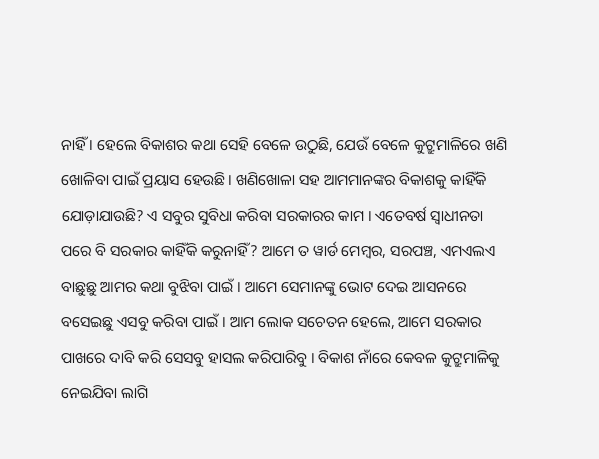ନାହିଁ । ହେଲେ ବିକାଶର କଥା ସେହି ବେଳେ ଉଠୁଛି, ଯେଉଁ ବେଳେ କୁଟ୍ରୁମାଳିରେ ଖଣି ଖୋଳିବା ପାଇଁ ପ୍ରୟାସ ହେଉଛି । ଖଣିଖୋଳା ସହ ଆମମାନଙ୍କର ବିକାଶକୁ କାହିଁକି ଯୋଡ଼ାଯାଉଛି? ଏ ସବୁର ସୁବିଧା କରିବା ସରକାରର କାମ । ଏତେବର୍ଷ ସ୍ୱାଧୀନତା ପରେ ବି ସରକାର କାହିଁକି କରୁନାହିଁ? ଆମେ ତ ୱାର୍ଡ ମେମ୍ୱର, ସରପଞ୍ଚ, ଏମଏଲଏ ବାଛୁଛୁ ଆମର କଥା ବୁଝିବା ପାଇଁ । ଆମେ ସେମାନଙ୍କୁ ଭୋଟ ଦେଇ ଆସନରେ ବସେଇଛୁ ଏସବୁ କରିବା ପାଇଁ । ଆମ ଲୋକ ସଚେତନ ହେଲେ, ଆମେ ସରକାର ପାଖରେ ଦାବି କରି ସେସବୁ ହାସଲ କରିପାରିବୁ । ବିକାଶ ନାଁରେ କେବଳ କୁଟ୍ରୁମାଳିକୁ ନେଇଯିବା ଲାଗି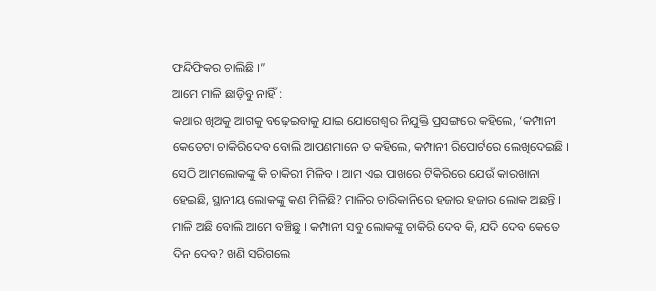ଫନ୍ଦିଫିକର ଚାଲିଛି ।”
ଆମେ ମାଳି ଛାଡ଼ିବୁ ନାହିଁ :
କଥାର ଖିଅକୁ ଆଗକୁ ବଢ଼େଇବାକୁ ଯାଇ ଯୋଗେଶ୍ୱର ନିଯୁକ୍ତି ପ୍ରସଙ୍ଗରେ କହିଲେ, ‘କମ୍ପାନୀ କେତେଟା ଚାକିରିଦେବ ବୋଲି ଆପଣମାନେ ତ କହିଲେ, କମ୍ପାନୀ ରିପୋର୍ଟରେ ଲେଖିଦେଇଛି । ସେଠି ଆମଲୋକଙ୍କୁ କି ଚାକିରୀ ମିଳିବ । ଆମ ଏଇ ପାଖରେ ଟିକିରିରେ ଯେଉଁ କାରଖାନା ହେଇଛି, ସ୍ଥାନୀୟ ଲୋକଙ୍କୁ କଣ ମିଳିଛି? ମାଳିର ଚାରିକାନିରେ ହଜାର ହଜାର ଲୋକ ଅଛନ୍ତି । ମାଳି ଅଛି ବୋଲି ଆମେ ବଞ୍ଚିଛୁ । କମ୍ପାନୀ ସବୁ ଲୋକଙ୍କୁ ଚାକିରି ଦେବ କି, ଯଦି ଦେବ କେତେ ଦିନ ଦେବ? ଖଣି ସରିଗଲେ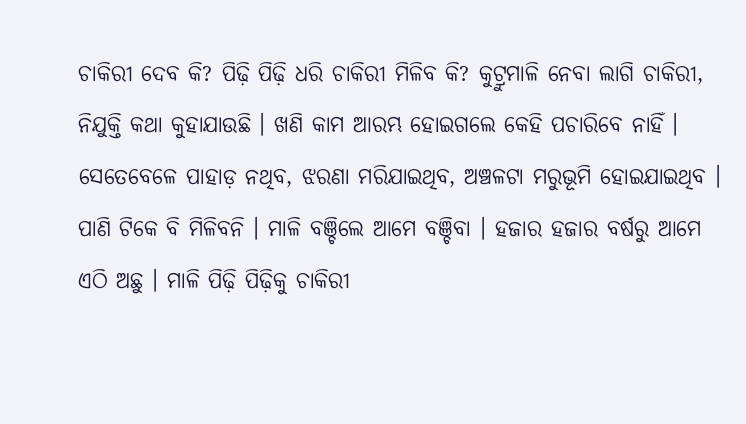ଚାକିରୀ ଦେବ କି? ପିଢ଼ି ପିଢ଼ି ଧରି ଚାକିରୀ ମିଳିବ କି? କୁଟ୍ରୁମାଳି ନେବା ଲାଗି ଚାକିରୀ, ନିଯୁକ୍ତି କଥା କୁହାଯାଉଛି । ଖଣି କାମ ଆରମ୍ଭ ହୋଇଗଲେ କେହି ପଚାରିବେ ନାହିଁ । ସେତେବେଳେ ପାହାଡ଼ ନଥିବ, ଝରଣା ମରିଯାଇଥିବ, ଅଞ୍ଚଳଟା ମରୁଭୂମି ହୋଇଯାଇଥିବ । ପାଣି ଟିକେ ବି ମିଳିବନି । ମାଳି ବଞ୍ଚିଲେ ଆମେ ବଞ୍ଚିବା । ହଜାର ହଜାର ବର୍ଷରୁ ଆମେ ଏଠି ଅଛୁ । ମାଳି ପିଢ଼ି ପିଢ଼ିକୁ ଚାକିରୀ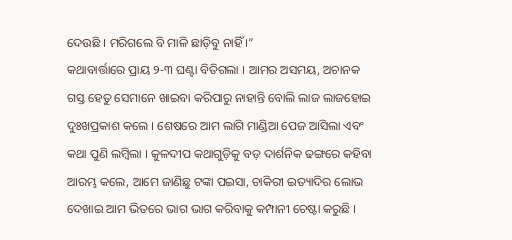ଦେଉଛି । ମରିଗଲେ ବି ମାଳି ଛାଡ଼ିବୁ ନାହିଁ ।”
କଥାବାର୍ତ୍ତାରେ ପ୍ରାୟ ୨-୩ ଘଣ୍ଟା ବିତିଗଲା । ଆମର ଅସମୟ, ଅଚାନକ ଗସ୍ତ ହେତୁ ସେମାନେ ଖାଇବା କରିପାରୁ ନାହାନ୍ତି ବୋଲି ଲାଜ ଲାଜହୋଇ ଦୁଃଖପ୍ରକାଶ କଲେ । ଶେଷରେ ଆମ ଲାଗି ମାଣ୍ଡିଆ ପେଜ ଆସିଲା ଏବଂ କଥା ପୁଣି ଲମ୍ୱିଲା । କୁଳଦୀପ କଥାଗୁଡ଼ିକୁ ବଡ଼ ଦାର୍ଶନିକ ଢଙ୍ଗରେ କହିବା ଆରମ୍ଭ କଲେ, ଆମେ ଜାଣିଛୁ ଟଙ୍କା ପଇସା, ଚାକିରୀ ଇତ୍ୟାଦିର ଲୋଭ ଦେଖାଇ ଆମ ଭିତରେ ଭାଗ ଭାଗ କରିବାକୁ କମ୍ପାନୀ ଚେଷ୍ଟା କରୁଛି ।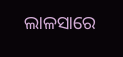ଲାଳସାରେ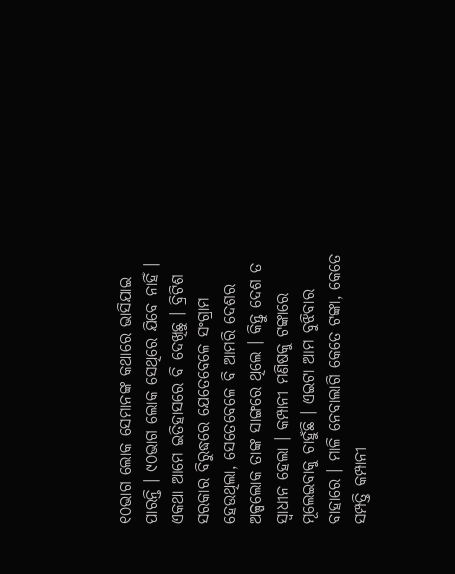୧୦ଭାଗ ଲୋକ ସେମାନଙ୍କ କଥାରେ ଭାସିଯାଇ ପାରନ୍ତି । ୯୦ଭାଗ ଲୋକ ସେଥିରେ ଯିବେ ନାହିଁ । ଏକଥା ଆମେ ଇତିହାସରେ ବି ଦେଖିଛୁ । ବ୍ରିଟିଶ ସରକାର ବିରୁଦ୍ଧରେ ଯେତେବେଳେ ସଂଗ୍ରାମ ହେଉଥିଲା, ସେତେବେଳେ ବି ଆମରି ଦେଶର ଅଳ୍ପଲୋକ ତାଙ୍କ ସାଙ୍ଗରେ ଥିଲେ । କିନ୍ତୁ ଦେଶ ତ ସ୍ୱାଧୀନ ହେଲା । କମ୍ପାନୀ ମଣିଷକୁ ଟଙ୍କାରେ ମୂଲେଇବାକୁ ଚାହୁଁଛି । ଏଇଟା ଆମ ବୁଝିବାର ବାହାରେ । ମାଳି ନେବାଲାଗି କେତେ ଟଙ୍କା, କେତେ ସମ୍ପତ୍ତି କମ୍ପାନୀ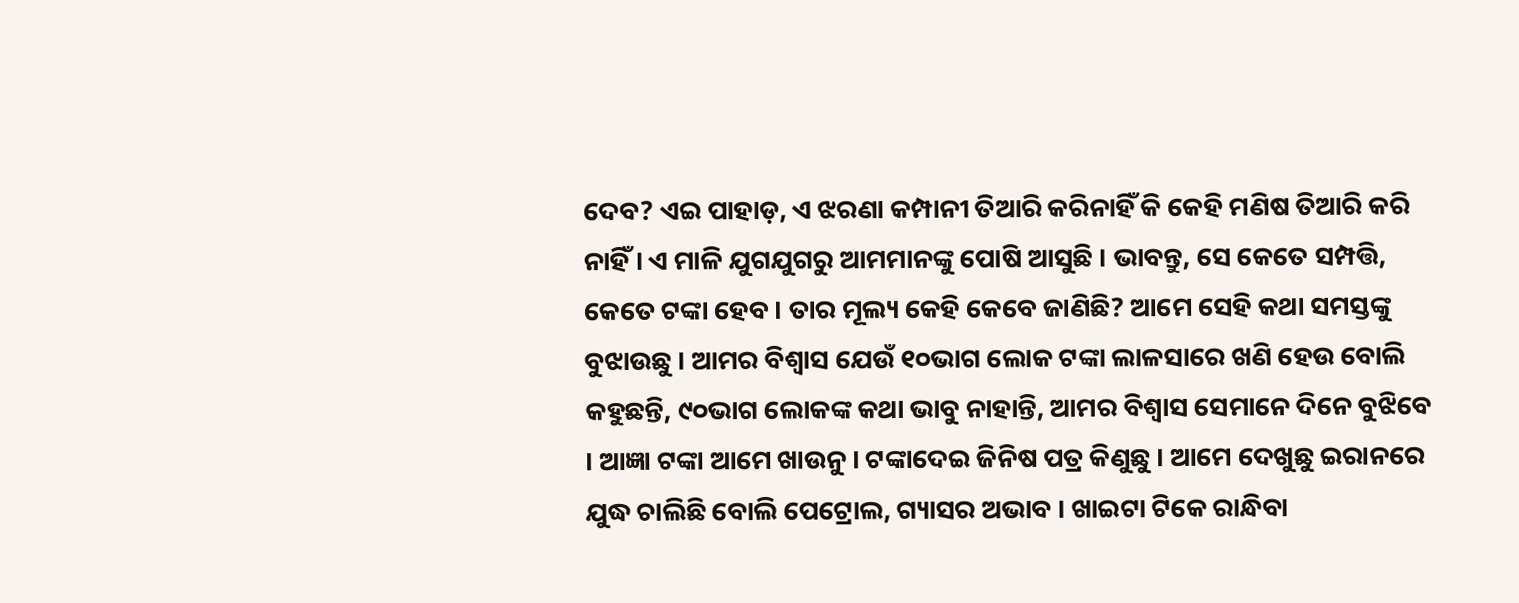ଦେବ? ଏଇ ପାହାଡ଼, ଏ ଝରଣା କମ୍ପାନୀ ତିଆରି କରିନାହିଁ କି କେହି ମଣିଷ ତିଆରି କରି ନାହିଁ । ଏ ମାଳି ଯୁଗଯୁଗରୁ ଆମମାନଙ୍କୁ ପୋଷି ଆସୁଛି । ଭାବନ୍ତୁ, ସେ କେତେ ସମ୍ପତ୍ତି, କେତେ ଟଙ୍କା ହେବ । ତାର ମୂଲ୍ୟ କେହି କେବେ ଜାଣିଛି? ଆମେ ସେହି କଥା ସମସ୍ତଙ୍କୁ ବୁଝାଉଛୁ । ଆମର ବିଶ୍ୱାସ ଯେଉଁ ୧୦ଭାଗ ଲୋକ ଟଙ୍କା ଲାଳସାରେ ଖଣି ହେଉ ବୋଲି କହୁଛନ୍ତି, ୯୦ଭାଗ ଲୋକଙ୍କ କଥା ଭାବୁ ନାହାନ୍ତି, ଆମର ବିଶ୍ୱାସ ସେମାନେ ଦିନେ ବୁଝିବେ । ଆଜ୍ଞା ଟଙ୍କା ଆମେ ଖାଉନୁ । ଟଙ୍କାଦେଇ ଜିନିଷ ପତ୍ର କିଣୁଛୁ । ଆମେ ଦେଖୁଛୁ ଇରାନରେ ଯୁଦ୍ଧ ଚାଲିଛି ବୋଲି ପେଟ୍ରୋଲ, ଗ୍ୟାସର ଅଭାବ । ଖାଇଟା ଟିକେ ରାନ୍ଧିବା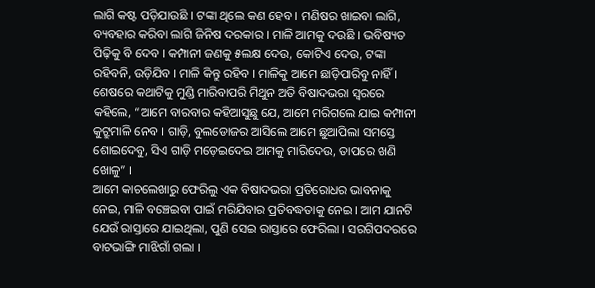ଲାଗି କଷ୍ଟ ପଡ଼ିଯାଉଛି । ଟଙ୍କା ଥିଲେ କଣ ହେବ । ମଣିଷର ଖାଇବା ଲାଗି, ବ୍ୟବହାର କରିବା ଲାଗି ଜିନିଷ ଦରକାର । ମାଳି ଆମକୁ ଦଉଛି । ଭବିଷ୍ୟତ ପିଢ଼ିକୁ ବି ଦେବ । କମ୍ପାନୀ ଜଣକୁ ୫ଲକ୍ଷ ଦେଉ, କୋଟିଏ ଦେଉ, ଟଙ୍କା ରହିବନି, ଉଡ଼ିଯିବ । ମାଳି କିନ୍ତୁ ରହିବ । ମାଳିକୁ ଆମେ ଛାଡ଼ିପାରିବୁ ନାହିଁ ।
ଶେଷରେ କଥାଟିକୁ ମୁଣ୍ଡି ମାରିବାପରି ମିଥୁନ ଅତି ବିଷାଦଭରା ସ୍ୱରରେ କହିଲେ, “ଆମେ ବାରବାର କହିଆସୁଛୁ ଯେ, ଆମେ ମରିଗଲେ ଯାଇ କମ୍ପାନୀ କୁଟ୍ରୁମାଳି ନେବ । ଗାଡ଼ି, ବୁଲଡୋଜର ଆସିଲେ ଆମେ ଛୁଆପିଲା ସମସ୍ତେ ଶୋଇଦେବୁ, ସିଏ ଗାଡ଼ି ମଡ଼େଇଦେଇ ଆମକୁ ମାରିଦେଉ, ତାପରେ ଖଣି ଖୋଳୁ” ।
ଆମେ କାଚଲେଖାରୁ ଫେରିଲୁ ଏକ ବିଷାଦଭରା ପ୍ରତିରୋଧର ଭାବନାକୁ ନେଇ, ମାଳି ବଞ୍ଚେଇବା ପାଇଁ ମରିଯିବାର ପ୍ରତିବଦ୍ଧତାକୁ ନେଇ । ଆମ ଯାନଟି ଯେଉଁ ରାସ୍ତାରେ ଯାଇଥିଲା, ପୁଣି ସେଇ ରାସ୍ତାରେ ଫେରିଲା । ସରଗିପଦରରେ ବାଟଭାଙ୍ଗି ମାଝିଗାଁ ଗଲା ।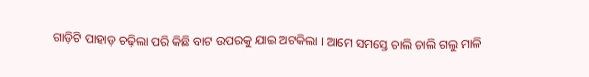ଗାଡ଼ିଟି ପାହାଡ଼ ଚଢ଼ିଲା ପରି କିଛି ବାଟ ଉପରକୁ ଯାଇ ଅଟକିଲା । ଆମେ ସମସ୍ତେ ଚାଲି ଚାଲି ଗଲୁ ମାଳି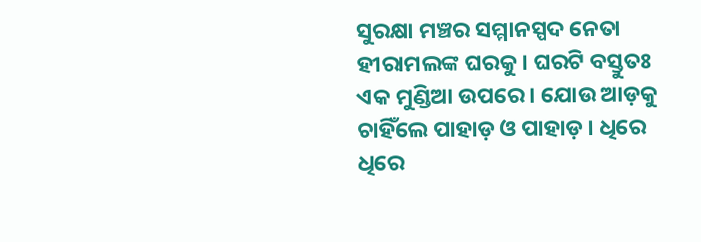ସୁରକ୍ଷା ମଞ୍ଚର ସମ୍ମାନସ୍ପଦ ନେତା ହୀରାମଲଙ୍କ ଘରକୁ । ଘରଟି ବସ୍ତୁତଃ ଏକ ମୁଣ୍ଡିଆ ଉପରେ । ଯୋଉ ଆଡ଼କୁ ଚାହିଁଲେ ପାହାଡ଼ ଓ ପାହାଡ଼ । ଧିରେ ଧିରେ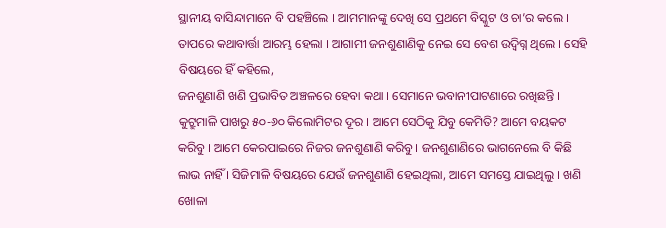ସ୍ଥାନୀୟ ବାସିନ୍ଦାମାନେ ବି ପହଞ୍ଚିଲେ । ଆମମାନଙ୍କୁ ଦେଖି ସେ ପ୍ରଥମେ ବିସ୍କୁଟ ଓ ଚା’ର କଲେ । ତାପରେ କଥାବାର୍ତ୍ତା ଆରମ୍ଭ ହେଲା । ଆଗାମୀ ଜନଶୁଣାଣିକୁ ନେଇ ସେ ବେଶ ଉଦ୍ବିଗ୍ନ ଥିଲେ । ସେହି ବିଷୟରେ ହିଁ କହିଲେ,
ଜନଶୁଣାଣି ଖଣି ପ୍ରଭାବିତ ଅଞ୍ଚଳରେ ହେବା କଥା । ସେମାନେ ଭବାନୀପାଟଣାରେ ରଖିଛନ୍ତି । କୁଟ୍ରୁମାଳି ପାଖରୁ ୫୦-୬୦ କିଲୋମିଟର ଦୂର । ଆମେ ସେଠିକୁ ଯିବୁ କେମିତି? ଆମେ ବୟକଟ କରିବୁ । ଆମେ କେରପାଇରେ ନିଜର ଜନଶୁଣାଣି କରିବୁ । ଜନଶୁଣାଣିରେ ଭାଗନେଲେ ବି କିଛି ଲାଭ ନାହିଁ । ସିଜିମାଳି ବିଷୟରେ ଯେଉଁ ଜନଶୁଣାଣି ହେଇଥିଲା, ଆମେ ସମସ୍ତେ ଯାଇଥିଲୁ । ଖଣି ଖୋଳା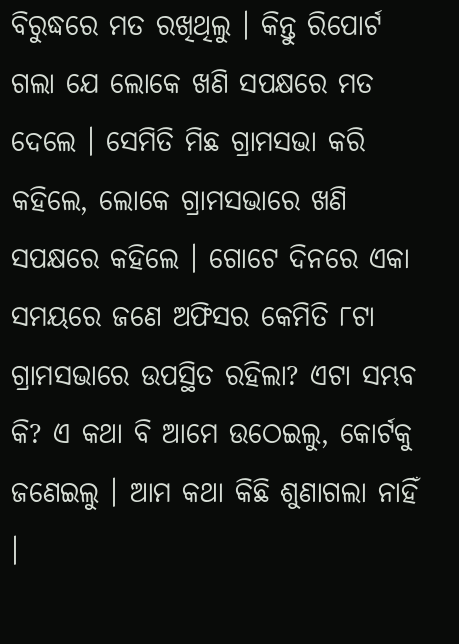ବିରୁଦ୍ଧରେ ମତ ରଖିଥିଲୁ । କିନ୍ତୁ ରିପୋର୍ଟ ଗଲା ଯେ ଲୋକେ ଖଣି ସପକ୍ଷରେ ମତ ଦେଲେ । ସେମିତି ମିଛ ଗ୍ରାମସଭା କରି କହିଲେ, ଲୋକେ ଗ୍ରାମସଭାରେ ଖଣି ସପକ୍ଷରେ କହିଲେ । ଗୋଟେ ଦିନରେ ଏକା ସମୟରେ ଜଣେ ଅଫିସର କେମିତି ୮ଟା ଗ୍ରାମସଭାରେ ଉପସ୍ଥିତ ରହିଲା? ଏଟା ସମ୍ଭବ କି? ଏ କଥା ବି ଆମେ ଉଠେଇଲୁ, କୋର୍ଟକୁ ଜଣେଇଲୁ । ଆମ କଥା କିଛି ଶୁଣାଗଲା ନାହିଁ ।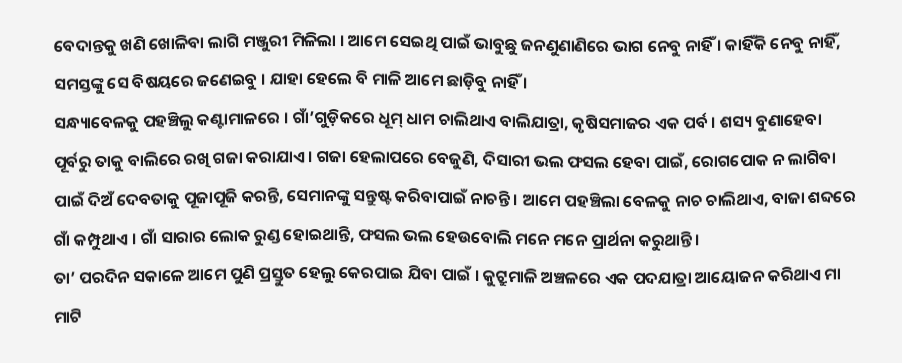ବେଦାନ୍ତକୁ ଖଣି ଖୋଳିବା ଲାଗି ମଞ୍ଜୁରୀ ମିଳିଲା । ଆମେ ସେଇଥି ପାଇଁ ଭାବୁଛୁ ଜନଣୁଣାଣିରେ ଭାଗ ନେବୁ ନାହିଁ । କାହିଁକି ନେବୁ ନାହିଁ, ସମସ୍ତଙ୍କୁ ସେ ବିଷୟରେ ଜଣେଇବୁ । ଯାହା ହେଲେ ବି ମାଳି ଆମେ ଛାଡ଼ିବୁ ନାହିଁ ।
ସନ୍ଧ୍ୟାବେଳକୁ ପହଞ୍ଚିଲୁ କଣ୍ଟାମାଳରେ । ଗାଁ’ଗୁଡ଼ିକରେ ଧୂମ୍ ଧାମ ଚାଲିଥାଏ ବାଲିଯାତ୍ରା, କୃଷିସମାଜର ଏକ ପର୍ବ । ଶସ୍ୟ ବୁଣାହେବା ପୂର୍ବରୁ ତାକୁ ବାଲିରେ ରଖି ଗଜା କରାଯାଏ । ଗଜା ହେଲାପରେ ବେଜୁଣି, ଦିସାରୀ ଭଲ ଫସଲ ହେବା ପାଇଁ, ରୋଗପୋକ ନ ଲାଗିବା ପାଇଁ ଦିଅଁ ଦେବତାକୁ ପୂଜାପୂଜି କରନ୍ତି, ସେମାନଙ୍କୁ ସନ୍ତୁଷ୍ଟ କରିବାପାଇଁ ନାଚନ୍ତି । ଆମେ ପହଞ୍ଚିଲା ବେଳକୁ ନାଚ ଚାଲିଥାଏ, ବାଜା ଶବ୍ଦରେ ଗାଁ କମ୍ପୁଥାଏ । ଗାଁ ସାରାର ଲୋକ ରୁଣ୍ଡ ହୋଇଥାନ୍ତି, ଫସଲ ଭଲ ହେଉବୋଲି ମନେ ମନେ ପ୍ରାର୍ଥନା କରୁଥାନ୍ତି ।
ତା’ ପରଦିନ ସକାଳେ ଆମେ ପୁଣି ପ୍ରସ୍ତୁତ ହେଲୁ କେରପାଇ ଯିବା ପାଇଁ । କୁଟ୍ରୁମାଳି ଅଞ୍ଚଳରେ ଏକ ପଦଯାତ୍ରା ଆୟୋଜନ କରିଥାଏ ମା ମାଟି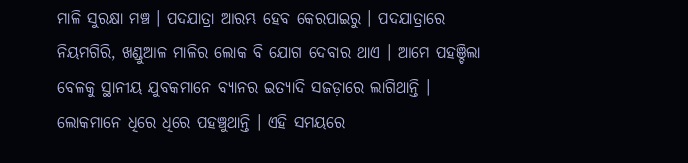ମାଳି ସୁରକ୍ଷା ମଞ୍ଚ । ପଦଯାତ୍ରା ଆରମ୍ଭ ହେବ କେରପାଇରୁ । ପଦଯାତ୍ରାରେ ନିୟମଗିରି, ଖଣ୍ଡୁଆଳ ମାଳିର ଲୋକ ବି ଯୋଗ ଦେବାର ଥାଏ । ଆମେ ପହଞ୍ଚିଲା ବେଳକୁ ସ୍ଥାନୀୟ ଯୁବକମାନେ ବ୍ୟାନର ଇତ୍ୟାଦି ସଜଡ଼ାରେ ଲାଗିଥାନ୍ତି । ଲୋକମାନେ ଧିରେ ଧିରେ ପହଞ୍ଚୁଥାନ୍ତି । ଏହି ସମୟରେ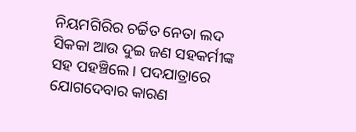ନିୟମଗିରିର ଚର୍ଚ୍ଚିତ ନେତା ଲଦ ସିକକା ଆଉ ଦୁଇ ଜଣ ସହକର୍ମୀଙ୍କ ସହ ପହଞ୍ଚିଲେ । ପଦଯାତ୍ରାରେ ଯୋଗଦେବାର କାରଣ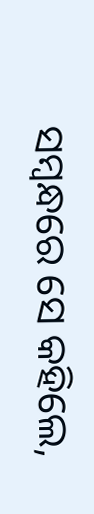ସମ୍ୱନ୍ଧରେ ସେ କହିଲେ,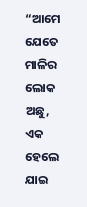“ଆମେ ଯେତେ ମାଳିର ଲୋକ ଅଛୁ, ଏକ ହେଲେ ଯାଇ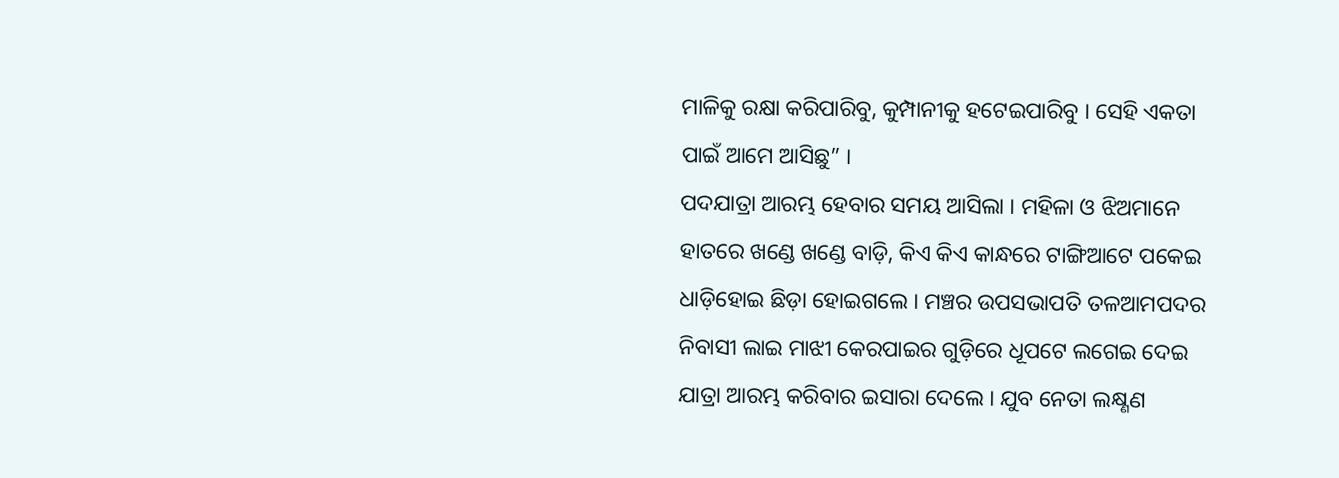ମାଳିକୁ ରକ୍ଷା କରିପାରିବୁ, କୁମ୍ପାନୀକୁ ହଟେଇପାରିବୁ । ସେହି ଏକତା ପାଇଁ ଆମେ ଆସିଛୁ” ।
ପଦଯାତ୍ରା ଆରମ୍ଭ ହେବାର ସମୟ ଆସିଲା । ମହିଳା ଓ ଝିଅମାନେ ହାତରେ ଖଣ୍ଡେ ଖଣ୍ଡେ ବାଡ଼ି, କିଏ କିଏ କାନ୍ଧରେ ଟାଙ୍ଗିଆଟେ ପକେଇ ଧାଡ଼ିହୋଇ ଛିଡ଼ା ହୋଇଗଲେ । ମଞ୍ଚର ଉପସଭାପତି ତଳଆମପଦର ନିବାସୀ ଲାଇ ମାଝୀ କେରପାଇର ଗୁଡ଼ିରେ ଧୂପଟେ ଲଗେଇ ଦେଇ ଯାତ୍ରା ଆରମ୍ଭ କରିବାର ଇସାରା ଦେଲେ । ଯୁବ ନେତା ଲକ୍ଷ୍ଣଣ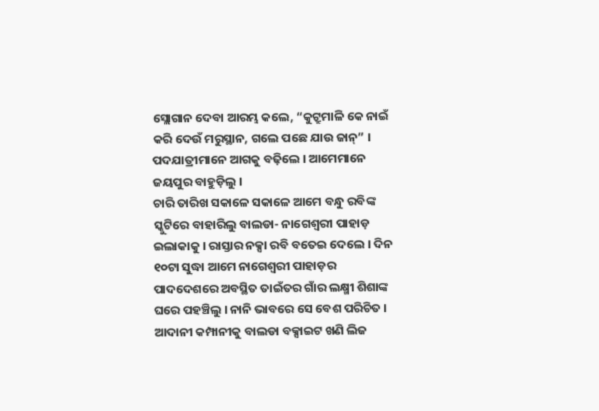ସ୍ଲୋଗାନ ଦେବା ଆରମ୍ଭ କଲେ, “କୁଟ୍ରୁମାଳି କେ ନାଇଁ କରି ଦେଉଁ ମରୁସ୍ଥାନ, ଗଲେ ପଛେ ଯାଉ ଜାନ୍” । ପଦଯାତ୍ରୀମାନେ ଆଗକୁ ବଢ଼ିଲେ । ଆମେମାନେ ଜୟପୁର ବାହୁଡ଼ିଲୁ ।
ଚାରି ତାରିଖ ସକାଳେ ସକାଳେ ଆମେ ବନ୍ଧୁ ରବିଙ୍କ ସ୍କୁଟିରେ ବାହାରିଲୁ ବାଲଡା- ନାଗେଶ୍ୱରୀ ପାହାଡ଼ ଇଲାକାକୁ । ରାସ୍ତାର ନକ୍ସା ରବି ବତେଇ ଦେଲେ । ଦିନ ୧୦ଟା ସୁଦ୍ଧା ଆମେ ନାଗେଶ୍ୱରୀ ପାହାଡ଼ର ପାଦଦେଶରେ ଅବସ୍ଥିତ ତାଇଁତର ଗାଁର ଲକ୍ଷ୍ମୀ ଶିଶାଙ୍କ ଘରେ ପହଞ୍ଚିଲୁ । ନାନି ଭାବରେ ସେ ବେଶ ପରିଚିତ । ଆଦାନୀ କମ୍ପାନୀକୁ ବାଲଡା ବକ୍ସାଇଟ ଖଣି ଲିଜ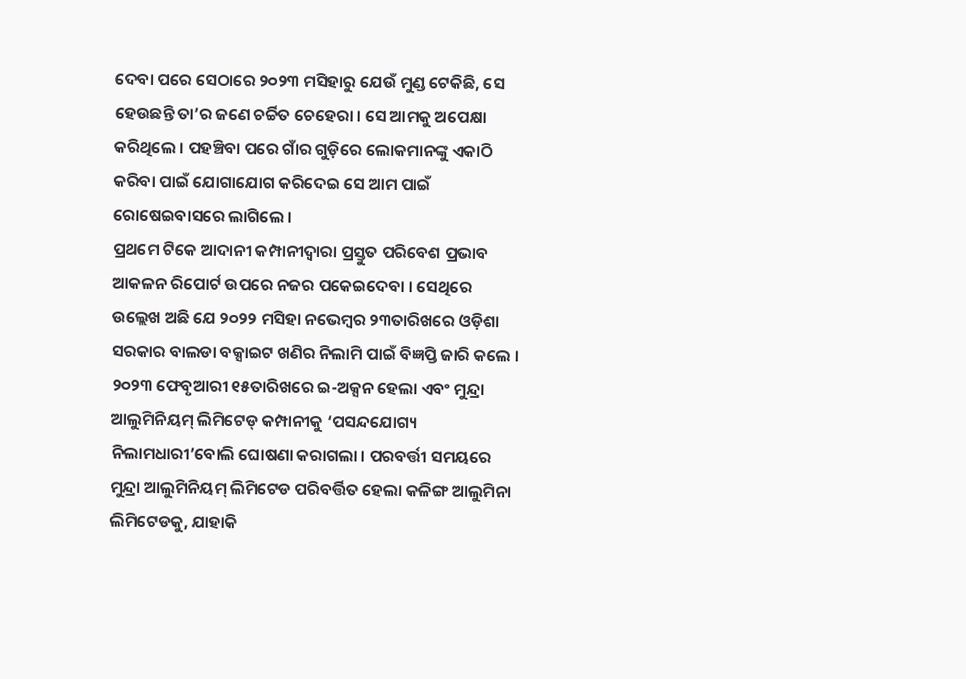ଦେବା ପରେ ସେଠାରେ ୨୦୨୩ ମସିହାରୁ ଯେଉଁ ମୁଣ୍ଡ ଟେକିଛି, ସେ ହେଉଛନ୍ତି ତା’ର ଜଣେ ଚର୍ଚ୍ଚିତ ଚେହେରା । ସେ ଆମକୁ ଅପେକ୍ଷା କରିଥିଲେ । ପହଞ୍ଚିବା ପରେ ଗାଁର ଗୁଡ଼ିରେ ଲୋକମାନଙ୍କୁ ଏକାଠି କରିବା ପାଇଁ ଯୋଗାଯୋଗ କରିଦେଇ ସେ ଆମ ପାଇଁ ରୋଷେଇବାସରେ ଲାଗିଲେ ।
ପ୍ରଥମେ ଟିକେ ଆଦାନୀ କମ୍ପାନୀଦ୍ୱାରା ପ୍ରସ୍ତୁତ ପରିବେଶ ପ୍ରଭାବ ଆକଳନ ରିପୋର୍ଟ ଉପରେ ନଜର ପକେଇଦେବା । ସେଥିରେ ଉଲ୍ଲେଖ ଅଛି ଯେ ୨୦୨୨ ମସିହା ନଭେମ୍ବର ୨୩ତାରିଖରେ ଓଡ଼ିଶା ସରକାର ବାଲଡା ବକ୍ସାଇଟ ଖଣିର ନିଲାମି ପାଇଁ ବିଜ୍ଞପ୍ତି ଜାରି କଲେ । ୨୦୨୩ ଫେବୃଆରୀ ୧୫ତାରିଖରେ ଇ-ଅକ୍ସନ ହେଲା ଏବଂ ମୁନ୍ଦ୍ରା ଆଲୁମିନିୟମ୍ ଲିମିଟେଡ୍ କମ୍ପାନୀକୁ ‘ପସନ୍ଦଯୋଗ୍ୟ ନିଲାମଧାରୀ’ବୋଲି ଘୋଷଣା କରାଗଲା । ପରବର୍ତ୍ତୀ ସମୟରେ ମୁନ୍ଦ୍ରା ଆଲୁମିନିୟମ୍ ଲିମିଟେଡ ପରିବର୍ତ୍ତିତ ହେଲା କଳିଙ୍ଗ ଆଲୁମିନା ଲିମିଟେଡକୁ, ଯାହାକି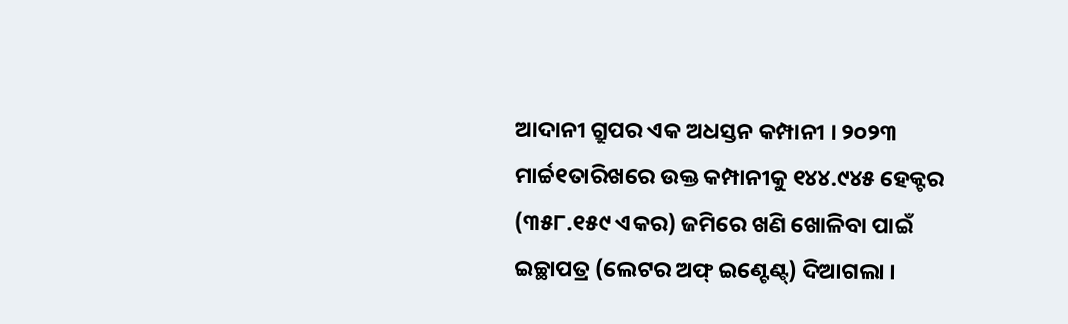ଆଦାନୀ ଗ୍ରୁପର ଏକ ଅଧସ୍ତନ କମ୍ପାନୀ । ୨୦୨୩ ମାର୍ଚ୍ଚ୧ତାରିଖରେ ଉକ୍ତ କମ୍ପାନୀକୁ ୧୪୪.୯୪୫ ହେକ୍ଟର (୩୫୮.୧୫୯ ଏକର) ଜମିରେ ଖଣି ଖୋଳିବା ପାଇଁ ଇଚ୍ଛାପତ୍ର (ଲେଟର ଅଫ୍ ଇଣ୍ଟେଣ୍ଟ୍) ଦିଆଗଲା ।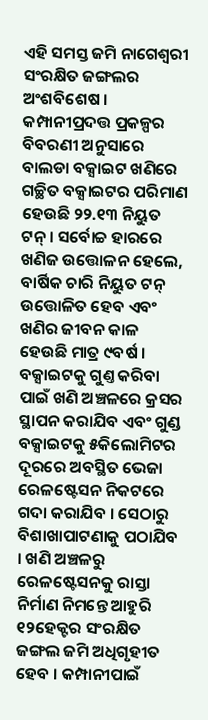ଏହି ସମସ୍ତ ଜମି ନାଗେଶ୍ୱରୀ ସଂରକ୍ଷିତ ଜଙ୍ଗଲର ଅଂଶବିଶେଷ । କମ୍ପାନୀପ୍ରଦତ୍ତ ପ୍ରକଳ୍ପର ବିବରଣୀ ଅନୁସାରେ ବାଲଡା ବକ୍ସାଇଟ ଖଣିରେ ଗଚ୍ଛିତ ବକ୍ସାଇଟର ପରିମାଣ ହେଉଛି ୨୨.୧୩ ନିୟୁତ ଟନ୍ । ସର୍ବୋଚ୍ଚ ହାରରେ ଖଣିଜ ଉତ୍ତୋଳନ ହେଲେ, ବାର୍ଷିକ ଚାରି ନିୟୁତ ଟନ୍ ଉତ୍ତୋଳିତ ହେବ ଏବଂ ଖଣିର ଜୀବନ କାଳ ହେଉଛି ମାତ୍ର ୯ବର୍ଷ । ବକ୍ସାଇଟକୁ ଗୁଣ୍ତ କରିବା ପାଇଁ ଖଣି ଅଞ୍ଚଳରେ କ୍ରସର ସ୍ଥାପନ କରାଯିବ ଏବଂ ଗୁଣ୍ଡ ବକ୍ସାଇଟକୁ ୫କିଲୋମିଟର ଦୂରରେ ଅବସ୍ଥିତ ଭେଜା ରେଳଷ୍ଟେସନ ନିକଟରେ ଗଦା କରାଯିବ । ସେଠାରୁ ବିଶାଖାପାଟଣାକୁ ପଠାଯିବ । ଖଣି ଅଞ୍ଚଳରୁ ରେଳଷ୍ଟେସନକୁ ରାସ୍ତା ନିର୍ମାଣ ନିମନ୍ତେ ଆହୁରି ୧୨ହେକ୍ଟର ସଂରକ୍ଷିତ ଜଙ୍ଗଲ ଜମି ଅଧିଗୃହୀତ ହେବ । କମ୍ପାନୀପାଇଁ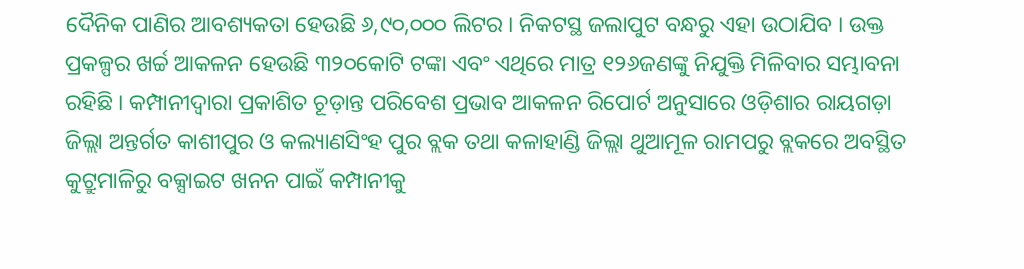ଦୈନିକ ପାଣିର ଆବଶ୍ୟକତା ହେଉଛି ୬,୯୦,୦୦୦ ଲିଟର । ନିକଟସ୍ଥ ଜଲାପୁଟ ବନ୍ଧରୁ ଏହା ଉଠାଯିବ । ଉକ୍ତ ପ୍ରକଳ୍ପର ଖର୍ଚ୍ଚ ଆକଳନ ହେଉଛି ୩୨୦କୋଟି ଟଙ୍କା ଏବଂ ଏଥିରେ ମାତ୍ର ୧୨୬ଜଣଙ୍କୁ ନିଯୁକ୍ତି ମିଳିବାର ସମ୍ଭାବନା ରହିଛି । କମ୍ପାନୀଦ୍ୱାରା ପ୍ରକାଶିତ ଚୂଡ଼ାନ୍ତ ପରିବେଶ ପ୍ରଭାବ ଆକଳନ ରିପୋର୍ଟ ଅନୁସାରେ ଓଡ଼ିଶାର ରାୟଗଡ଼ା ଜିଲ୍ଲା ଅନ୍ତର୍ଗତ କାଶୀପୁର ଓ କଲ୍ୟାଣସିଂହ ପୁର ବ୍ଲକ ତଥା କଳାହାଣ୍ଡି ଜିଲ୍ଲା ଥୁଆମୂଳ ରାମପରୁ ବ୍ଲକରେ ଅବସ୍ଥିତ କୁଟ୍ରୁମାଳିରୁ ବକ୍ସାଇଟ ଖନନ ପାଇଁ କମ୍ପାନୀକୁ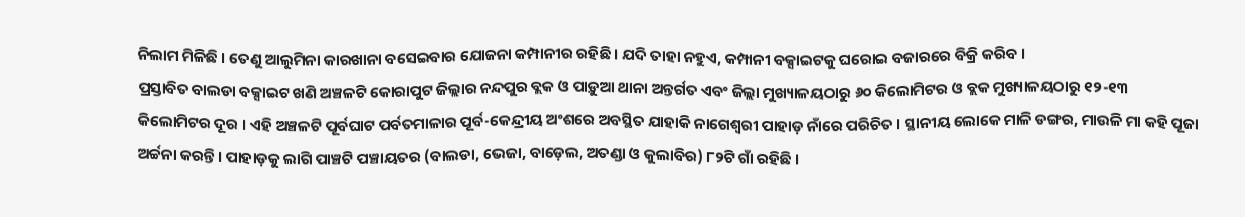ନିଲାମ ମିଳିଛି । ତେଣୁ ଆଲୁମିନା କାରଖାନା ବସେଇବାର ଯୋଜନା କମ୍ପାନୀର ରହିଛି । ଯଦି ତାହା ନହୁଏ, କମ୍ପାନୀ ବକ୍ସାଇଟକୁ ଘରୋଇ ବଜାରରେ ବିକ୍ରି କରିବ ।
ପ୍ରସ୍ତାବିତ ବାଲଡା ବକ୍ସାଇଟ ଖଣି ଅଞ୍ଚଳଟି କୋରାପୁଟ ଜିଲ୍ଲାର ନନ୍ଦପୁର ବ୍ଲକ ଓ ପାଡ଼ୁଆ ଥାନା ଅନ୍ତର୍ଗତ ଏବଂ ଜିଲ୍ଲା ମୁଖ୍ୟାଳୟଠାରୁ ୬୦ କିଲୋମିଟର ଓ ବ୍ଲକ ମୁଖ୍ୟାଳୟଠାରୁ ୧୨-୧୩ କିଲୋମିଟର ଦୂର । ଏହି ଅଞ୍ଚଳଟି ପୂର୍ବଘାଟ ପର୍ବତମାଳାର ପୂର୍ବ-କେନ୍ଦ୍ରୀୟ ଅଂଶରେ ଅବସ୍ଥିତ ଯାହାକି ନାଗେଶ୍ୱରୀ ପାହାଡ଼ ନାଁରେ ପରିଚିତ । ସ୍ଥାନୀୟ ଲୋକେ ମାଳି ଡଙ୍ଗର, ମାଉଳି ମା କହି ପୂଜା ଅର୍ଚ୍ଚନା କରନ୍ତି । ପାହାଡ଼କୁ ଲାଗି ପାଞ୍ଚଟି ପଞ୍ଚାୟତର (ବାଲଡା, ଭେଜା, ବାଡ଼େଲ, ଅତଣ୍ଡା ଓ କୁଲାବିର) ୮୨ଟି ଗାଁ ରହିଛି ।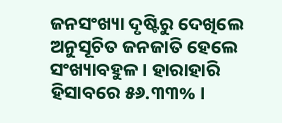ଜନସଂଖ୍ୟା ଦୃଷ୍ଟିରୁ ଦେଖିଲେ ଅନୁସୂଚିତ ଜନଜାତି ହେଲେ ସଂଖ୍ୟାବହୁଳ । ହାରାହାରି ହିସାବରେ ୫୬.୩୩% ।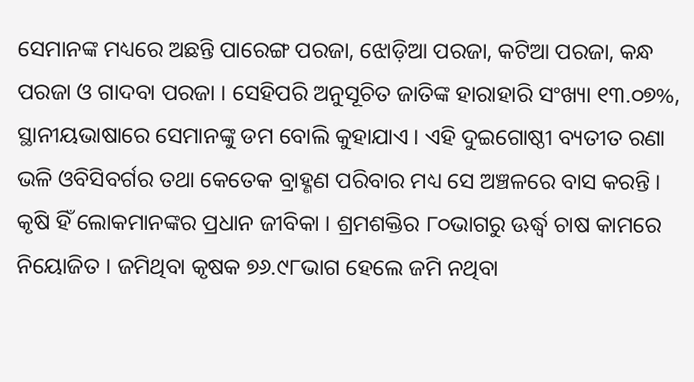ସେମାନଙ୍କ ମଧ୍ୟରେ ଅଛନ୍ତି ପାରେଙ୍ଗ ପରଜା, ଝୋଡ଼ିଆ ପରଜା, କଟିଆ ପରଜା, କନ୍ଧ ପରଜା ଓ ଗାଦବା ପରଜା । ସେହିପରି ଅନୁସୂଚିତ ଜାତିଙ୍କ ହାରାହାରି ସଂଖ୍ୟା ୧୩.୦୭%, ସ୍ଥାନୀୟଭାଷାରେ ସେମାନଙ୍କୁ ଡମ ବୋଲି କୁହାଯାଏ । ଏହି ଦୁଇଗୋଷ୍ଠୀ ବ୍ୟତୀତ ରଣା ଭଳି ଓବିସିବର୍ଗର ତଥା କେତେକ ବ୍ରାହ୍ଣଣ ପରିବାର ମଧ୍ୟ ସେ ଅଞ୍ଚଳରେ ବାସ କରନ୍ତି । କୃଷି ହିଁ ଲୋକମାନଙ୍କର ପ୍ରଧାନ ଜୀବିକା । ଶ୍ରମଶକ୍ତିର ୮୦ଭାଗରୁ ଊର୍ଦ୍ଧ୍ୱ ଚାଷ କାମରେ ନିୟୋଜିତ । ଜମିଥିବା କୃଷକ ୭୬.୯୮ଭାଗ ହେଲେ ଜମି ନଥିବା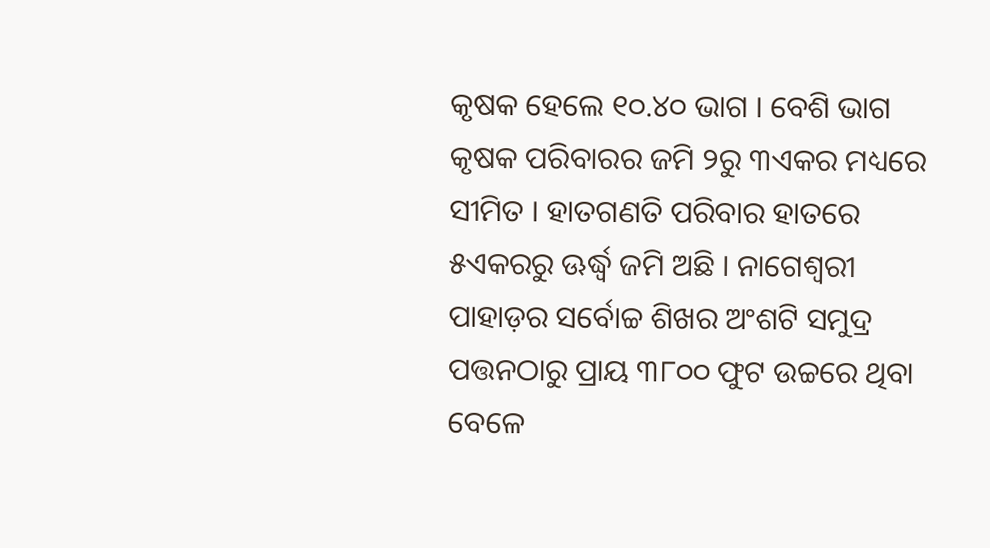କୃଷକ ହେଲେ ୧୦.୪୦ ଭାଗ । ବେଶି ଭାଗ କୃଷକ ପରିବାରର ଜମି ୨ରୁ ୩ଏକର ମଧ୍ୟରେ ସୀମିତ । ହାତଗଣତି ପରିବାର ହାତରେ ୫ଏକରରୁ ଊର୍ଦ୍ଧ୍ୱ ଜମି ଅଛି । ନାଗେଶ୍ୱରୀ ପାହାଡ଼ର ସର୍ବୋଚ୍ଚ ଶିଖର ଅଂଶଟି ସମୁଦ୍ର ପତ୍ତନଠାରୁ ପ୍ରାୟ ୩୮୦୦ ଫୁଟ ଉଚ୍ଚରେ ଥିବା ବେଳେ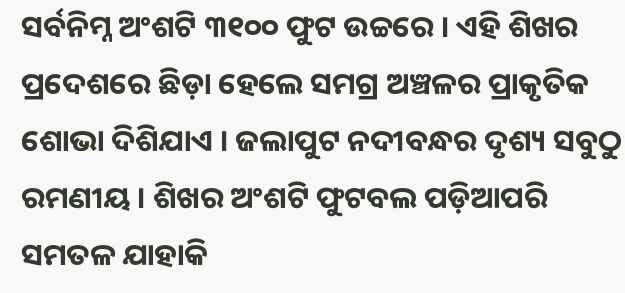ସର୍ବନିମ୍ନ ଅଂଶଟି ୩୧୦୦ ଫୁଟ ଉଚ୍ଚରେ । ଏହି ଶିଖର ପ୍ରଦେଶରେ ଛିଡ଼ା ହେଲେ ସମଗ୍ର ଅଞ୍ଚଳର ପ୍ରାକୃତିକ ଶୋଭା ଦିଶିଯାଏ । ଜଲାପୁଟ ନଦୀବନ୍ଧର ଦୃଶ୍ୟ ସବୁଠୁ ରମଣୀୟ । ଶିଖର ଅଂଶଟି ଫୁଟବଲ ପଡ଼ିଆପରି ସମତଳ ଯାହାକି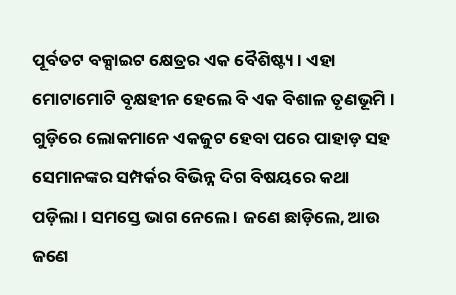ପୂର୍ବତଟ ବକ୍ସାଇଟ କ୍ଷେତ୍ରର ଏକ ବୈଶିଷ୍ଟ୍ୟ । ଏହା ମୋଟାମୋଟି ବୃକ୍ଷହୀନ ହେଲେ ବି ଏକ ବିଶାଳ ତୃଣଭୂମି । ଗୁଡ଼ିରେ ଲୋକମାନେ ଏକଜୁଟ ହେବା ପରେ ପାହାଡ଼ ସହ ସେମାନଙ୍କର ସମ୍ପର୍କର ବିଭିନ୍ନ ଦିଗ ବିଷୟରେ କଥା ପଡ଼ିଲା । ସମସ୍ତେ ଭାଗ ନେଲେ । ଜଣେ ଛାଡ଼ିଲେ, ଆଉ ଜଣେ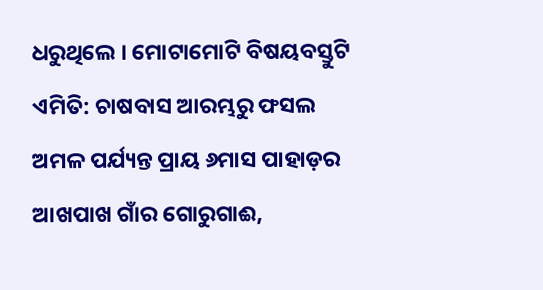ଧରୁଥିଲେ । ମୋଟାମୋଟି ବିଷୟବସ୍ତୁଟି ଏମିତି: ଚାଷବାସ ଆରମ୍ଭରୁ ଫସଲ ଅମଳ ପର୍ଯ୍ୟନ୍ତ ପ୍ରାୟ ୬ମାସ ପାହାଡ଼ର ଆଖପାଖ ଗାଁର ଗୋରୁଗାଈ,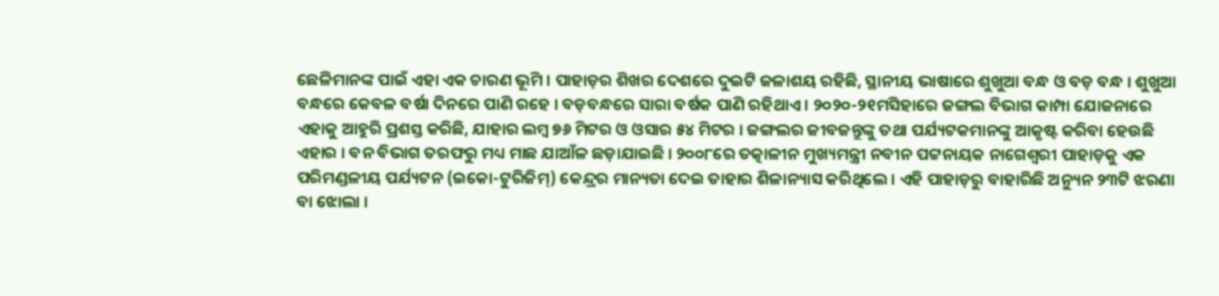ଛେଳିମାନଙ୍କ ପାଇଁ ଏହା ଏକ ଚାରଣ ଭୂମି । ପାହାଡ଼ର ଶିଖର ଦେଶରେ ଦୁଇଟି ଜଳାଶୟ ରହିଛି, ସ୍ଥାନୀୟ ଭାଷାରେ ଶୁଖୁଆ ବନ୍ଧ ଓ ବଡ଼ ବନ୍ଧ । ଶୁଖୁଆ ବନ୍ଧରେ କେବଳ ବର୍ଷା ଦିନରେ ପାଣି ରହେ । ବଡ଼ବନ୍ଧରେ ସାରା ବର୍ଷକ ପାଣି ରହିଥାଏ । ୨୦୨୦-୨୧ମସିହାରେ ଜଙ୍ଗଲ ବିଭାଗ କାମ୍ପା ଯୋଜନାରେ ଏହାକୁ ଆହୁରି ପ୍ରଶସ୍ତ କରିଛି, ଯାହାର ଲମ୍ୱ ୭୬ ମିଟର ଓ ଓସାର ୫୪ ମିଟର । ଜଙ୍ଗଲର ଜୀବଜନ୍ତୁଙ୍କୁ ତଥା ପର୍ଯ୍ୟଟକମାନଙ୍କୁ ଆକୃଷ୍ଟ କରିବା ହେଉଛି ଏହାର । ବନ ବିଭାଗ ତରଫରୁ ମଧ୍ୟ ମାଛ ଯାଆଁଳ ଛଡ଼ାଯାଇଛି । ୨୦୦୮ରେ ତତ୍କାଳୀନ ମୁଖ୍ୟମନ୍ତ୍ରୀ ନବୀନ ପଟ୍ଟନାୟକ ନାଗେଶ୍ୱରୀ ପାହାଡ଼କୁ ଏକ ପରିମଣ୍ଡଳୀୟ ପର୍ଯ୍ୟଟନ (ଇକୋ-ଟୁରିଜିମ୍) କେନ୍ଦ୍ରର ମାନ୍ୟତା ଦେଇ ତାହାର ଶିଳାନ୍ୟାସ କରିଥିଲେ । ଏହି ପାହାଡ଼ରୁ ବାହାରିଛି ଅନ୍ୟୁନ ୨୩ଟି ଝରଣା ବା ଝୋଲା ।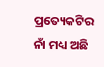ପ୍ରତ୍ୟେକଟିର ନାଁ ମଧ୍ୟ ଅଛି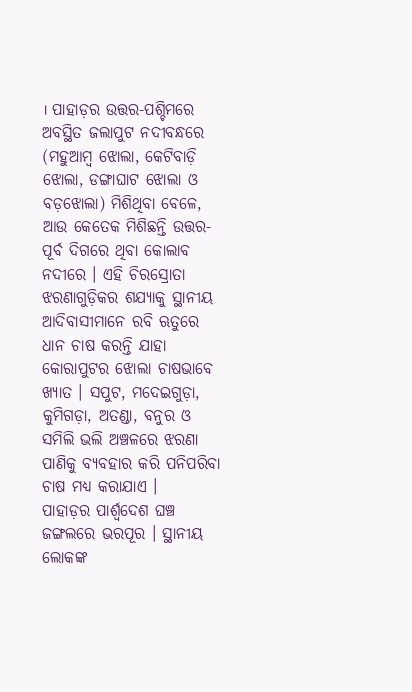। ପାହାଡ଼ର ଉତ୍ତର-ପଶ୍ଚିମରେ ଅବସ୍ଥିତ ଜଲାପୁଟ ନଦୀବନ୍ଧରେ (ମହୁଆମ୍ୱ ଝୋଲା, କେଟିବାଡ଼ି ଝୋଲା, ଡଙ୍ଗାଘାଟ ଝୋଲା ଓ ବଡ଼ଝୋଲା) ମିଶିଥିବା ବେଳେ, ଆଉ କେତେକ ମିଶିଛନ୍ତି ଉତ୍ତର-ପୂର୍ବ ଦିଗରେ ଥିବା କୋଲାବ ନଦୀରେ । ଏହି ଚିରସ୍ରୋତା ଝରଣାଗୁଡ଼ିକର ଶଯ୍ୟାକୁ ସ୍ଥାନୀୟ ଆଦିବାସୀମାନେ ରବି ଋତୁରେ ଧାନ ଚାଷ କରନ୍ତି ଯାହା କୋରାପୁଟର ଝୋଲା ଚାଷଭାବେ ଖ୍ୟାତ । ସପୁଟ, ମଦେଇଗୁଡ଼ା, କୁମିଗଡ଼ା, ଅତଣ୍ଡା, ବନୁର ଓ ସମିଲି ଭଲି ଅଞ୍ଚଳରେ ଝରଣା ପାଣିକୁ ବ୍ୟବହାର କରି ପନିପରିବା ଚାଷ ମଧ୍ୟ କରାଯାଏ ।
ପାହାଡ଼ର ପାର୍ଶ୍ୱଦେଶ ଘଞ୍ଚ ଜଙ୍ଗଲରେ ଭରପୂର । ସ୍ଥାନୀୟ ଲୋକଙ୍କ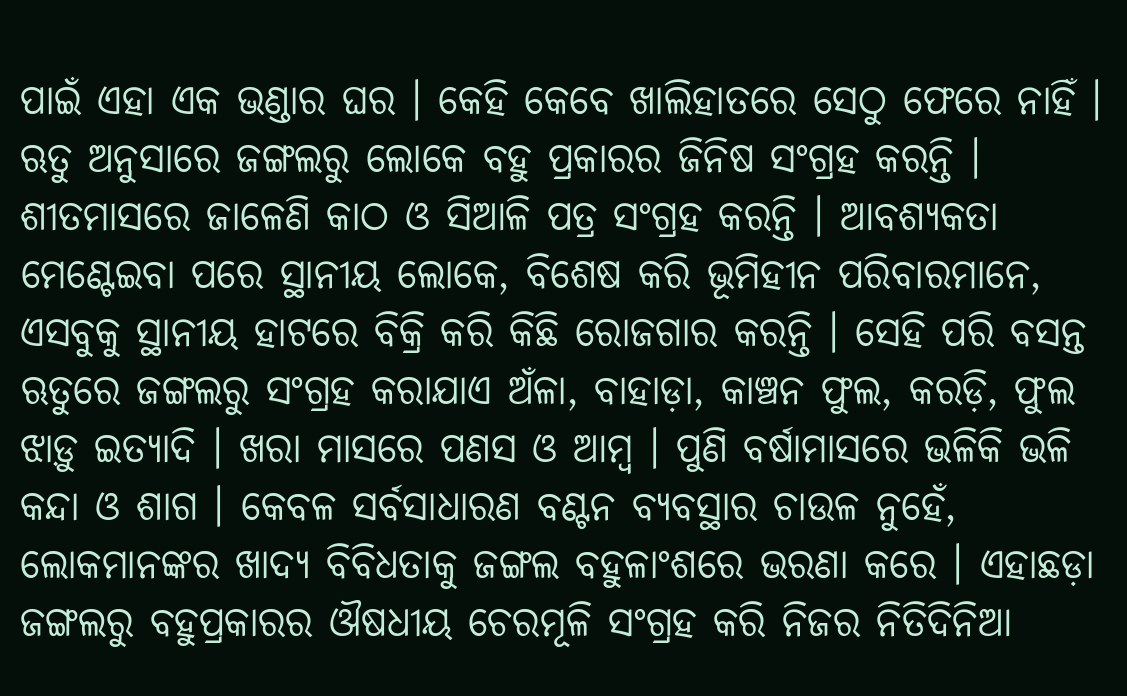ପାଇଁ ଏହା ଏକ ଭଣ୍ଡାର ଘର । କେହି କେବେ ଖାଲିହାତରେ ସେଠୁ ଫେରେ ନାହିଁ । ଋତୁ ଅନୁସାରେ ଜଙ୍ଗଲରୁ ଲୋକେ ବହୁ ପ୍ରକାରର ଜିନିଷ ସଂଗ୍ରହ କରନ୍ତି । ଶୀତମାସରେ ଜାଳେଣି କାଠ ଓ ସିଆଳି ପତ୍ର ସଂଗ୍ରହ କରନ୍ତି । ଆବଶ୍ୟକତା ମେଣ୍ଟେଇବା ପରେ ସ୍ଥାନୀୟ ଲୋକେ, ବିଶେଷ କରି ଭୂମିହୀନ ପରିବାରମାନେ, ଏସବୁକୁ ସ୍ଥାନୀୟ ହାଟରେ ବିକ୍ରି କରି କିଛି ରୋଜଗାର କରନ୍ତି । ସେହି ପରି ବସନ୍ତ ଋତୁରେ ଜଙ୍ଗଲରୁ ସଂଗ୍ରହ କରାଯାଏ ଅଁଳା, ବାହାଡ଼ା, କାଞ୍ଚନ ଫୁଲ, କରଡ଼ି, ଫୁଲ ଝାଡ଼ୁ ଇତ୍ୟାଦି । ଖରା ମାସରେ ପଣସ ଓ ଆମ୍ୱ । ପୁଣି ବର୍ଷାମାସରେ ଭଳିକି ଭଳି କନ୍ଦା ଓ ଶାଗ । କେବଳ ସର୍ବସାଧାରଣ ବଣ୍ଟନ ବ୍ୟବସ୍ଥାର ଚାଉଳ ନୁହେଁ, ଲୋକମାନଙ୍କର ଖାଦ୍ୟ ବିବିଧତାକୁ ଜଙ୍ଗଲ ବହୁଳାଂଶରେ ଭରଣା କରେ । ଏହାଛଡ଼ା ଜଙ୍ଗଲରୁ ବହୁପ୍ରକାରର ଔଷଧୀୟ ଚେରମୂଳି ସଂଗ୍ରହ କରି ନିଜର ନିତିଦିନିଆ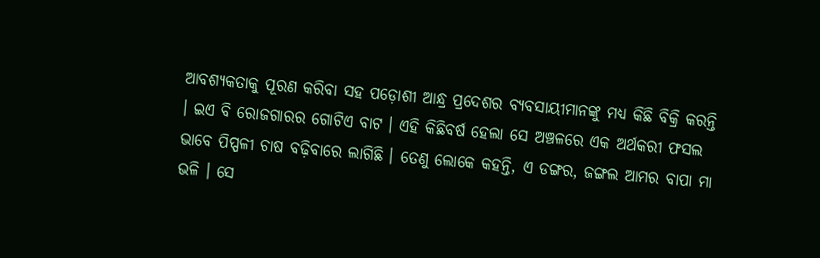ଆବଶ୍ୟକତାକୁ ପୂରଣ କରିବା ସହ ପଡ଼ୋଶୀ ଆନ୍ଧ୍ର ପ୍ରଦେଶର ବ୍ୟବସାୟୀମାନଙ୍କୁ ମଧ୍ୟ କିଛି ବିକ୍ରି କରନ୍ତି । ଇଏ ବି ରୋଜଗାରର ଗୋଟିଏ ବାଟ । ଏହି କିଛିବର୍ଷ ହେଲା ସେ ଅଞ୍ଚଳରେ ଏକ ଅର୍ଥକରୀ ଫସଲ ଭାବେ ପିପ୍ପଳୀ ଚାଷ ବଢ଼ିବାରେ ଲାଗିଛି । ତେଣୁ ଲୋକେ କହନ୍ତି, ଏ ଡଙ୍ଗର, ଜଙ୍ଗଲ ଆମର ବାପା ମା ଭଳି । ସେ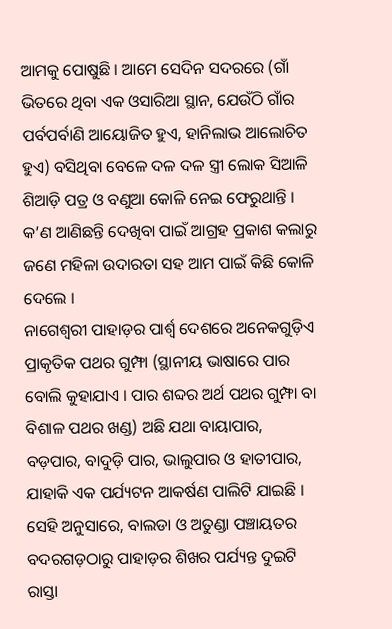ଆମକୁ ପୋଷୁଛି । ଆମେ ସେଦିନ ସଦରରେ (ଗାଁ ଭିତରେ ଥିବା ଏକ ଓସାରିଆ ସ୍ଥାନ, ଯେଉଁଠି ଗାଁର ପର୍ବପର୍ବାଣି ଆୟୋଜିତ ହୁଏ, ହାନିଲାଭ ଆଲୋଚିତ ହୁଏ) ବସିଥିବା ବେଳେ ଦଳ ଦଳ ସ୍ତ୍ରୀ ଲୋକ ସିଆଳି ଶିଆଡ଼ି ପତ୍ର ଓ ବଣୁଆ କୋଳି ନେଇ ଫେରୁଥାନ୍ତି । କ’ଣ ଆଣିଛନ୍ତି ଦେଖିବା ପାଇଁ ଆଗ୍ରହ ପ୍ରକାଶ କଲାରୁ ଜଣେ ମହିଳା ଉଦାରତା ସହ ଆମ ପାଇଁ କିଛି କୋଳି ଦେଲେ ।
ନାଗେଶ୍ୱରୀ ପାହାଡ଼ର ପାର୍ଶ୍ୱ ଦେଶରେ ଅନେକଗୁଡ଼ିଏ ପ୍ରାକୃତିକ ପଥର ଗୁମ୍ଫା (ସ୍ଥାନୀୟ ଭାଷାରେ ପାର ବୋଲି କୁହାଯାଏ । ପାର ଶବ୍ଦର ଅର୍ଥ ପଥର ଗୁମ୍ଫା ବା ବିଶାଳ ପଥର ଖଣ୍ଡ) ଅଛି ଯଥା ବାୟାପାର, ବଡ଼ପାର, ବାଦୁଡ଼ି ପାର, ଭାଲୁପାର ଓ ହାତୀପାର, ଯାହାକି ଏକ ପର୍ଯ୍ୟଟନ ଆକର୍ଷଣ ପାଲିଟି ଯାଇଛି । ସେହି ଅନୁସାରେ, ବାଲଡା ଓ ଅତୁଣ୍ଡା ପଞ୍ଚାୟତର ବଦରଗଡ଼ଠାରୁ ପାହାଡ଼ର ଶିଖର ପର୍ଯ୍ୟନ୍ତ ଦୁଇଟି ରାସ୍ତା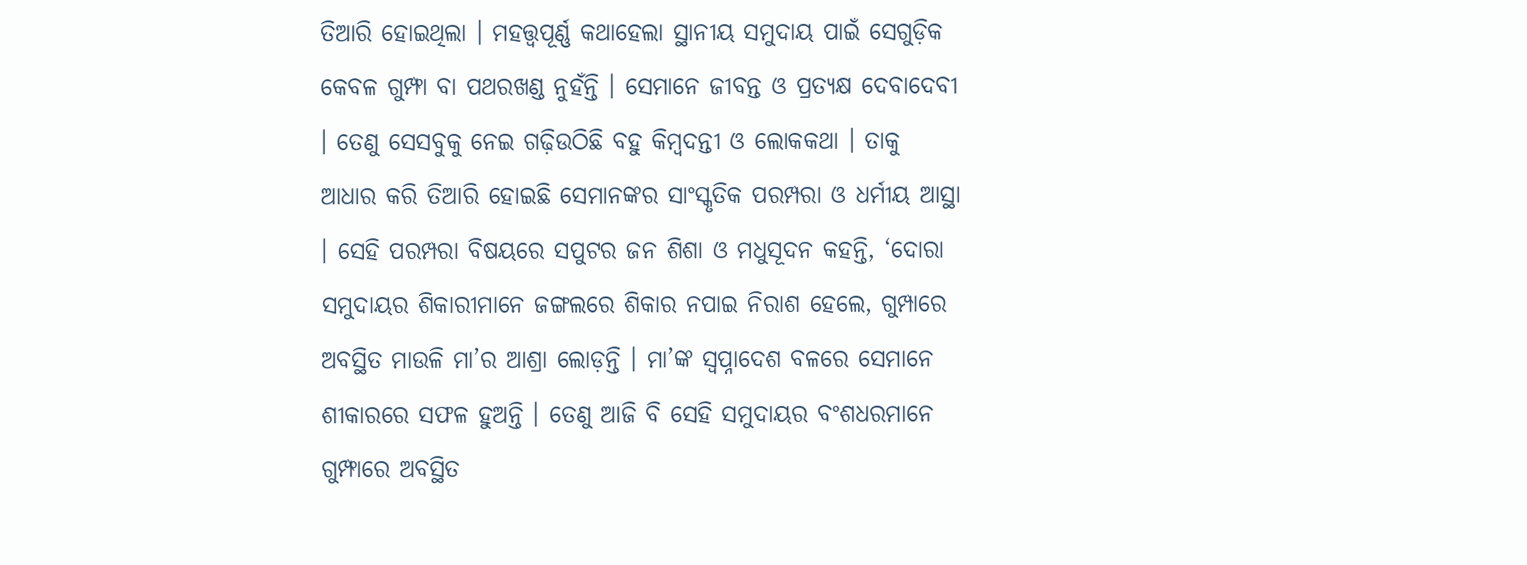ତିଆରି ହୋଇଥିଲା । ମହତ୍ତ୍ୱପୂର୍ଣ୍ଣ କଥାହେଲା ସ୍ଥାନୀୟ ସମୁଦାୟ ପାଇଁ ସେଗୁଡ଼ିକ କେବଳ ଗୁମ୍ଫା ବା ପଥରଖଣ୍ଡ ନୁହଁନ୍ତି । ସେମାନେ ଜୀବନ୍ତ ଓ ପ୍ରତ୍ୟକ୍ଷ ଦେବାଦେବୀ । ତେଣୁ ସେସବୁକୁ ନେଇ ଗଢ଼ିଉଠିଛି ବହୁ କିମ୍ୱଦନ୍ତୀ ଓ ଲୋକକଥା । ତାକୁ ଆଧାର କରି ତିଆରି ହୋଇଛି ସେମାନଙ୍କର ସାଂସ୍କୃତିକ ପରମ୍ପରା ଓ ଧର୍ମୀୟ ଆସ୍ଥା । ସେହି ପରମ୍ପରା ବିଷୟରେ ସପୁଟର ଜନ ଶିଶା ଓ ମଧୁସୂଦନ କହନ୍ତି, ‘ଦୋରା ସମୁଦାୟର ଶିକାରୀମାନେ ଜଙ୍ଗଲରେ ଶିକାର ନପାଇ ନିରାଶ ହେଲେ, ଗୁମ୍ପାରେ ଅବସ୍ଥିତ ମାଉଳି ମା’ର ଆଶ୍ରା ଲୋଡ଼ନ୍ତି । ମା’ଙ୍କ ସ୍ୱପ୍ନାଦେଶ ବଳରେ ସେମାନେ ଶୀକାରରେ ସଫଳ ହୁଅନ୍ତି । ତେଣୁ ଆଜି ବି ସେହି ସମୁଦାୟର ବଂଶଧରମାନେ ଗୁମ୍ଫାରେ ଅବସ୍ଥିତ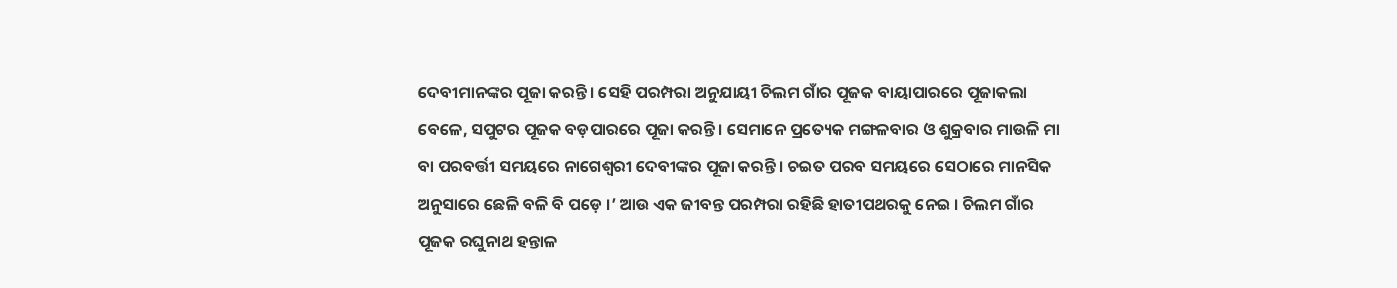ଦେବୀମାନଙ୍କର ପୂଜା କରନ୍ତି । ସେହି ପରମ୍ପରା ଅନୁଯାୟୀ ଚିଲମ ଗାଁର ପୂଜକ ବାୟାପାରରେ ପୂଜାକଲା ବେଳେ, ସପୁଟର ପୂଜକ ବଡ଼ପାରରେ ପୂଜା କରନ୍ତି । ସେମାନେ ପ୍ରତ୍ୟେକ ମଙ୍ଗଳବାର ଓ ଶୁକ୍ରବାର ମାଉଳି ମା ବା ପରବର୍ତ୍ତୀ ସମୟରେ ନାଗେଶ୍ୱରୀ ଦେବୀଙ୍କର ପୂଜା କରନ୍ତି । ଚଇତ ପରବ ସମୟରେ ସେଠାରେ ମାନସିକ ଅନୁସାରେ ଛେଳି ବଳି ବି ପଡ଼େ ।’ ଆଉ ଏକ ଜୀବନ୍ତ ପରମ୍ପରା ରହିଛି ହାତୀପଥରକୁ ନେଇ । ଚିଲମ ଗାଁର ପୂଜକ ରଘୁନାଥ ହନ୍ତାଳ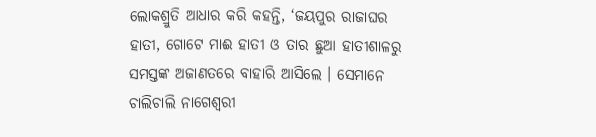ଲୋକଶ୍ରୁତି ଆଧାର କରି କହନ୍ତି, ‘ଜୟପୁର ରାଜାଘର ହାତୀ, ଗୋଟେ ମାଈ ହାତୀ ଓ ତାର ଛୁଆ ହାତୀଶାଳରୁ ସମସ୍ତଙ୍କ ଅଜାଣତରେ ବାହାରି ଆସିଲେ । ସେମାନେ ଚାଲିଚାଲି ନାଗେଶ୍ୱରୀ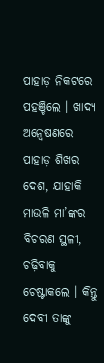ପାହାଡ଼ ନିକଟରେ ପହଞ୍ଚିଲେ । ଖାଦ୍ୟ ଅନ୍ୱେଷଣରେ ପାହାଡ଼ ଶିଖର ଦେଶ, ଯାହାକି ମାଉଳି ମା’ଙ୍କର ବିଚରଣ ସ୍ଥଳୀ, ଚଢ଼ିବାକୁ ଚେଷ୍ଟାକଲେ । କିନ୍ତୁ ଦେବୀ ତାଙ୍କୁ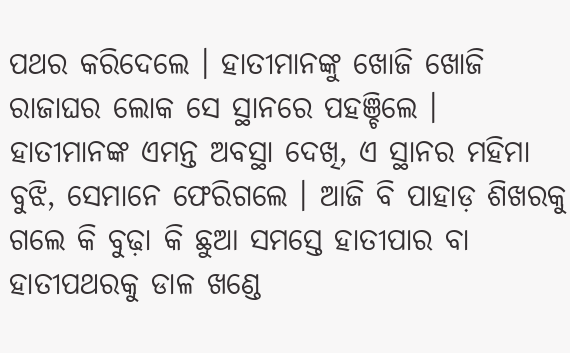ପଥର କରିଦେଲେ । ହାତୀମାନଙ୍କୁ ଖୋଜି ଖୋଜି ରାଜାଘର ଲୋକ ସେ ସ୍ଥାନରେ ପହଞ୍ଚିଲେ । ହାତୀମାନଙ୍କ ଏମନ୍ତ ଅବସ୍ଥା ଦେଖି, ଏ ସ୍ଥାନର ମହିମା ବୁଝି, ସେମାନେ ଫେରିଗଲେ । ଆଜି ବି ପାହାଡ଼ ଶିଖରକୁ ଗଲେ କି ବୁଢ଼ା କି ଛୁଆ ସମସ୍ତେ ହାତୀପାର ବା ହାତୀପଥରକୁ ଡାଳ ଖଣ୍ଡେ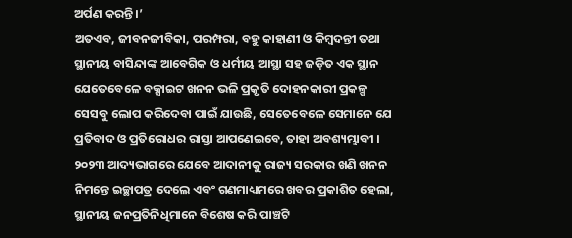ଅର୍ପଣ କରନ୍ତି ।’
ଅତଏବ, ଜୀବନଜୀବିକା, ପରମ୍ପରା, ବହୁ କାହାଣୀ ଓ କିମ୍ୱଦନ୍ତୀ ତଥା ସ୍ଥାନୀୟ ବାସିନ୍ଦାଙ୍କ ଆବେଗିକ ଓ ଧର୍ମୀୟ ଆସ୍ଥା ସହ ଜଡ଼ିତ ଏକ ସ୍ଥାନ ଯେତେବେଳେ ବକ୍ସାଇଟ ଖନନ ଭଳି ପ୍ରକୃତି ଦୋହନକାରୀ ପ୍ରକଳ୍ପ ସେସବୁ ଲୋପ କରିଦେବା ପାଇଁ ଯାଉଛି, ସେତେବେଳେ ସେମାନେ ଯେ ପ୍ରତିବାଦ ଓ ପ୍ରତିରୋଧର ରାସ୍ତା ଆପଣେଇବେ, ତାହା ଅବଶ୍ୟମ୍ଭାବୀ ।
୨୦୨୩ ଆଦ୍ୟଭାଗରେ ଯେବେ ଆଦାନୀକୁ ରାଜ୍ୟ ସରକାର ଖଣି ଖନନ ନିମନ୍ତେ ଇଚ୍ଛାପତ୍ର ଦେଲେ ଏବଂ ଗଣମାଧ୍ୟମରେ ଖବର ପ୍ରକାଶିତ ହେଲା, ସ୍ଥାନୀୟ ଜନପ୍ରତିନିଧିମାନେ ବିଶେଷ କରି ପାଞ୍ଚଟି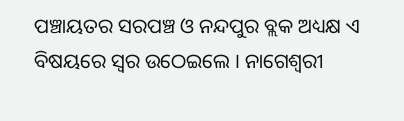ପଞ୍ଚାୟତର ସରପଞ୍ଚ ଓ ନନ୍ଦପୁର ବ୍ଲକ ଅଧ୍ୟକ୍ଷ ଏ ବିଷୟରେ ସ୍ୱର ଉଠେଇଲେ । ନାଗେଶ୍ୱରୀ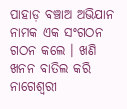ପାହାଡ଼ ବଞ୍ଚାଅ ଅଭିଯାନ ନାମକ ଏକ ସଂଗଠନ ଗଠନ କଲେ । ଖଣି ଖନନ ବାତିଲ କରି ନାଗେଶ୍ୱରୀ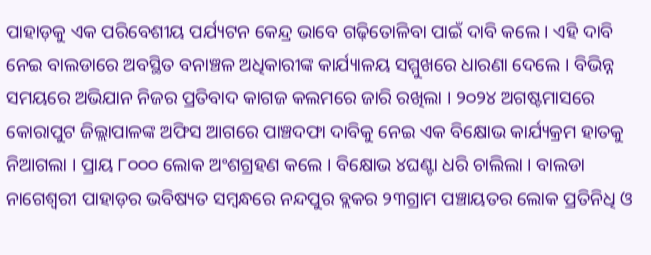ପାହାଡ଼କୁ ଏକ ପରିବେଶୀୟ ପର୍ଯ୍ୟଟନ କେନ୍ଦ୍ର ଭାବେ ଗଢ଼ିତୋଳିବା ପାଇଁ ଦାବି କଲେ । ଏହି ଦାବି ନେଇ ବାଲଡାରେ ଅବସ୍ଥିତ ବନାଞ୍ଚଳ ଅଧିକାରୀଙ୍କ କାର୍ଯ୍ୟାଳୟ ସମ୍ମୁଖରେ ଧାରଣା ଦେଲେ । ବିଭିନ୍ନ ସମୟରେ ଅଭିଯାନ ନିଜର ପ୍ରତିବାଦ କାଗଜ କଲମରେ ଜାରି ରଖିଲା । ୨୦୨୪ ଅଗଷ୍ଟମାସରେ କୋରାପୁଟ ଜିଲ୍ଲାପାଳଙ୍କ ଅଫିସ ଆଗରେ ପାଞ୍ଚଦଫା ଦାବିକୁ ନେଇ ଏକ ବିକ୍ଷୋଭ କାର୍ଯ୍ୟକ୍ରମ ହାତକୁ ନିଆଗଲା । ପ୍ରାୟ ୮୦୦୦ ଲୋକ ଅଂଶଗ୍ରହଣ କଲେ । ବିକ୍ଷୋଭ ୪ଘଣ୍ଟା ଧରି ଚାଲିଲା । ବାଲଡା ନାଗେଶ୍ୱରୀ ପାହାଡ଼ର ଭବିଷ୍ୟତ ସମ୍ୱନ୍ଧରେ ନନ୍ଦପୁର ବ୍ଲକର ୨୩ଗ୍ରାମ ପଞ୍ଚାୟତର ଲୋକ ପ୍ରତିନିଧି ଓ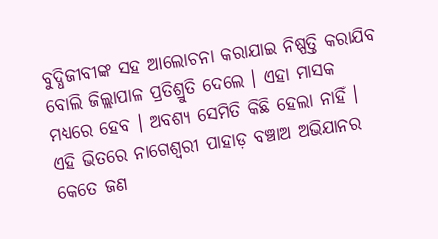ବୁଦ୍ଧିଜୀବୀଙ୍କ ସହ ଆଲୋଚନା କରାଯାଇ ନିଷ୍ପତ୍ତି କରାଯିବ ବୋଲି ଜିଲ୍ଲାପାଳ ପ୍ରତିଶ୍ରୁତି ଦେଲେ । ଏହା ମାସକ ମଧ୍ୟରେ ହେବ । ଅବଶ୍ୟ ସେମିତି କିଛି ହେଲା ନାହିଁ । ଏହି ଭିତରେ ନାଗେଶ୍ୱରୀ ପାହାଡ଼ ବଞ୍ଚାଅ ଅଭିଯାନର କେତେ ଜଣ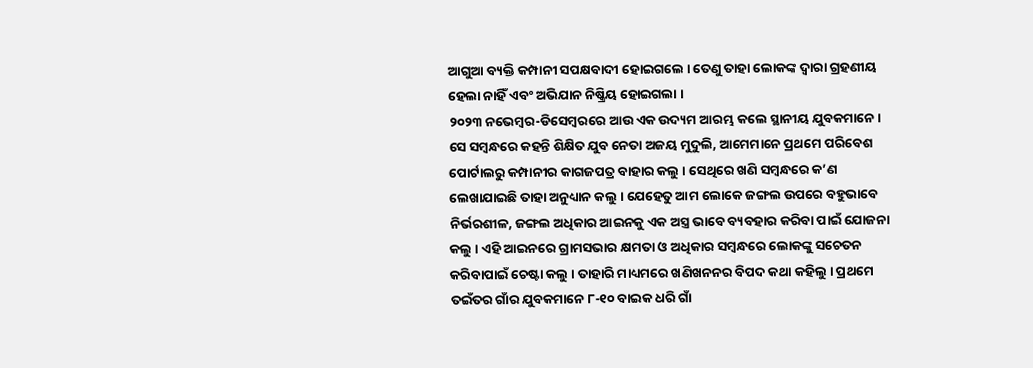ଆଗୁଆ ବ୍ୟକ୍ତି କମ୍ପାନୀ ସପକ୍ଷବାଦୀ ହୋଇଗଲେ । ତେଣୁ ତାହା ଲୋକଙ୍କ ଦ୍ୱାରା ଗ୍ରହଣୀୟ ହେଲା ନାହିଁ ଏବଂ ଅଭିଯାନ ନିଷ୍କ୍ରିୟ ହୋଇଗଲା ।
୨୦୨୩ ନଭେମ୍ୱର-ଡିସେମ୍ବରରେ ଆଉ ଏକ ଉଦ୍ୟମ ଆରମ୍ଭ କଲେ ସ୍ଥାନୀୟ ଯୁବକମାନେ । ସେ ସମ୍ୱନ୍ଧରେ କହନ୍ତି ଶିକ୍ଷିତ ଯୁବ ନେତା ଅଜୟ ମୁଦୁଲି, ଆମେମାନେ ପ୍ରଥମେ ପରିବେଶ ପୋର୍ଟାଲରୁ କମ୍ପାନୀର କାଗଜପତ୍ର ବାହାର କଲୁ । ସେଥିରେ ଖଣି ସମ୍ୱନ୍ଧରେ କ’ଣ ଲେଖାଯାଇଛି ତାହା ଅନୁଧ୍ୟାନ କଲୁ । ଯେହେତୁ ଆମ ଲୋକେ ଜଙ୍ଗଲ ଉପରେ ବହୁଭାବେ ନିର୍ଭରଶୀଳ, ଜଙ୍ଗଲ ଅଧିକାର ଆଇନକୁ ଏକ ଅସ୍ତ୍ର ଭାବେ ବ୍ୟବହାର କରିବା ପାଇଁ ଯୋଜନା କଲୁ । ଏହି ଆଇନରେ ଗ୍ରାମସଭାର କ୍ଷମତା ଓ ଅଧିକାର ସମ୍ୱନ୍ଧରେ ଲୋକଙ୍କୁ ସଚେତନ କରିବାପାଇଁ ଚେଷ୍ଟା କଲୁ । ତାହାରି ମାଧ୍ୟମରେ ଖଣିଖନନର ବିପଦ କଥା କହିଲୁ । ପ୍ରଥମେ ତଇଁତର ଗାଁର ଯୁବକମାନେ ୮-୧୦ ବାଇକ ଧରି ଗାଁ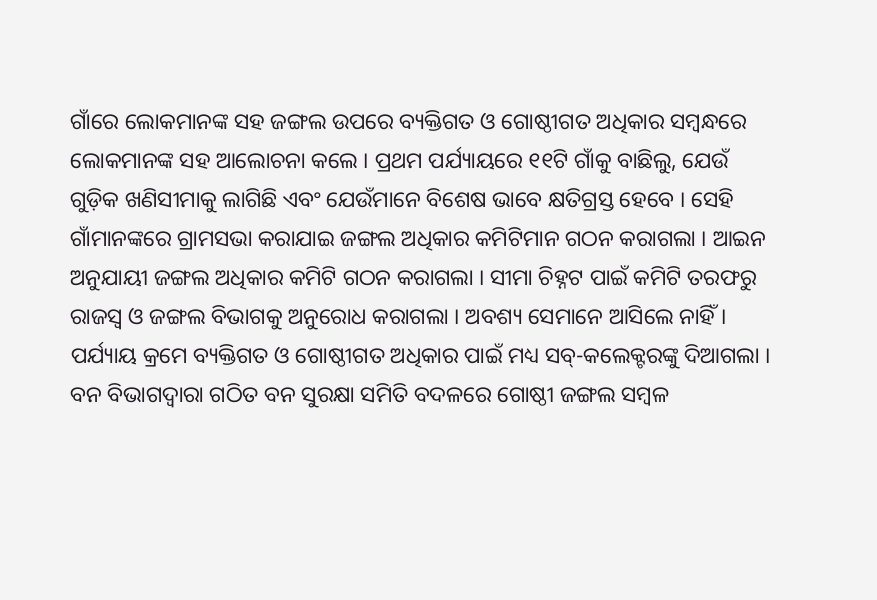ଗାଁରେ ଲୋକମାନଙ୍କ ସହ ଜଙ୍ଗଲ ଉପରେ ବ୍ୟକ୍ତିଗତ ଓ ଗୋଷ୍ଠୀଗତ ଅଧିକାର ସମ୍ୱନ୍ଧରେ ଲୋକମାନଙ୍କ ସହ ଆଲୋଚନା କଲେ । ପ୍ରଥମ ପର୍ଯ୍ୟାୟରେ ୧୧ଟି ଗାଁକୁ ବାଛିଲୁ, ଯେଉଁ ଗୁଡ଼ିକ ଖଣିସୀମାକୁ ଲାଗିଛି ଏବଂ ଯେଉଁମାନେ ବିଶେଷ ଭାବେ କ୍ଷତିଗ୍ରସ୍ତ ହେବେ । ସେହି ଗାଁମାନଙ୍କରେ ଗ୍ରାମସଭା କରାଯାଇ ଜଙ୍ଗଲ ଅଧିକାର କମିଟିମାନ ଗଠନ କରାଗଲା । ଆଇନ ଅନୁଯାୟୀ ଜଙ୍ଗଲ ଅଧିକାର କମିଟି ଗଠନ କରାଗଲା । ସୀମା ଚିହ୍ନଟ ପାଇଁ କମିଟି ତରଫରୁ ରାଜସ୍ୱ ଓ ଜଙ୍ଗଲ ବିଭାଗକୁ ଅନୁରୋଧ କରାଗଲା । ଅବଶ୍ୟ ସେମାନେ ଆସିଲେ ନାହିଁ । ପର୍ଯ୍ୟାୟ କ୍ରମେ ବ୍ୟକ୍ତିଗତ ଓ ଗୋଷ୍ଠୀଗତ ଅଧିକାର ପାଇଁ ମଧ୍ୟ ସବ୍-କଲେକ୍ଟରଙ୍କୁ ଦିଆଗଲା । ବନ ବିଭାଗଦ୍ୱାରା ଗଠିତ ବନ ସୁରକ୍ଷା ସମିତି ବଦଳରେ ଗୋଷ୍ଠୀ ଜଙ୍ଗଲ ସମ୍ୱଳ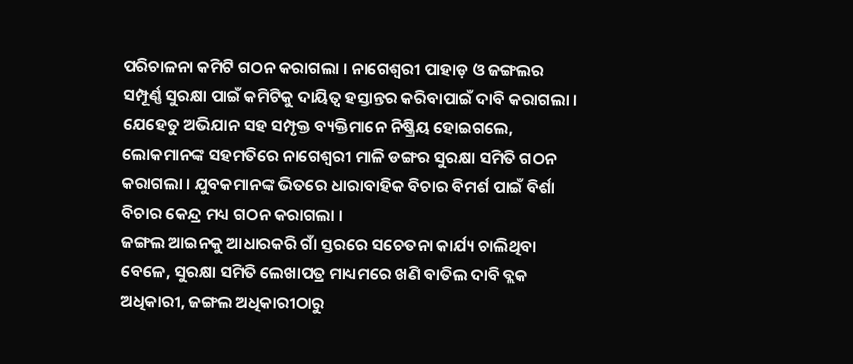ପରିଚାଳନା କମିଟି ଗଠନ କରାଗଲା । ନାଗେଶ୍ୱରୀ ପାହାଡ଼ ଓ ଜଙ୍ଗଲର ସମ୍ପୂର୍ଣ୍ଣ ସୁରକ୍ଷା ପାଇଁ କମିଟିକୁ ଦାୟିତ୍ୱ ହସ୍ତାନ୍ତର କରିବାପାଇଁ ଦାବି କରାଗଲା । ଯେହେତୁ ଅଭିଯାନ ସହ ସମ୍ପୃକ୍ତ ବ୍ୟକ୍ତିମାନେ ନିଷ୍କ୍ରିୟ ହୋଇଗଲେ, ଲୋକମାନଙ୍କ ସହମତିରେ ନାଗେଶ୍ୱରୀ ମାଳି ଡଙ୍ଗର ସୁରକ୍ଷା ସମିତି ଗଠନ କରାଗଲା । ଯୁବକମାନଙ୍କ ଭିତରେ ଧାରାବାହିକ ବିଚାର ବିମର୍ଶ ପାଇଁ ବିର୍ଶା ବିଚାର କେନ୍ଦ୍ର ମଧ୍ୟ ଗଠନ କରାଗଲା ।
ଜଙ୍ଗଲ ଆଇନକୁ ଆଧାରକରି ଗାଁ ସ୍ତରରେ ସଚେତନା କାର୍ଯ୍ୟ ଚାଲିଥିବା ବେଳେ, ସୁରକ୍ଷା ସମିତି ଲେଖାପତ୍ର ମାଧ୍ୟମରେ ଖଣି ବାତିଲ ଦାବି ବ୍ଲକ ଅଧିକାରୀ, ଜଙ୍ଗଲ ଅଧିକାରୀଠାରୁ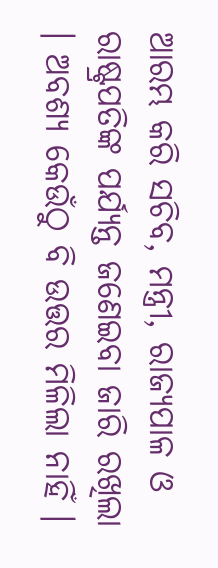ଆରମ୍ଭ କରି ସଚିବ, ମନ୍ତ୍ରୀ, ରାଜ୍ୟପାଳ ଓ ରାଷ୍ଟ୍ରପତିଙ୍କ ପର୍ଯ୍ୟନ୍ତ ଜଣେଇବା ଜାରି ରଖିଲା । ଅବଶ୍ୟ କେଉଁଠୁ ବି ଉତ୍ତର ମିଳିଲା ନାହିଁ ।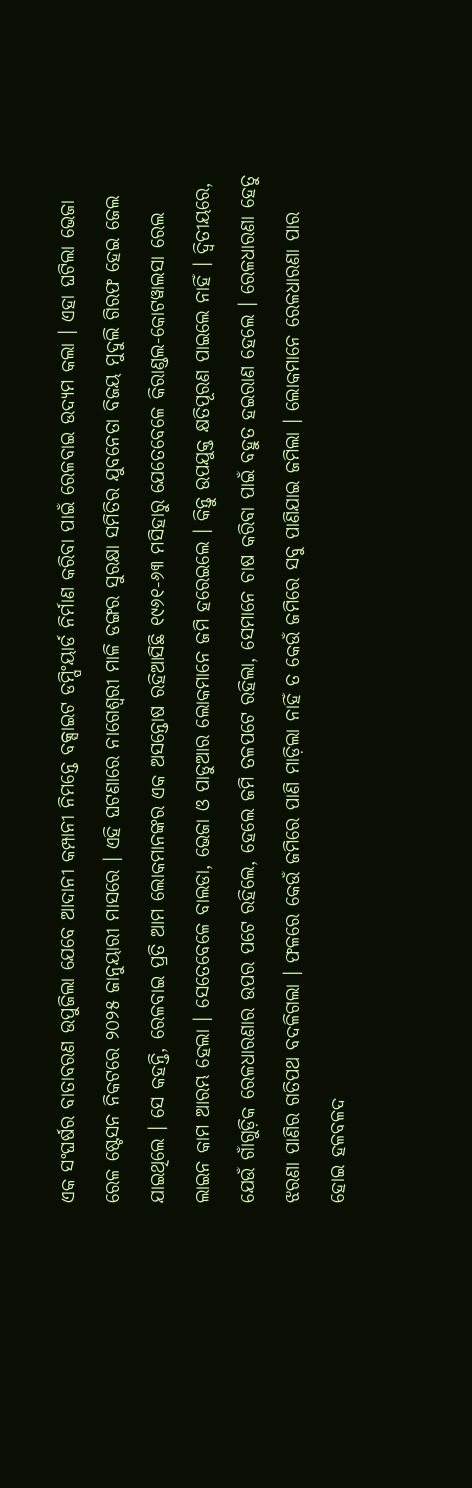ଏକ ସଂଘର୍ଷର ବାତାବରଣ ଉପୁଜିଲା ଯେବେ ଆଦାନୀ କମ୍ପାନୀ ନିମନ୍ତେ ବକ୍ସାଇଟ ଡମ୍ପିଂୟାର୍ଡ ନିର୍ମାଣ କରିବା ପାଇଁ ରେଳବାଇ ଉଦ୍ୟମ କଲା । ଏହା ଘଟିଲା ଭେଜା ରେଳ ଷ୍ଟେସନ ନିକଟରେ ୨୦୨୫ ଜାନୁୟାରୀ ମାସରେ । ଏହି ଘଟଣାରେ ନାଗେଶ୍ୱରୀ ମାଳି ଡଙ୍ଗର ସୁରକ୍ଷା ସମିତିର ଯୁବନେତା ବିଜୟ ମୁଦୁଲି ଗିରଫ ହେଇ ଜେଲ ଯାଇଥିଲେ । ସେ କହନ୍ତି, ରେଳବାଇ ପ୍ରତି ଆମ ଲୋକମାନଙ୍କର ଏକ ଅସନ୍ତୋଷ ରହିଆସିଛି ୧୯୬୧-୬୩ ମସିହାରୁ ଯେତେବେଳେ କିରାଣ୍ଡଲ-କୋଟୱାଲସା ରେଲ ଲାଇନ କାମ ଆରମ୍ଭ ହେଲା । ସେତେବେଳେ ବାଲଡା, ଭେଜା ଓ ପାଡୁଆର ଲୋକମାନେ ଜମି ହରେଇଲେ । କିନ୍ତୁ ଉପଯୁକ୍ତ କ୍ଷତିପୂରଣ ପାଇଲେ ନାହିଁ । ଦ୍ୱିତୀୟରେ, ଯେଉଁ ଗାଁଗୁଡ଼ିକ ରେଳଧାରଣାର ଉପର ପଟେ ରହିଲେ, ହେଲେ ଜମି ତଳପଟେ ରହିଲା, ସେମାନେ ଚାଷ କରିବା ପାଇଁ ବହୁତ ହଇରାଣ ହେଲେ । ରେଳଧାରଣା ହେତୁ ଝରଣା ପାଣିର ଗତିପଥ ବଦଳିଗଲା । ଫଳରେ କେଉଁ ଜମିରେ ପାଣି ମାଡ଼ିଲା ନାହିଁ ତ କେଉଁ ଜମିରେ ସବୁ ପାଣିଯାଇ ଜମିଲା । ଲୋକମାନେ ରେଳଧାରଣା ପାର ହୋଇ ହଳବଳଦ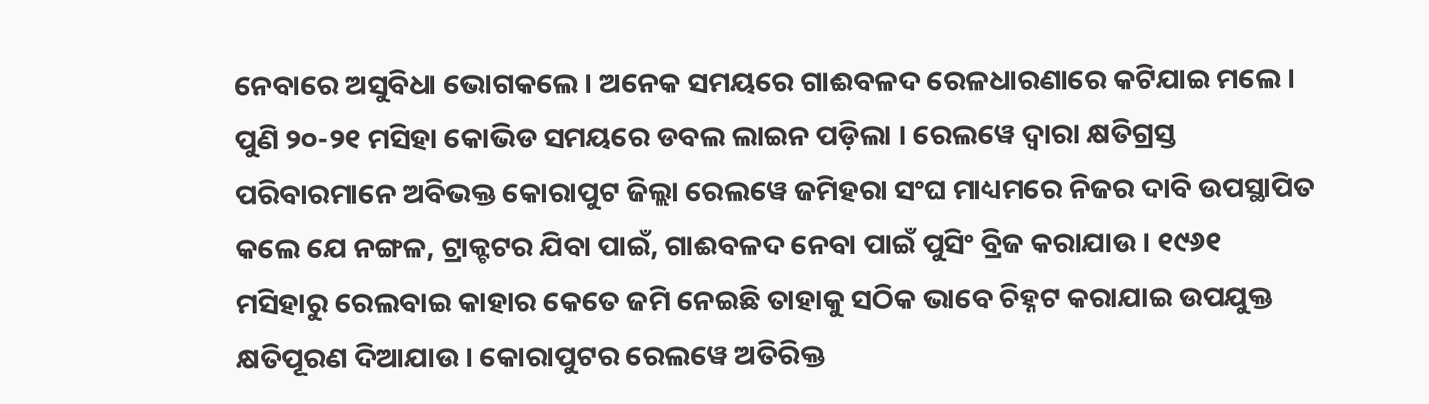ନେବାରେ ଅସୁବିଧା ଭୋଗକଲେ । ଅନେକ ସମୟରେ ଗାଈବଳଦ ରେଳଧାରଣାରେ କଟିଯାଇ ମଲେ । ପୁଣି ୨୦-୨୧ ମସିହା କୋଭିଡ ସମୟରେ ଡବଲ ଲାଇନ ପଡ଼ିଲା । ରେଲୱେ ଦ୍ୱାରା କ୍ଷତିଗ୍ରସ୍ତ ପରିବାରମାନେ ଅବିଭକ୍ତ କୋରାପୁଟ ଜିଲ୍ଲା ରେଲୱେ ଜମିହରା ସଂଘ ମାଧ୍ୟମରେ ନିଜର ଦାବି ଉପସ୍ଥାପିତ କଲେ ଯେ ନଙ୍ଗଳ, ଟ୍ରାକ୍ଟଟର ଯିବା ପାଇଁ, ଗାଈବଳଦ ନେବା ପାଇଁ ପୁସିଂ ବ୍ରିଜ କରାଯାଉ । ୧୯୬୧ ମସିହାରୁ ରେଲବାଇ କାହାର କେତେ ଜମି ନେଇଛି ତାହାକୁ ସଠିକ ଭାବେ ଚିହ୍ନଟ କରାଯାଇ ଉପଯୁକ୍ତ କ୍ଷତିପୂରଣ ଦିଆଯାଉ । କୋରାପୁଟର ରେଲୱେ ଅତିରିକ୍ତ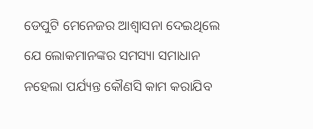ଡେପୁଟି ମେନେଜର ଆଶ୍ୱାସନା ଦେଇଥିଲେ ଯେ ଲୋକମାନଙ୍କର ସମସ୍ୟା ସମାଧାନ ନହେଲା ପର୍ଯ୍ୟନ୍ତ କୌଣସି କାମ କରାଯିବ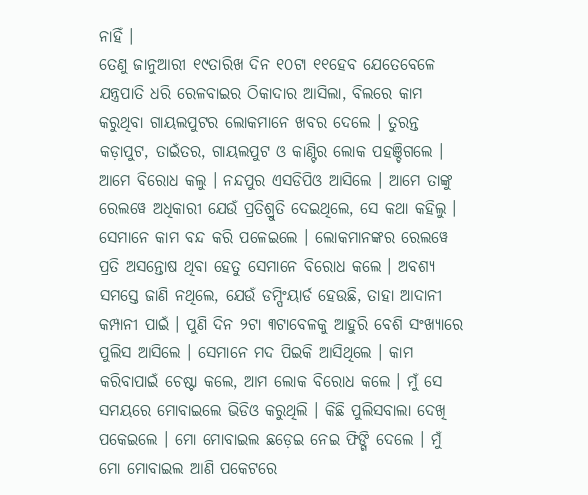ନାହିଁ ।
ତେଣୁ ଜାନୁଆରୀ ୧୯ତାରିଖ ଦିନ ୧୦ଟା ୧୧ହେବ ଯେତେବେଳେ ଯନ୍ତ୍ରପାତି ଧରି ରେଳବାଇର ଠିକାଦାର ଆସିଲା, ବିଲରେ କାମ କରୁଥିବା ଗାୟଲପୁଟର ଲୋକମାନେ ଖବର ଦେଲେ । ତୁରନ୍ତ କଡ଼ାପୁଟ, ତାଇଁତର, ଗାୟଲପୁଟ ଓ କାଣ୍ଟିର ଲୋକ ପହଞ୍ଚିଗଲେ । ଆମେ ବିରୋଧ କଲୁ । ନନ୍ଦପୁର ଏସଡିପିଓ ଆସିଲେ । ଆମେ ତାଙ୍କୁ ରେଲୱେ ଅଧିକାରୀ ଯେଉଁ ପ୍ରତିଶ୍ରୁତି ଦେଇଥିଲେ, ସେ କଥା କହିଲୁ । ସେମାନେ କାମ ବନ୍ଦ କରି ପଳେଇଲେ । ଲୋକମାନଙ୍କର ରେଲୱେ ପ୍ରତି ଅସନ୍ତୋଷ ଥିବା ହେତୁ ସେମାନେ ବିରୋଧ କଲେ । ଅବଶ୍ୟ ସମସ୍ତେ ଜାଣି ନଥିଲେ, ଯେଉଁ ଡମ୍ପିଂୟାର୍ଡ ହେଉଛି, ତାହା ଆଦାନୀ କମ୍ପାନୀ ପାଇଁ । ପୁଣି ଦିନ ୨ଟା ୩ଟାବେଳକୁ ଆହୁରି ବେଶି ସଂଖ୍ୟାରେ ପୁଲିସ ଆସିଲେ । ସେମାନେ ମଦ ପିଇକି ଆସିଥିଲେ । କାମ କରିବାପାଇଁ ଚେଷ୍ଟା କଲେ, ଆମ ଲୋକ ବିରୋଧ କଲେ । ମୁଁ ସେ ସମୟରେ ମୋବାଇଲେ ଭିଡିଓ କରୁଥିଲି । କିଛି ପୁଲିସବାଲା ଦେଖି ପକେଇଲେ । ମୋ ମୋବାଇଲ ଛଡ଼େଇ ନେଇ ଫିଙ୍ଗି ଦେଲେ । ମୁଁ ମୋ ମୋବାଇଲ ଆଣି ପକେଟରେ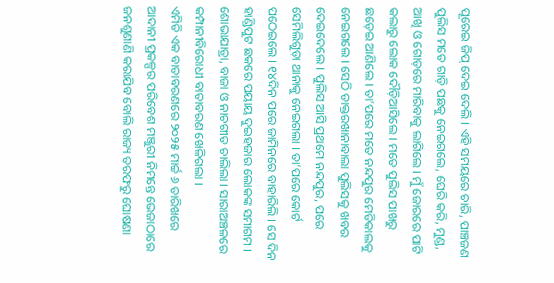ପୂରେଇ ଜିପ୍ ଦେଇ ଦେଲି । ଏହି ସମୟରେ ଚାରି, ପାଞ୍ଚଜଣ ପୁଲିସ ମତେ ଗାଡ଼ି ପଛକୁ ନେଇଗଲେ, ଘେରି କରି, ମୁଣ୍ଡ, ଆଖି ଓ ଗୋଡ଼ରେ ମାରିବାକୁ ଲାଗିଲେ । ମୁଁ ଜୋରରେ ପାଟି କଲାରୁ ଲୋକ ଦୌଡ଼ିଆସିଲେ । ମତେ ପୁଲିସ ପାଖରୁ ଛଡ଼େଇ ଆଣିଲେ । ତା’ପରେ ମତେ ନନ୍ଦପୁର ମେଡିକାଲକୁ ନେଇଗଲେ । ସେଠି ଡାକ୍ତରଖାନାବାଲା ପୁଲିସକୁ ଖବର ଦେଇଦେଲେ । ପୁଲିସ ଆସି ପ୍ରଥମେ ନନ୍ଦପୁର, ପରେ ସେମିଲିଗୁଡ଼ା ଥାନାକୁ ନେଇଗଲା । ତା’ପରେ କୋର୍ଟ ପଠେଇଲେ । ୧୪ଦିନ ପରେ ଜାମିନରେ ବାହାରିଲି । ସେ ଦିନ ହାଣ୍ଡିପୁଟ ଛକରେ ପୟାୟ ଦୁଇହଜାର ଲୋକଙ୍କ ସମାଗମ । ଶୋଭାଯାତ୍ରା, ବାଜା ଓ ନାଚଗୀତ ଚାଲିଲା । ସାରାଅଞ୍ଚଳରେ କମ୍ପାନୀବିରୋଧୀ ବାତାବରଣ ଖେଳିଗଲା ।
ଏମିତି ଏକ ବାତାବରଣରେ ୨୦୨୫ ମାର୍ଚ୍ଚ ୬ ତାରିଖରେ ଆଦାନୀ ପ୍ରକଳ୍ପର ପରିବେଶ ମଞ୍ଜୁରୀ ନିମନ୍ତେ ଭେଜାଠାରେ ଜନଶୁଣାଣି କରାଯିବ ବୋଲି ରାଜ୍ୟ ତରଫରୁ ଘୋଷଣା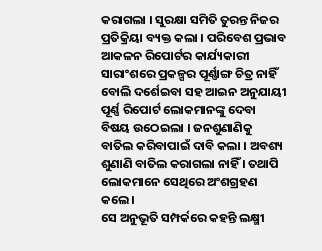କରାଗଲା । ସୁରକ୍ଷା ସମିତି ତୁରନ୍ତ ନିଜର ପ୍ରତିକ୍ରିୟା ବ୍ୟକ୍ତ କଲା । ପରିବେଶ ପ୍ରଭାବ ଆକଳନ ରିପୋର୍ଟର କାର୍ଯ୍ୟକାରୀ ସାରାଂଶରେ ପ୍ରକଳ୍ପର ପୂର୍ଣ୍ଣାଙ୍ଗ ଚିତ୍ର ନାହିଁ ବୋଲି ଦର୍ଶେଇବା ସହ ଆଇନ ଅନୁଯାୟୀ ପୂର୍ଣ୍ଣ ରିପୋର୍ଟ ଲୋକମାନଙ୍କୁ ଦେବା ବିଷୟ ଉଠେଇଲା । ଜନଶୁଣାଣିକୁ ବାତିଲ କରିବାପାଇଁ ଦାବି କଲା । ଅବଶ୍ୟ ଶୁଣାଣି ବାତିଲ କରାଗଲା ନାହିଁ । ତଥାପି ଲୋକମାନେ ସେଥିରେ ଅଂଶଗ୍ରହଣ କଲେ ।
ସେ ଅନୁଭୂତି ସମ୍ପର୍କରେ କହନ୍ତି ଲକ୍ଷ୍ମୀ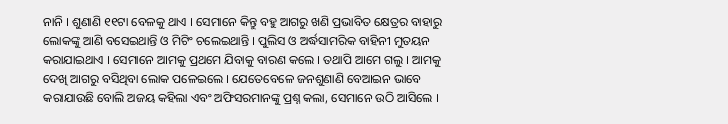ନାନି । ଶୁଣାଣି ୧୧ଟା ବେଳକୁ ଥାଏ । ସେମାନେ କିନ୍ତୁ ବହୁ ଆଗରୁ ଖଣି ପ୍ରଭାବିତ କ୍ଷେତ୍ରର ବାହାରୁ ଲୋକଙ୍କୁ ଆଣି ବସେଇଥାନ୍ତି ଓ ମିଟିଂ ଚଲେଇଥାନ୍ତି । ପୁଲିସ ଓ ଅର୍ଦ୍ଧସାମରିକ ବାହିନୀ ମୁତୟନ କରାଯାଇଥାଏ । ସେମାନେ ଆମକୁ ପ୍ରଥମେ ଯିବାକୁ ବାରଣ କଲେ । ତଥାପି ଆମେ ଗଲୁ । ଆମକୁ ଦେଖି ଆଗରୁ ବସିଥିବା ଲୋକ ପଳେଇଲେ । ଯେତେବେଳେ ଜନଶୁଣାଣି ବେଆଇନ ଭାବେ କରାଯାଉଛି ବୋଲି ଅଜୟ କହିଲା ଏବଂ ଅଫିସରମାନଙ୍କୁ ପ୍ରଶ୍ନ କଲା, ସେମାନେ ଉଠି ଆସିଲେ ।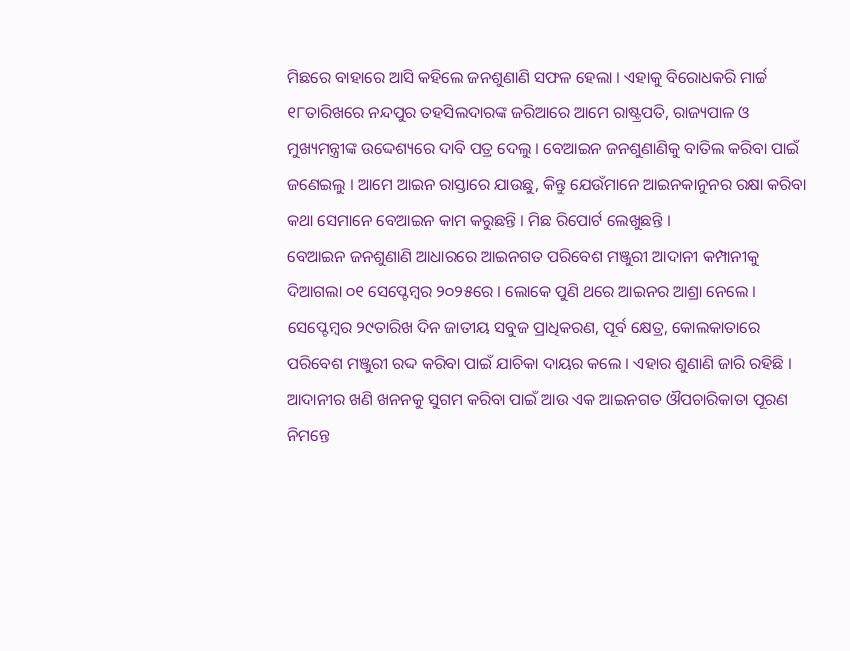ମିଛରେ ବାହାରେ ଆସି କହିଲେ ଜନଶୁଣାଣି ସଫଳ ହେଲା । ଏହାକୁ ବିରୋଧକରି ମାର୍ଚ୍ଚ ୧୮ତାରିଖରେ ନନ୍ଦପୁର ତହସିଲଦାରଙ୍କ ଜରିଆରେ ଆମେ ରାଷ୍ଟ୍ରପତି, ରାଜ୍ୟପାଳ ଓ ମୁଖ୍ୟମନ୍ତ୍ରୀଙ୍କ ଉଦ୍ଦେଶ୍ୟରେ ଦାବି ପତ୍ର ଦେଲୁ । ବେଆଇନ ଜନଶୁଣାଣିକୁ ବାତିଲ କରିବା ପାଇଁ ଜଣେଇଲୁ । ଆମେ ଆଇନ ରାସ୍ତାରେ ଯାଉଛୁ, କିନ୍ତୁ ଯେଉଁମାନେ ଆଇନକାନୁନର ରକ୍ଷା କରିବା କଥା ସେମାନେ ବେଆଇନ କାମ କରୁଛନ୍ତି । ମିଛ ରିପୋର୍ଟ ଲେଖୁଛନ୍ତି ।
ବେଆଇନ ଜନଶୁଣାଣି ଆଧାରରେ ଆଇନଗତ ପରିବେଶ ମଞ୍ଜୁରୀ ଆଦାନୀ କମ୍ପାନୀକୁ ଦିଆଗଲା ୦୧ ସେପ୍ଟେମ୍ବର ୨୦୨୫ରେ । ଲୋକେ ପୁଣି ଥରେ ଆଇନର ଆଶ୍ରା ନେଲେ । ସେପ୍ଟେମ୍ବର ୨୯ତାରିଖ ଦିନ ଜାତୀୟ ସବୁଜ ପ୍ରାଧିକରଣ, ପୂର୍ବ କ୍ଷେତ୍ର, କୋଲକାତାରେ ପରିବେଶ ମଞ୍ଜୁରୀ ରଦ୍ଦ କରିବା ପାଇଁ ଯାଚିକା ଦାୟର କଲେ । ଏହାର ଶୁଣାଣି ଜାରି ରହିଛି ।
ଆଦାନୀର ଖଣି ଖନନକୁ ସୁଗମ କରିବା ପାଇଁ ଆଉ ଏକ ଆଇନଗତ ଔପଚାରିକାତା ପୂରଣ ନିମନ୍ତେ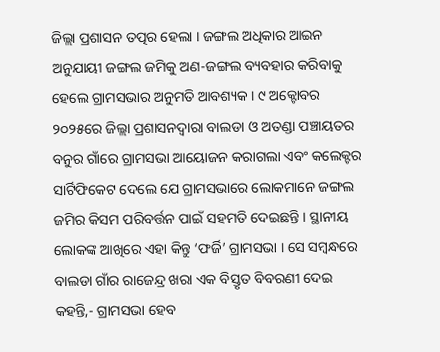ଜିଲ୍ଲା ପ୍ରଶାସନ ତତ୍ପର ହେଲା । ଜଙ୍ଗଲ ଅଧିକାର ଆଇନ ଅନୁଯାୟୀ ଜଙ୍ଗଲ ଜମିକୁ ଅଣ-ଜଙ୍ଗଲ ବ୍ୟବହାର କରିବାକୁ ହେଲେ ଗ୍ରାମସଭାର ଅନୁମତି ଆବଶ୍ୟକ । ୯ ଅକ୍ଟୋବର ୨୦୨୫ରେ ଜିଲ୍ଲା ପ୍ରଶାସନଦ୍ୱାରା ବାଲଡା ଓ ଅତଣ୍ଡା ପଞ୍ଚାୟତର ବନୁର ଗାଁରେ ଗ୍ରାମସଭା ଆୟୋଜନ କରାଗଲା ଏବଂ କଲେକ୍ଟର ସାର୍ଟିଫିକେଟ ଦେଲେ ଯେ ଗ୍ରାମସଭାରେ ଲୋକମାନେ ଜଙ୍ଗଲ ଜମିର କିସମ ପରିବର୍ତ୍ତନ ପାଇଁ ସହମତି ଦେଇଛନ୍ତି । ସ୍ଥାନୀୟ ଲୋକଙ୍କ ଆଖିରେ ଏହା କିନ୍ତୁ ‘ଫର୍ଜି’ ଗ୍ରାମସଭା । ସେ ସମ୍ୱନ୍ଧରେ ବାଲଡା ଗାଁର ରାଜେନ୍ଦ୍ର ଖରା ଏକ ବିସ୍ତୃତ ବିବରଣୀ ଦେଇ କହନ୍ତି,- ଗ୍ରାମସଭା ହେବ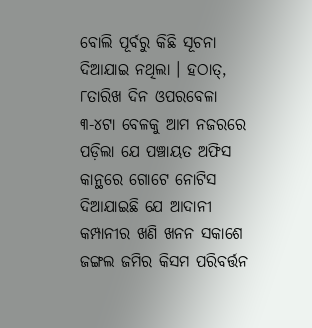ବୋଲି ପୂର୍ବରୁ କିଛି ସୂଚନା ଦିଆଯାଇ ନଥିଲା । ହଠାତ୍, ୮ତାରିଖ ଦିନ ଓପରବେଳା ୩-୪ଟା ବେଳକୁ ଆମ ନଜରରେ ପଡ଼ିଲା ଯେ ପଞ୍ଚାୟତ ଅଫିସ କାନ୍ଥରେ ଗୋଟେ ନୋଟିସ ଦିଆଯାଇଛି ଯେ ଆଦାନୀ କମ୍ପାନୀର ଖଣି ଖନନ ସକାଶେ ଜଙ୍ଗଲ ଜମିର କିସମ ପରିବର୍ତ୍ତନ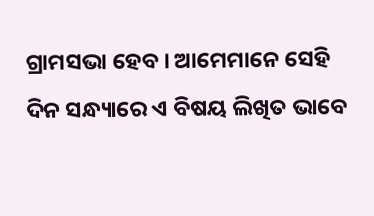ଗ୍ରାମସଭା ହେବ । ଆମେମାନେ ସେହି ଦିନ ସନ୍ଧ୍ୟାରେ ଏ ବିଷୟ ଲିଖିତ ଭାବେ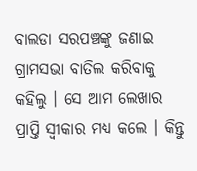ବାଲଡା ସରପଞ୍ଚଙ୍କୁ ଜଣାଇ ଗ୍ରାମସଭା ବାତିଲ କରିବାକୁ କହିଲୁ । ସେ ଆମ ଲେଖାର ପ୍ରାପ୍ତି ସ୍ୱୀକାର ମଧ୍ୟ କଲେ । କିନ୍ତୁ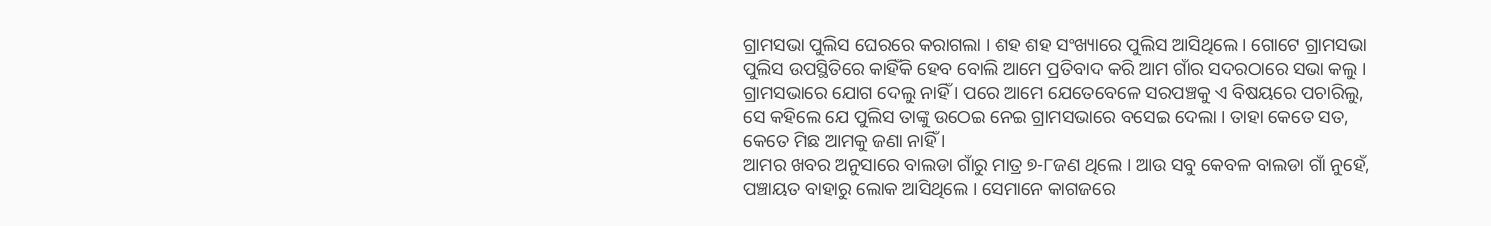ଗ୍ରାମସଭା ପୁଲିସ ଘେରରେ କରାଗଲା । ଶହ ଶହ ସଂଖ୍ୟାରେ ପୁଲିସ ଆସିଥିଲେ । ଗୋଟେ ଗ୍ରାମସଭା ପୁଲିସ ଉପସ୍ଥିତିରେ କାହିଁକି ହେବ ବୋଲି ଆମେ ପ୍ରତିବାଦ କରି ଆମ ଗାଁର ସଦରଠାରେ ସଭା କଲୁ । ଗ୍ରାମସଭାରେ ଯୋଗ ଦେଲୁ ନାହିଁ । ପରେ ଆମେ ଯେତେବେଳେ ସରପଞ୍ଚକୁ ଏ ବିଷୟରେ ପଚାରିଲୁ, ସେ କହିଲେ ଯେ ପୁଲିସ ତାଙ୍କୁ ଉଠେଇ ନେଇ ଗ୍ରାମସଭାରେ ବସେଇ ଦେଲା । ତାହା କେତେ ସତ, କେତେ ମିଛ ଆମକୁ ଜଣା ନାହିଁ ।
ଆମର ଖବର ଅନୁସାରେ ବାଲଡା ଗାଁରୁ ମାତ୍ର ୭-୮ଜଣ ଥିଲେ । ଆଉ ସବୁ କେବଳ ବାଲଡା ଗାଁ ନୁହେଁ, ପଞ୍ଚାୟତ ବାହାରୁ ଲୋକ ଆସିଥିଲେ । ସେମାନେ କାଗଜରେ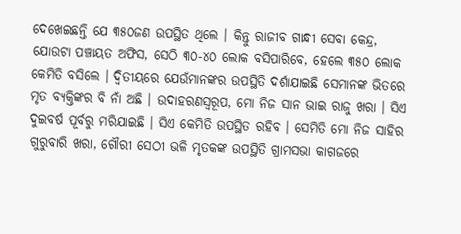ଦେଖେଇଛନ୍ତି ଯେ ୩୫୦ଜଣ ଉପସ୍ଥିତ ଥିଲେ । କିନ୍ତୁ ରାଜୀବ ଗାନ୍ଧୀ ସେବା କେନ୍ଦ୍ର, ଯୋଉଟା ପଞ୍ଚାୟତ ଅଫିସ, ସେଠି ୩୦-୪୦ ଲୋକ ବସିପାରିବେ, ହେଲେ ୩୫୦ ଲୋକ କେମିତି ବସିଲେ । ଦ୍ୱିତୀୟରେ ଯେଉଁମାନଙ୍କର ଉପସ୍ଥିତି ଦର୍ଶାଯାଇଛି ସେମାନଙ୍କ ଭିତରେ ମୃତ ବ୍ୟକ୍ତିଙ୍କର ବି ନାଁ ଅଛି । ଉଦାହରଣସ୍ୱରୂପ, ମୋ ନିଜ ସାନ ଭାଇ ରାଜୁ ଖରା । ସିଏ ଦୁଇବର୍ଷ ପୂର୍ବରୁ ମରିଯାଇଛି । ସିଏ କେମିତି ଉପସ୍ଥିତ ରହିବ । ସେମିତି ମୋ ନିଜ ସାହିର ଗୁରୁବାରି ଖରା, ଗୌରୀ ସେଠୀ ଭଳି ମୃତକଙ୍କ ଉପସ୍ଥିତି ଗ୍ରାମସଭା କାଗଜରେ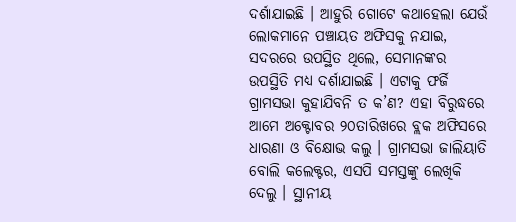ଦର୍ଶାଯାଇଛି । ଆହୁରି ଗୋଟେ କଥାହେଲା ଯେଉଁ ଲୋକମାନେ ପଞ୍ଚାୟତ ଅଫିସକୁ ନଯାଇ, ସଦରରେ ଉପସ୍ଥିତ ଥିଲେ, ସେମାନଙ୍କର ଉପସ୍ଥିତି ମଧ୍ୟ ଦର୍ଶାଯାଇଛି । ଏଟାକୁ ଫର୍ଜି ଗ୍ରାମସଭା କୁହାଯିବନି ତ କ’ଣ? ଏହା ବିରୁଦ୍ଧରେ ଆମେ ଅକ୍ଟୋବର ୨୦ତାରିଖରେ ବ୍ଲକ ଅଫିସରେ ଧାରଣା ଓ ବିକ୍ଷୋଭ କଲୁ । ଗ୍ରାମସଭା ଜାଲିୟାତି ବୋଲି କଲେକ୍ଟର, ଏସପି ସମସ୍ତଙ୍କୁ ଲେଖିକି ଦେଲୁ । ସ୍ଥାନୀୟ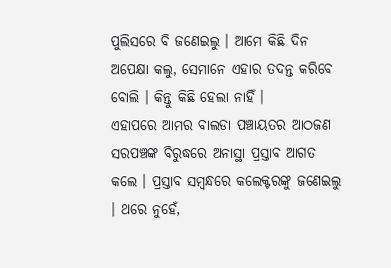ପୁଲିସରେ ବି ଜଣେଇଲୁ । ଆମେ କିଛି ଦିନ ଅପେକ୍ଷା କଲୁ, ସେମାନେ ଏହାର ତଦନ୍ତ କରିବେ ବୋଲି । କିନ୍ତୁ କିଛି ହେଲା ନାହିଁ ।
ଏହାପରେ ଆମର ବାଲଡା ପଞ୍ଚାୟତର ଆଠଜଣ ସରପଞ୍ଚଙ୍କ ବିରୁଦ୍ଧରେ ଅନାସ୍ଥା ପ୍ରସ୍ତାବ ଆଗତ କଲେ । ପ୍ରସ୍ତାବ ସମ୍ୱନ୍ଧରେ କଲେକ୍ଟରଙ୍କୁ ଜଣେଇଲୁ । ଥରେ ନୁହେଁ,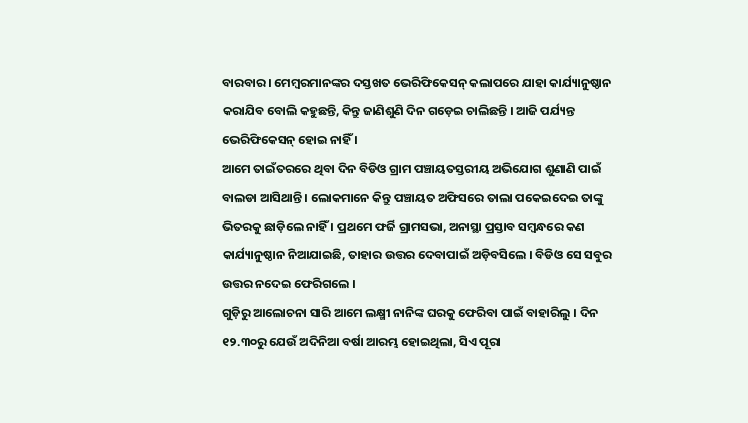ବାରବାର । ମେମ୍ୱରମାନଙ୍କର ଦସ୍ତଖତ ଭେରିଫିକେସନ୍ କଲାପରେ ଯାହା କାର୍ଯ୍ୟାନୁଷ୍ଠାନ କରାଯିବ ବୋଲି କହୁଛନ୍ତି, କିନ୍ତୁ ଜାଣିଶୁଣି ଦିନ ଗଡ଼େଇ ଚାଲିଛନ୍ତି । ଆଜି ପର୍ଯ୍ୟନ୍ତ ଭେରିଫିକେସନ୍ ହୋଇ ନାହିଁ ।
ଆମେ ତାଇଁତରରେ ଥିବା ଦିନ ବିଡିଓ ଗ୍ରାମ ପଞ୍ଚାୟତସ୍ତରୀୟ ଅଭିଯୋଗ ଶୁଣାଣି ପାଇଁ ବାଲଡା ଆସିଥାନ୍ତି । ଲୋକମାନେ କିନ୍ତୁ ପଞ୍ଚାୟତ ଅଫିସରେ ତାଲା ପକେଇଦେଇ ତାଙ୍କୁ ଭିତରକୁ ଛାଡ଼ିଲେ ନାହିଁ । ପ୍ରଥମେ ଫର୍ଜି ଗ୍ରାମସଭା, ଅନାସ୍ଥା ପ୍ରସ୍ତାବ ସମ୍ୱନ୍ଧରେ କଣ କାର୍ଯ୍ୟାନୁଷ୍ଠାନ ନିଆଯାଇଛି, ତାହାର ଉତ୍ତର ଦେବାପାଇଁ ଅଡ଼ିବସିଲେ । ବିଡିଓ ସେ ସବୁର ଉତ୍ତର ନଦେଇ ଫେରିଗଲେ ।
ଗୁଡ଼ିରୁ ଆଲୋଚନା ସାରି ଆମେ ଲକ୍ଷ୍ମୀ ନାନିଙ୍କ ଘରକୁ ଫେରିବା ପାଇଁ ବାହାରିଲୁ । ଦିନ ୧୨.୩୦ରୁ ଯେଉଁ ଅଦିନିଆ ବର୍ଷା ଆରମ୍ଭ ହୋଇଥିଲା, ସିଏ ପୂରା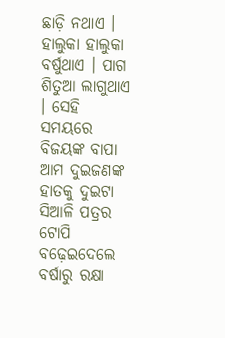ଛାଡ଼ି ନଥାଏ । ହାଲୁକା ହାଲୁକା ବର୍ଷୁଥାଏ । ପାଗ ଶିତୁଆ ଲାଗୁଥାଏ । ସେହି ସମୟରେ ବିଜୟଙ୍କ ବାପା ଆମ ଦୁଇଜଣଙ୍କ ହାତକୁ ଦୁଇଟା ସିଆଳି ପତ୍ରର ଟୋପି ବଢ଼େଇଦେଲେ ବର୍ଷାରୁ ରକ୍ଷା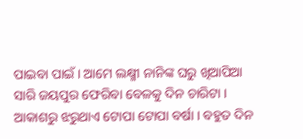ପାଇବା ପାଇଁ । ଆମେ ଲକ୍ଷ୍ମୀ ନାନିଙ୍କ ଘରୁ ଖିଆପିଆ ସାରି ଜୟପୁର ଫେରିବା ବେଳକୁ ଦିନ ଚାରିଟା । ଆକାଶରୁ ଝରୁଥାଏ ଟୋପା ଟୋପା ବର୍ଷା । ବହୁତ ଦିନ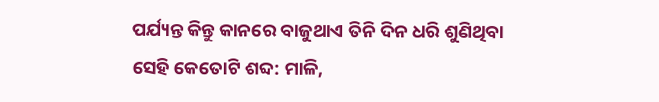ପର୍ଯ୍ୟନ୍ତ କିନ୍ତୁ କାନରେ ବାଜୁଥାଏ ତିନି ଦିନ ଧରି ଶୁଣିଥିବା ସେହି କେତୋଟି ଶବ୍ଦ: ମାଳି,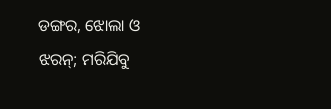ଡଙ୍ଗର, ଝୋଲା ଓ ଝରନ୍; ମରିଯିବୁ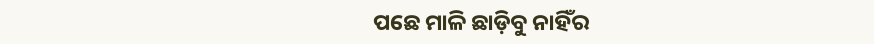ପଛେ ମାଳି ଛାଡ଼ିବୁ ନାହିଁର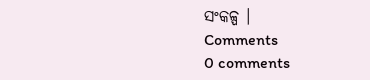ସଂକଳ୍ପ ।
Comments
0 comments